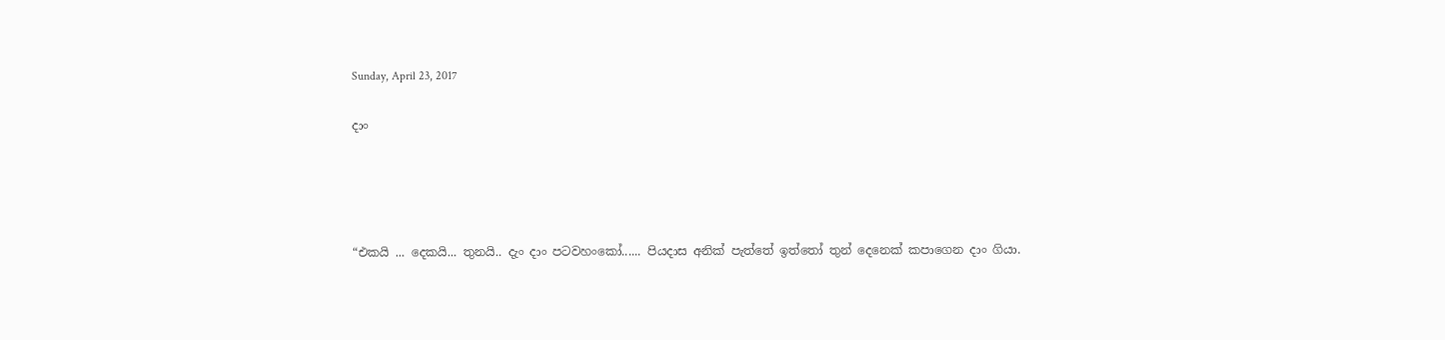Sunday, April 23, 2017

දාං




“එකයි ... දෙකයි... තුනයි.. දැං දාං පටවහංකෝ...... පියදාස අනික් පැත්තේ ඉත්තෝ තුන් දෙනෙක් කපාගෙන දාං ගියා.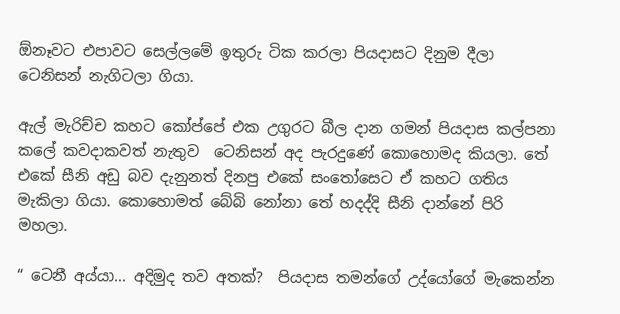ඕනෑවට එපාවට සෙල්ලමේ ඉතුරු ටික කරලා පියදාසට දිනුම දීලා ටෙනිසන් නැගිටලා ගියා.

ඇල් මැරිච්ච කහට කෝප්පේ එක උගුරට බීල දාන ගමන් පියදාස කල්පනා කලේ කවදාකවත් නැතුව  ටෙනිසන් අද පැරදුණේ කොහොමද කියලා. තේ එකේ සීනි අඩු බව දැනුනත් දිනපු එකේ සංතෝසෙට ඒ කහට ගතිය මැකිලා ගියා. කොහොමත් බේබි නෝනා තේ හදද්දි සීනි දාන්නේ පිරි මහලා.

“ ටෙනී අය්යා... අදිමුද තව අතක්?  පියදාස තමන්ගේ උද්යෝගේ මැකෙන්න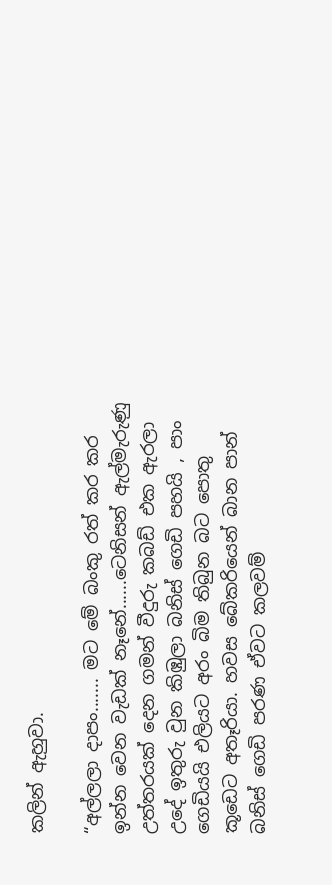කලින් ඇහුවා.

“අල්ලලා දාපං....... මට මේ බංකු රත් කර කර ඉන්න වෙන වැඩක් නෑනේ......ටෙනිසන් ඇල්මැරුණු උත්තරයක් දෙන ගමන් වීදුරු කබඩ් එක ඇරලා උදේ ඉතුරු වුන කිඹුලා බනිස් ගෙඩි පහයි , පාං ගෙඩියයි එලියට අරං බිම තිබුන බට පොතු කූඩෙට අතෑරියා. හවස බේකරියෙන් බාන පාන් බනිස් ගෙඩි පරණ ඒවට කලවම්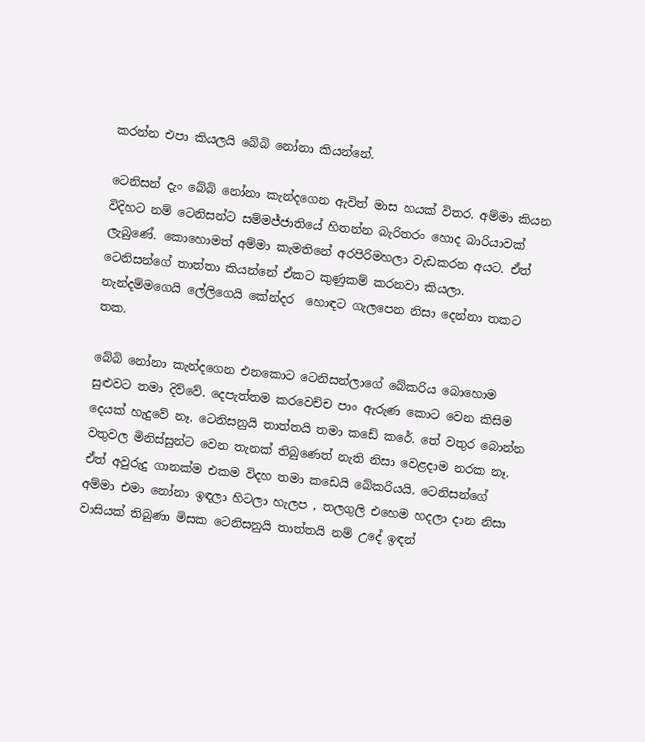කරන්න එපා කියලයි බේබි නෝනා කියන්නේ.

ටෙනිසන් දැං බේබි නෝනා කැන්දගෙන ඇවිත් මාස හයක් විතර. අම්මා කියන විදිහට නම් ටෙනිසන්ට සම්මජ්ජාතියේ හිතන්න බැරිතරං හොද බාරියාවක් ලැබුණේ. කොහොමත් අම්මා කැමතිනේ අරපිරිමහලා වැඩකරන අයට. ඒත් ටෙනිසන්ගේ තාත්තා කියන්නේ ඒකට කුණුකම් කරනවා කියලා.  නැන්දම්මගෙයි ලේලිගෙයි කේන්දර  හොඳට ගැලපෙන නිසා දෙන්නා තකට තක.

බේබි නෝනා කැන්දගෙන එනකොට ටෙනිසන්ලාගේ බේකරිය බොහොම සුළුවට තමා දිව්වේ. දෙපැත්තම කරවෙච්ච පාං ඇරුණ කොට වෙන කිසිම දෙයක් හැදුවේ නෑ. ටෙනිසනුයි තාත්තයි තමා කඩේ කරේ. තේ වතුර බොන්න වතුවල මිනිස්සුන්ට වෙන තැනක් තිබුණෙත් නැති නිසා වෙළදාම නරක නෑ. ඒත් අවුරුදු ගානක්ම එකම විදහ තමා කඩෙයි බේකරියයි. ටෙනිසන්ගේ අම්මා එමා නෝනා ඉඳලා හිටලා හැලප , තලගුලි එහෙම හදලා දාන නිසා වාසියක් තිබුණා මිසක ටෙනිසනුයි තාත්තයි නම් උදේ ඉඳන්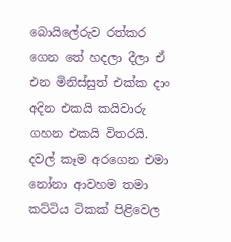බොයිලේරුව රත්කර ගෙන තේ හදලා දීලා ඒ එන මිනිස්සුත් එක්ක දාං අදින එකයි කයිවාරු ගහන එකයි විතරයි. දවල් කෑම අරගෙන එමා නෝනා ආවහම තමා කට්ටිය ටිකක් පිළිවෙල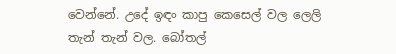වෙන්නේ. උදේ ඉඳං කාපු කෙසෙල් වල ලෙලි තැන් තැන් වල. බෝතල්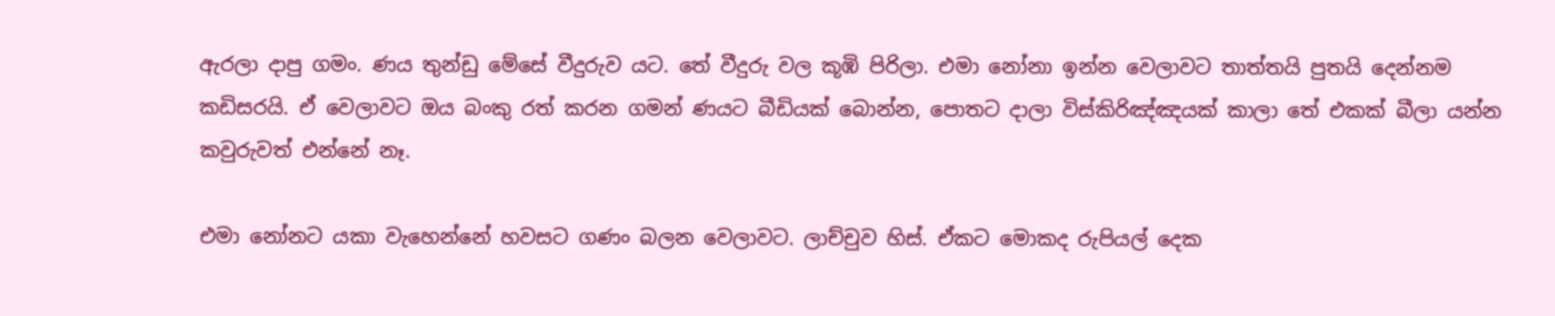ඇරලා දාපු ගමං. ණය තුන්ඩු මේසේ වීදුරුව යට. තේ වීදුරු වල කූඹි පිරිලා. එමා නෝනා ඉන්න වෙලාවට තාත්තයි පුතයි දෙන්නම කඩිසරයි. ඒ වෙලාවට ඔය බංකු රත් කරන ගමන් ණයට බීඩියක් බොන්න, පොතට දාලා විස්කිරිඤ්ඤයක් කාලා තේ එකක් බීලා යන්න කවුරුවත් එන්නේ නෑ.

එමා නෝනට යකා වැහෙන්නේ හවසට ගණං බලන වෙලාවට. ලාච්චුව හිස්. ඒකට මොකද රුපියල් දෙක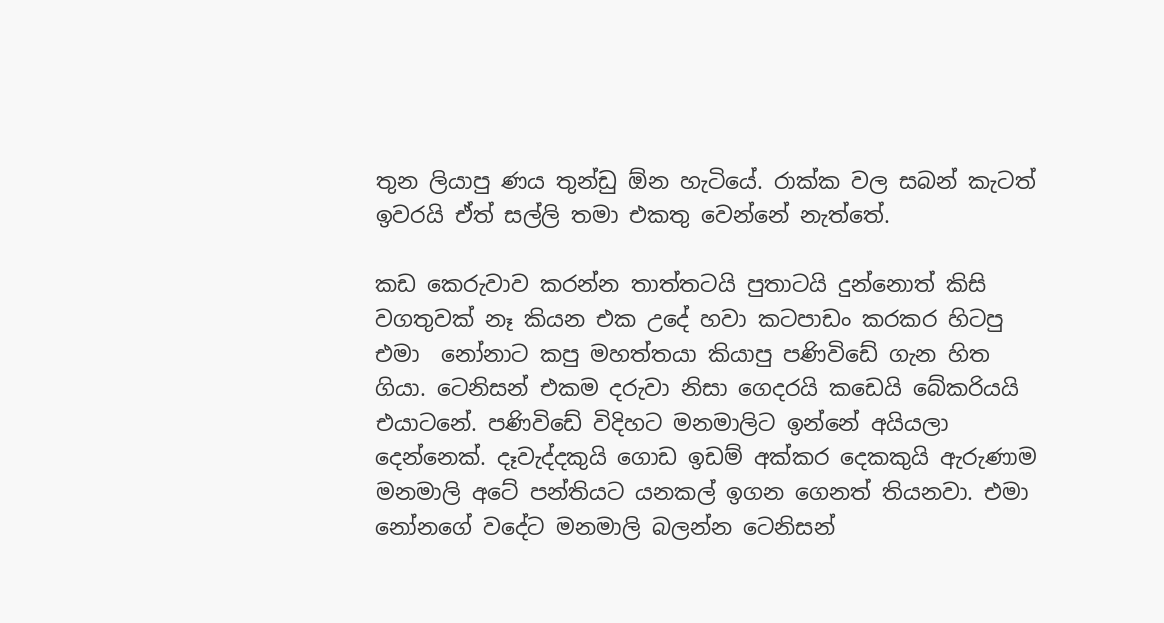තුන ලියාපු ණය තුන්ඩු ඕන හැටියේ. රාක්ක වල සබන් කැටත් ඉවරයි ඒත් සල්ලි තමා එකතු වෙන්නේ නැත්තේ.

කඩ කෙරුවාව කරන්න තාත්තටයි පුතාටයි දුන්නොත් කිසි වගතුවක් නෑ කියන එක උදේ හවා කටපාඩං කරකර හිටපු එමා  නෝනාට කපු මහත්තයා කියාපු පණිවිඩේ ගැන හිත ගියා. ටෙනිසන් එකම දරුවා නිසා ගෙදරයි කඩෙයි බේකරියයි එයාටනේ. පණිවිඩේ විදිහට මනමාලිට ඉන්නේ අයියලා දෙන්නෙක්. දෑවැද්දකුයි ගොඩ ඉඩම් අක්කර දෙකකුයි ඇරුණාම මනමාලි අටේ පන්තියට යනකල් ඉගන ගෙනත් තියනවා. එමා නෝනගේ වදේට මනමාලි බලන්න ටෙනිසන්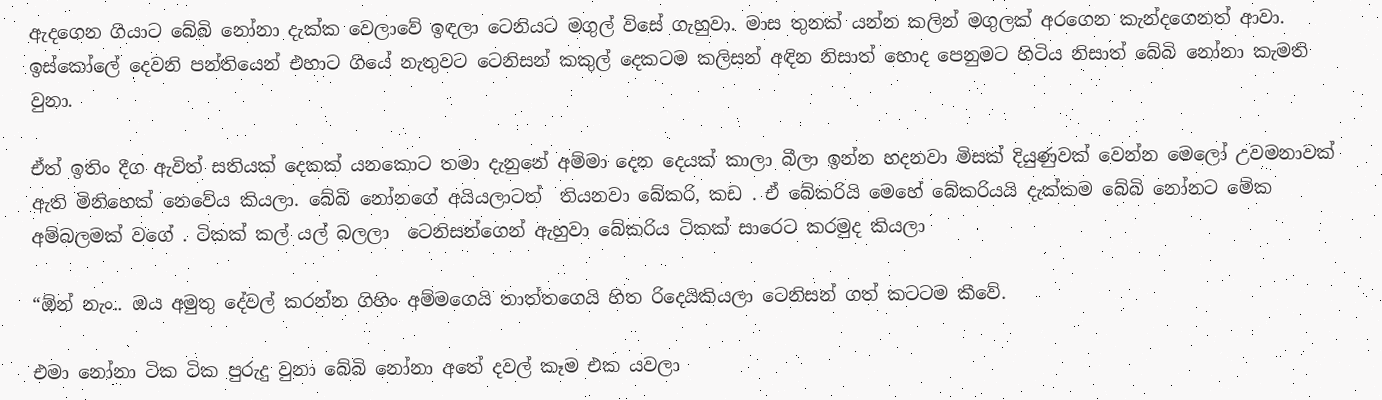ඇදගෙන ගියාට බේබි නෝනා දැක්ක වෙලාවේ ඉඳලා ටෙනියට මගුල් විසේ ගැහුවා. මාස තුනක් යන්න කලින් මගුලක් අරගෙන කැන්දගෙනත් ආවා.  ඉස්කෝලේ දෙවනි පන්තියෙන් එහාට ගියේ නැතුවට ටෙනිසන් කකුල් දෙකටම කලිසන් අඳින නිසාත් හොද පෙනුමට හිටිය නිසාත් බේබි නෝනා කැමති වුනා.

ඒත් ඉතිං දීග ඇවිත් සතියක් දෙකක් යනකොට තමා දැනුනේ අම්මා දෙන දෙයක් කාලා බීලා ඉන්න හදනවා මිසක් දියුණුවක් වෙන්න මෙලෝ උවමනාවක් ඇති මිනිහෙක් නෙවේය කියලා. බේබි නෝනගේ අයියලාටත්  තියනවා බේකරි, කඩ . ඒ බේකරියි මෙහේ බේකරියයි දැක්කම බේබි නෝනට මේක අම්බලමක් වගේ . ටිකක් කල් යල් බලලා  ටෙනිසන්ගෙන් ඇහුවා බේකරිය ටිකක් සාරෙට කරමුද කියලා

“ඕන් නැං.. ඔය අමුතු දේවල් කරන්න ගිහිං අම්මගෙයි තාත්තගෙයි හිත රිදෙයිකියලා ටෙනිසන් ගත් කටටම කීවේ.

එමා නෝනා ටික ටික පුරුදු වුනා බේබි නෝනා අතේ දවල් කෑම එක යවලා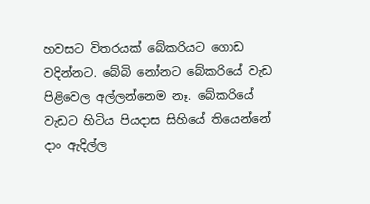හවසට විතරයක් බේකරියට ගොඩ වදින්නට. බේබි නෝනට බේකරියේ වැඩ පිළිවෙල අල්ලන්නෙම නෑ. බේකරියේ වැඩට හිටිය පියදාස සිහියේ තියෙන්නේ දාං ඇදිල්ල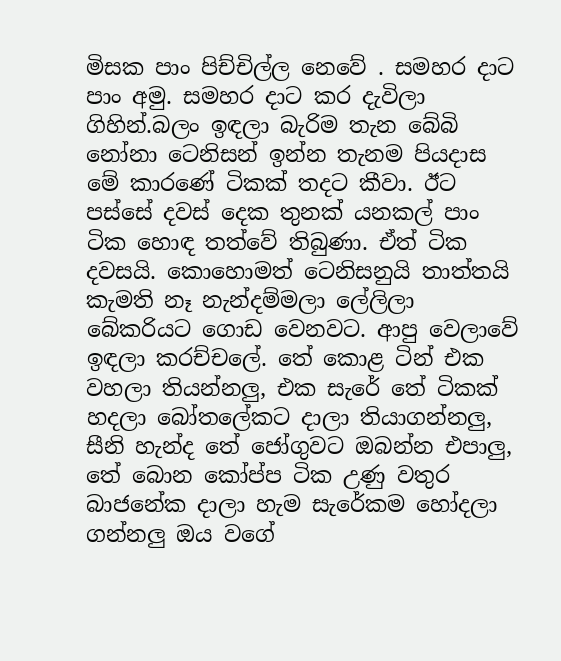මිසක පාං පිච්චිල්ල නෙවේ . සමහර දාට පාං අමු. සමහර දාට කර දැවිලා ගිහින්.බලං ඉඳලා බැරිම තැන බේබි නෝනා ටෙනිසන් ඉන්න තැනම පියදාස මේ කාරණේ ටිකක් තදට කීවා. ඊට පස්සේ දවස් දෙක තුනක් යනකල් පාං ටික හොඳ තත්වේ තිබුණා. ඒත් ටික දවසයි. කොහොමත් ටෙනිසනුයි තාත්තයි කැමති නෑ නැන්දම්මලා ලේලිලා බේකරියට ගොඩ වෙනවට. ආපු වෙලාවේ ඉඳලා කරච්චලේ. තේ කොළ ටින් එක වහලා තියන්නලු, එක සැරේ තේ ටිකක් හදලා බෝතලේකට දාලා තියාගන්නලු, සීනි හැන්ද තේ ජෝගුවට ඔබන්න එපාලු, තේ බොන කෝප්ප ටික උණු වතුර බාජනේක දාලා හැම සැරේකම හෝදලා ගන්නලු ඔය වගේ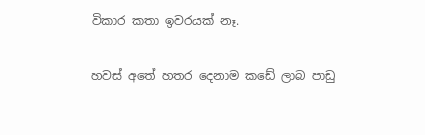විකාර කතා ඉවරයක් නෑ.

හවස් අතේ හතර දෙනාම කඩේ ලාබ පාඩු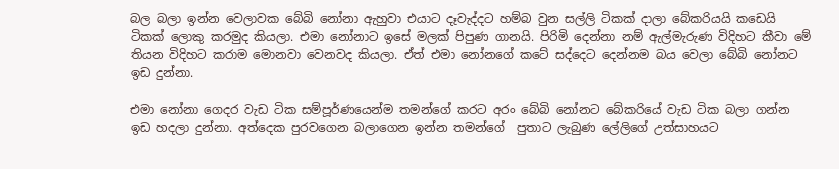බල බලා ඉන්න වෙලාවක බේබි නෝනා ඇහුවා එයාට දෑවැද්දට හම්බ වුන සල්ලි ටිකක් දාලා බේකරියයි කඩෙයි ටිකක් ලොකු කරමුද කියලා. එමා නෝනාට ඉසේ මලක් පිපුණ ගානයි. පිරිමි දෙන්නා නම් ඇල්මැරුණ විදිහට කීවා මේ තියන විදිහට කරාම මොනවා වෙනවද කියලා. ඒත් එමා නෝනගේ කටේ සද්දෙට දෙන්නම බය වෙලා බේබි නෝනට ඉඩ දුන්නා.

එමා නෝනා ගෙදර වැඩ ටික සම්පූර්ණයෙන්ම තමන්ගේ කරට අරං බේබි නෝනට බේකරියේ වැඩ ටික බලා ගන්න ඉඩ හදලා දුන්නා. අත්දෙක පුරවගෙන බලාගෙන ඉන්න තමන්ගේ  පුතාට ලැබුණ ලේලිගේ උත්සාහයට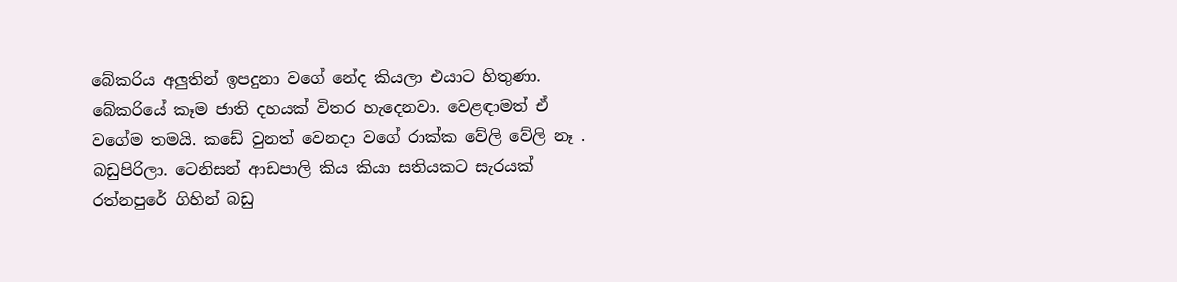බේකරිය අලුතින් ඉපදුනා වගේ නේද කියලා එයාට හිතුණා. බේකරියේ කෑම ජාති දහයක් විතර හැදෙනවා. වෙළඳාමත් ඒ වගේම තමයි. කඩේ වුනත් වෙනදා වගේ රාක්ක වේලි වේලි නෑ . බඩුපිරිලා. ටෙනිසන් ආඩපාලි කිය කියා සතියකට සැරයක් රත්නපුරේ ගිහින් බඩු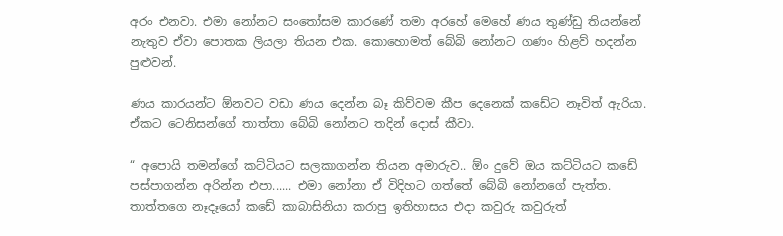අරං එනවා. එමා නෝනට සංතෝසම කාරණේ තමා අරහේ මෙහේ ණය තුණ්ඩු තියන්නේ නැතුව ඒවා පොතක ලියලා තියන එක. කොහොමත් බේබි නෝනට ගණං හිළව් හදන්න පුළුවන්.

ණය කාරයන්ට ඕනවට වඩා ණය දෙන්න බෑ කිව්වම කීප දෙනෙක් කඩේට නෑවිත් ඇරියා. ඒකට ටෙනිසන්ගේ තාත්තා බේබි නෝනට තදින් දොස් කීවා.

“ අපොයි තමන්ගේ කට්ටියට සලකාගන්න තියන අමාරුව.. ඕං දුවේ ඔය කට්ටියට කඩේ පස්පාගන්න අරින්න එපා...... එමා නෝනා ඒ විදිහට ගත්තේ බේබි නෝනගේ පැත්ත. තාත්තගෙ නෑදෑයෝ කඩේ කාබාසිනියා කරාපු ඉතිහාසය එදා කවුරු කවුරුත්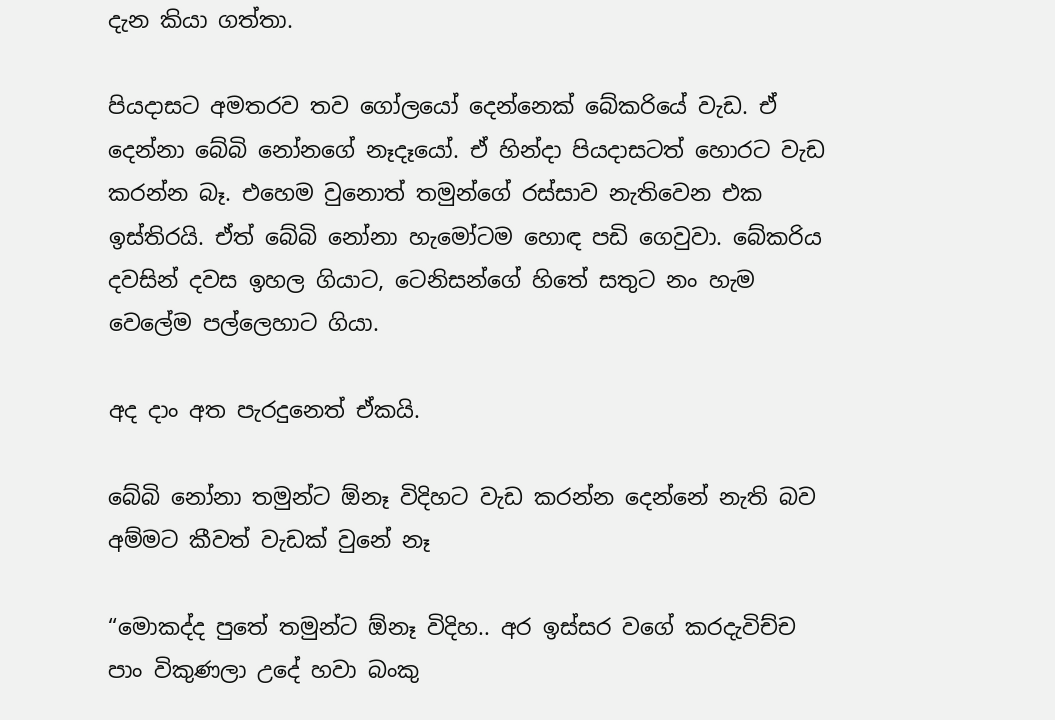දැන කියා ගත්තා.

පියදාසට අමතරව තව ගෝලයෝ දෙන්නෙක් බේකරියේ වැඩ. ඒ දෙන්නා බේබි නෝනගේ නෑදෑයෝ. ඒ හින්දා පියදාසටත් හොරට වැඩ කරන්න බෑ. එහෙම වුනොත් තමුන්ගේ රස්සාව නැතිවෙන එක ඉස්තිරයි. ඒත් බේබි නෝනා හැමෝටම හොඳ පඩි ගෙවුවා. බේකරිය දවසින් දවස ඉහල ගියාට, ටෙනිසන්ගේ හිතේ සතුට නං හැම වෙලේම පල්ලෙහාට ගියා.

අද දාං අත පැරදුනෙත් ඒකයි.

බේබි නෝනා තමුන්ට ඕනෑ විදිහට වැඩ කරන්න දෙන්නේ නැති බව අම්මට කීවත් වැඩක් වුනේ නෑ

“මොකද්ද පුතේ තමුන්ට ඕනෑ විදිහ.. අර ඉස්සර වගේ කරදැවිච්ච පාං විකුණලා උදේ හවා බංකු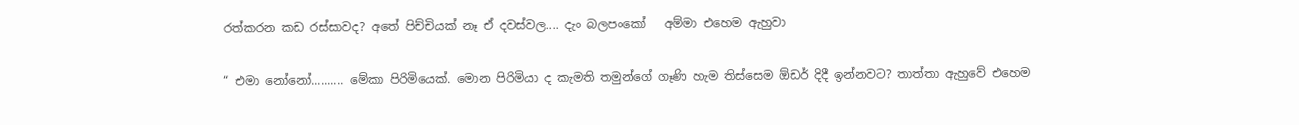රත්කරන කඩ රස්සාවද? අතේ පිච්චියක් නෑ ඒ දවස්වල.... දැං බලපංකෝ   අම්මා එහෙම ඇහුවා

“ එමා නෝනෝ.......... මේකා පිරිමියෙක්. මොන පිරිමියා ද කැමති තමුන්ගේ ගෑණි හැම තිස්සෙම ඕඩර් දිදී ඉන්නවට? තාත්තා ඇහුවේ එහෙම‍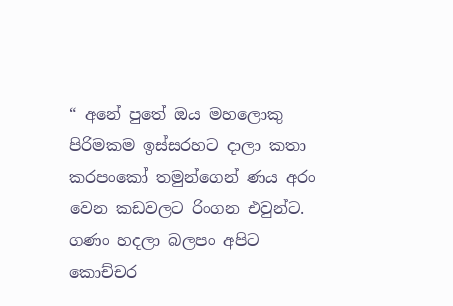“ අනේ පුතේ ඔය මහලොකු පිරිමකම ඉස්සරහට දාලා කතා කරපංකෝ තමුන්ගෙන් ණය අරං වෙන කඩවලට රිංගන එවුන්ට. ගණං හදලා බලපං අපිට කොච්චර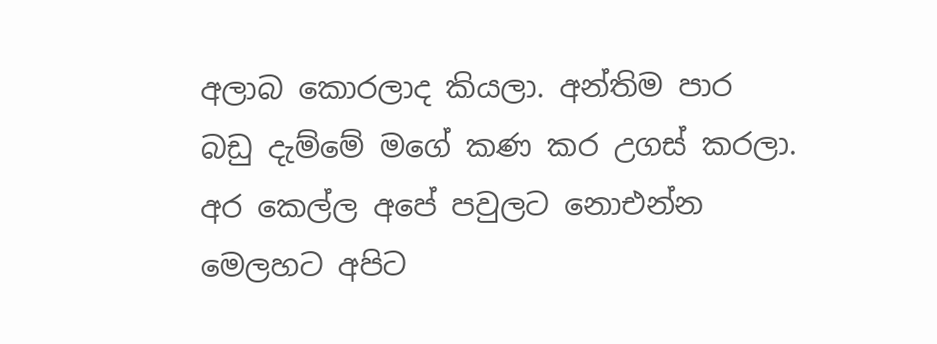අලාබ කොරලාද කියලා. අන්තිම පාර බඩු දැම්මේ මගේ කණ කර උගස් කරලා. අර කෙල්ල අපේ පවුලට නොඑන්න මෙලහට අපිට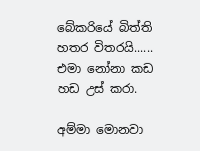බේකරියේ බිත්ති හතර විතරයි...... එමා නෝනා කඩ හඩ උස් කරා.

අම්මා මොනවා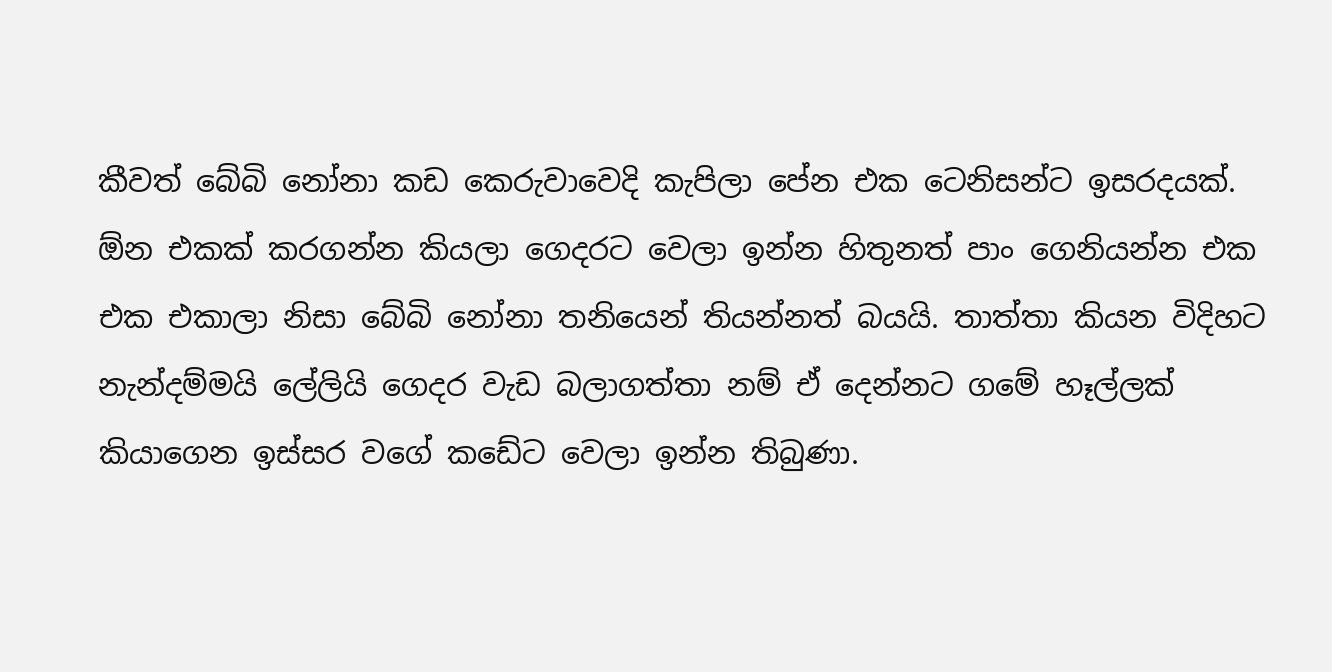කීවත් බේබි නෝනා කඩ කෙරුවාවෙදි කැපිලා පේන එක ටෙනිසන්ට ඉසරදයක්. ඕන එකක් කරගන්න කියලා ගෙදරට වෙලා ඉන්න හිතුනත් පාං ගෙනියන්න එක එක එකාලා නිසා බේබි නෝනා තනියෙන් තියන්නත් බයයි. තාත්තා කියන විදිහට නැන්දම්මයි ලේලියි ගෙදර වැඩ බලාගත්තා නම් ඒ දෙන්නට ගමේ හෑල්ලක් කියාගෙන ඉස්සර වගේ කඩේට වෙලා ඉන්න තිබුණා.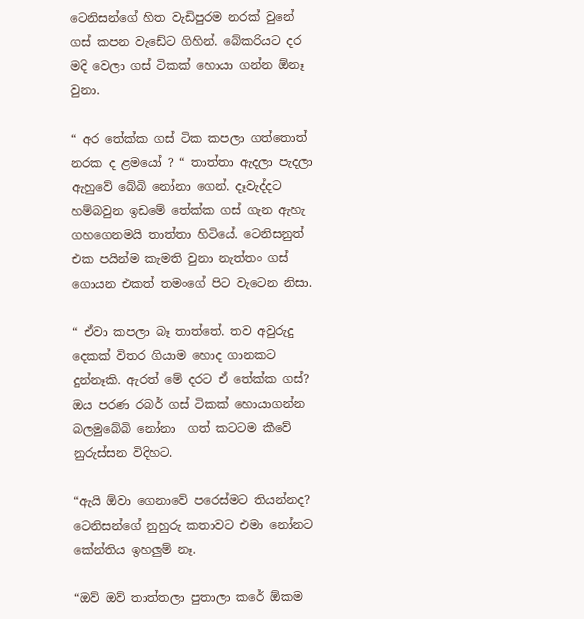ටෙනිසන්ගේ හිත වැඩිපුරම නරක් වුනේ ගස් කපන වැඩේට ගිහින්. බේකරියට දර මදි වෙලා ගස් ටිකක් හොයා ගන්න ඕනෑ වුනා.

“ අර තේක්ක ගස් ටික කපලා ගත්තොත් නරක ද ළමයෝ ? “ තාත්තා ඇදලා පැදලා ඇහුවේ බේබි නෝනා ගෙන්. දෑවැද්දට හම්බවුන ඉඩමේ තේක්ක ගස් ගැන ඇහැ ගහගෙනමයි තාත්තා හිටියේ. ටෙනිසනුත් එක පයින්ම කැමති වුනා නැත්තං ගස් ගොයන එකත් තමංගේ පිට වැටෙන නිසා.

“ ඒවා කපලා බෑ තාත්තේ. තව අවුරුදු දෙකක් විතර ගියාම හොද ගානකට දුන්නෑකි. ඇරත් මේ දරට ඒ තේක්ක ගස්? ඔය පරණ රබර් ගස් ටිකක් හොයාගන්න බලමුබේබි නෝනා  ගත් කටටම කීවේ නුරුස්සන විදිහට.

“ඇයි ඕවා ගෙනාවේ පරෙස්මට තියන්නද?  ටෙනිසන්ගේ නුහුරු කතාවට එමා නෝනට කේන්තිය ඉහලුම් නෑ.

“ඔව් ඔව් තාත්තලා පුතාලා කරේ ඕකම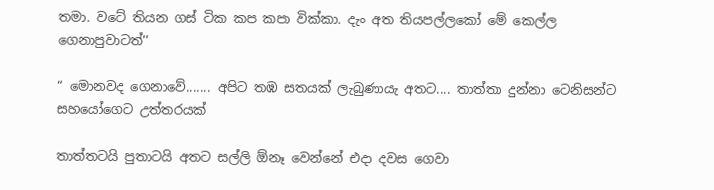තමා. වටේ තියන ගස් ටික කප කපා වික්කා. දැං අත තියපල්ලකෝ මේ කෙල්ල ගෙනාපුවාටත්’’

“ මොනවද ගෙනාවේ....... අපිට තඹ සතයක් ලැබුණායැ අතට.... තාත්තා දුන්නා ටෙනිසන්ට සහයෝගෙට උත්තරයක්

තාත්තටයි පුතාටයි අතට සල්ලි ඕනෑ වෙන්නේ එදා දවස ගෙවා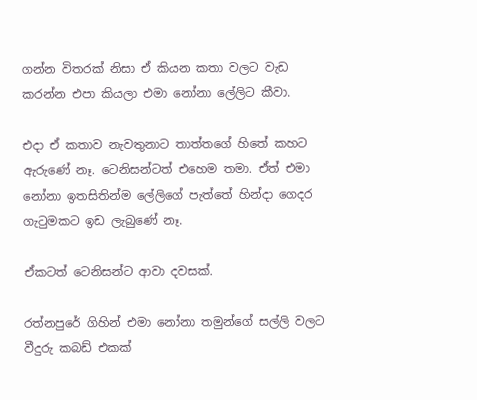ගන්න විතරක් නිසා ඒ කියන කතා වලට වැඩ කරන්න එපා කියලා එමා නෝනා ලේලිට කීවා.

එදා ඒ කතාව නැවතුනාට තාත්තගේ හිතේ කහට ඇරුණේ නෑ. ටෙනිසන්ටත් එහෙම තමා. ඒත් එමා නෝනා ඉතසිතින්ම ලේලිගේ පැත්තේ හින්දා ගෙදර ගැටුමකට ඉඩ ලැබුණේ නෑ.

ඒකටත් ටෙනිසන්ට ආවා දවසක්.

රත්නපුරේ ගිහින් එමා නෝනා තමුන්ගේ සල්ලි වලට වීදුරු කබඩ් එකක්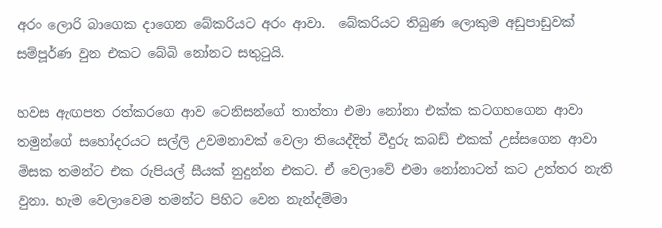අරං ලොරි බාගෙක දාගෙන බේකරියට අරං ආවා.  බේකරියට තිබුණ ලොකුම අඩුපාඩුවක්  සම්පූර්ණ වුන එකට බේබි නෝනට සතුටුයි.

හවස ඇඟපත රත්කරගෙ ආව ටෙනිසන්ගේ තාත්තා එමා නෝනා එක්ක කටගහගෙන ආවා තමුන්ගේ සහෝදරයට සල්ලි උවමනාවක් වෙලා තියෙද්දිත් වීදුරු කබඩ් එකක් උස්සගෙන ආවා මිසක තමන්ට එක රුපියල් සීයක් නුදුන්න එකට. ඒ වෙලාවේ එමා නෝනාටත් කට උත්තර නැති වුනා. හැම වෙලාවෙම තමන්ට පිහිට වෙන නැන්දම්මා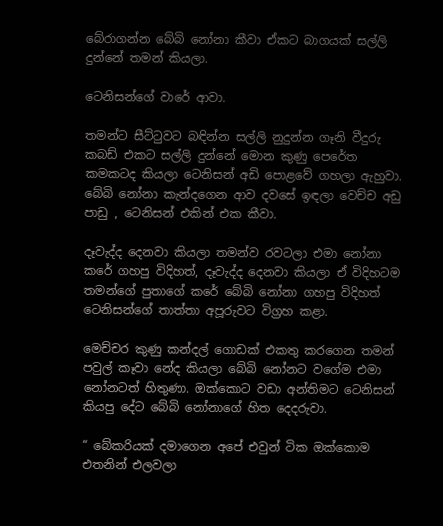බේරාගන්න බේබි නෝනා කීවා ඒකට බාගයක් සල්ලි දුන්නේ තමන් කියලා.

ටෙනිසන්ගේ වාරේ ආවා.

තමන්ට සීට්ටුවට බඳින්න සල්ලි නුදුන්න ගෑනි වීදුරු කබඩ් එකට සල්ලි දුන්නේ මොන කුණු පෙරේත කමකටද කියලා ටෙනිසන් අඩි පොළවේ ගහලා ඇහුවා. බේබි නෝනා කැන්දගෙන ආව දවසේ ඉඳලා වෙච්ච අඩු පාඩු , ටෙනිසන් එකින් එක කීවා.

දෑවැද්ද දෙනවා කියලා තමන්ව රවටලා එමා නෝනා කරේ ගහපු විදිහත්, දෑවැද්ද දෙනවා කියලා ඒ විදිහටම තමන්ගේ පුතාගේ කරේ බේබි නෝනා ගහපු විදිහත් ටෙනිසන්ගේ තාත්තා අපූරුවට විග්‍රහ කළා.

මෙච්චර කුණු කන්දල් ගොඩක් එකතු කරගෙන තමන් පවුල් කෑවා නේද කියලා බේබි නෝනට වගේම එමා නෝනටත් හිතුණා. ඔක්කොට වඩා අන්තිමට ටෙනිසන් කියපු දේට බේබි නෝනාගේ හිත දෙදරුවා.

“ බේකරියක් දමාගෙන අපේ එවුන් ටික ඔක්කොම එතනින් එලවලා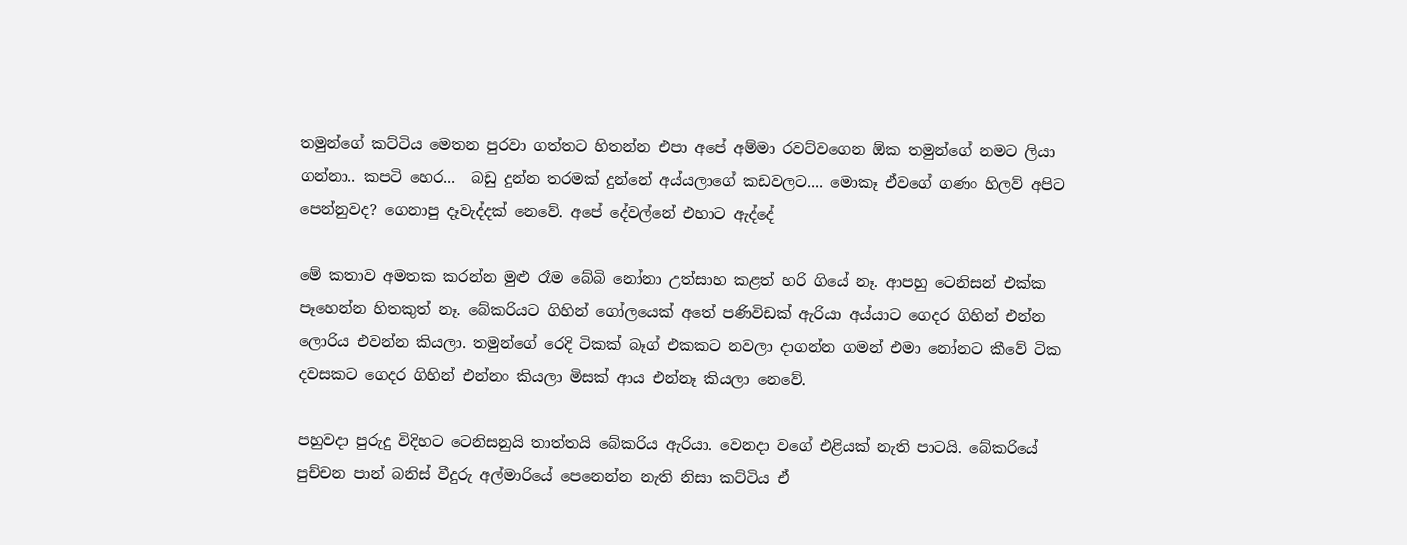තමුන්ගේ කට්ටිය මෙතන පුරවා ගත්තට හිතන්න එපා අපේ අම්මා රවට්වගෙන ඕක තමුන්ගේ නමට ලියා ගන්නා.. කපටි හෙර...  බඩු දුන්න තරමක් දුන්නේ අය්යලාගේ කඩවලට.... මොකෑ ඒවගේ ගණං හිලව් අපිට පෙන්නුවද? ගෙනාපු දෑවැද්දක් නෙවේ. අපේ දේවල්නේ එහාට ඇද්දේ

මේ කතාව අමතක කරන්න මුළු රෑම බේබි නෝනා උත්සාහ කළත් හරි ගියේ නෑ. ආපහු ටෙනිසන් එක්ක පෑහෙන්න හිතකුත් නෑ. බේකරියට ගිහින් ගෝලයෙක් අතේ පණිවිඩක් ඇරියා අය්යාට ගෙදර ගිහින් එන්න ලොරිය එවන්න කියලා. තමුන්ගේ රෙදි ටිකක් බෑග් එකකට නවලා දාගන්න ගමන් එමා නෝනට කීවේ ටික දවසකට ගෙදර ගිහින් එන්නං කියලා මිසක් ආය එන්නෑ කියලා නෙවේ.

පහුවදා පුරුදු විදිහට ටෙනිසනුයි තාත්තයි බේකරිය ඇරියා. වෙනදා වගේ එළියක් නැති පාටයි. බේකරියේ පුච්චන පාන් බනිස් වීදුරු අල්මාරියේ පෙනෙන්න නැති නිසා කට්ටිය ඒ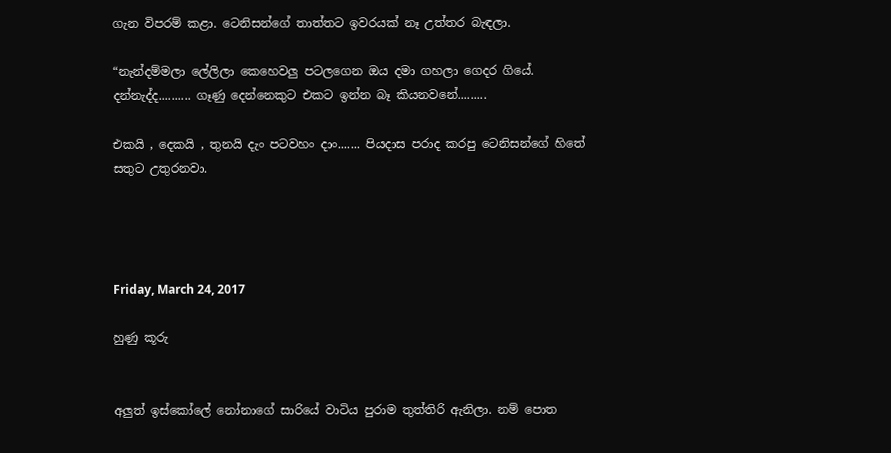ගැන විපරම් කළා. ටෙනිසන්ගේ තාත්තට ඉවරයක් නෑ උත්තර බැඳලා.

“නැන්දම්මලා ලේලිලා කෙහෙවලු පටලගෙන ඔය දමා ගහලා ගෙදර ගියේ. දන්නැද්ද.......... ගෑණු දෙන්නෙකුට එකට ඉන්න බෑ කියනවනේ.........

එකයි , දෙකයි , තුනයි දැං පටවහං දාං....... පියදාස පරාද කරපු ටෙනිසන්ගේ හිතේ සතුට උතුරනවා.




Friday, March 24, 2017

හුණු කූරු


අලුත් ඉස්කෝලේ නෝනාගේ සාරියේ වාටිය පුරාම තුත්තිරි ඇනිලා. නම් පොත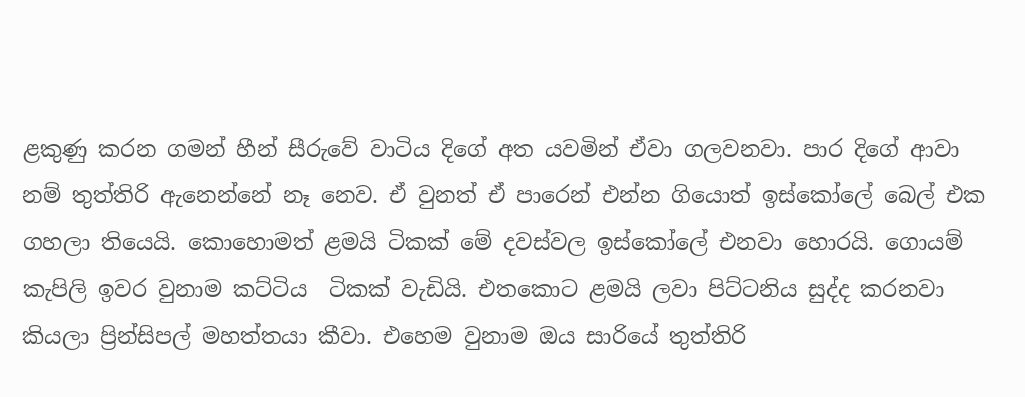ළකුණු කරන ගමන් හීන් සීරුවේ වාටිය දිගේ අත යවමින් ඒවා ගලවනවා. පාර දිගේ ආවා නම් තුත්තිරි ඇනෙන්නේ නෑ නෙව. ඒ වුනත් ඒ පාරෙන් එන්න ගියොත් ඉස්කෝලේ බෙල් එක ගහලා තියෙයි. කොහොමත් ළමයි ටිකක් මේ දවස්වල ඉස්කෝලේ එනවා හොරයි. ගොයම් කැපිලි ඉවර වුනාම කට්ටිය  ටිකක් වැඩියි. එතකොට ළමයි ලවා පිට්ටනිය සුද්ද කරනවා කියලා ප්‍රින්සිපල් මහත්තයා කීවා. එහෙම වුනාම ඔය සාරියේ තුත්තිරි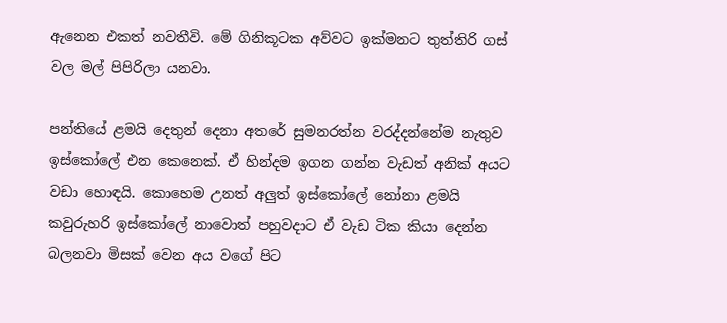ඇනෙන එකත් නවතීවි. මේ ගිනිකූටක අව්වට ඉක්මනට තුත්තිරි ගස් වල මල් පිපිරිලා යනවා.

පන්තියේ ළමයි දෙතුන් දෙනා අතරේ සුමනරත්න වරද්දන්නේම නැතුව ඉස්කෝලේ එන කෙනෙක්. ඒ හින්දම ඉගන ගන්න වැඩත් අනික් අයට වඩා හොඳයි. කොහෙම උනත් අලුත් ඉස්කෝලේ නෝනා ළමයි කවුරුහරි ඉස්කෝලේ නාවොත් පහුවදාට ඒ වැඩ ටික කියා දෙන්න  බලනවා මිසක් වෙන අය වගේ පිට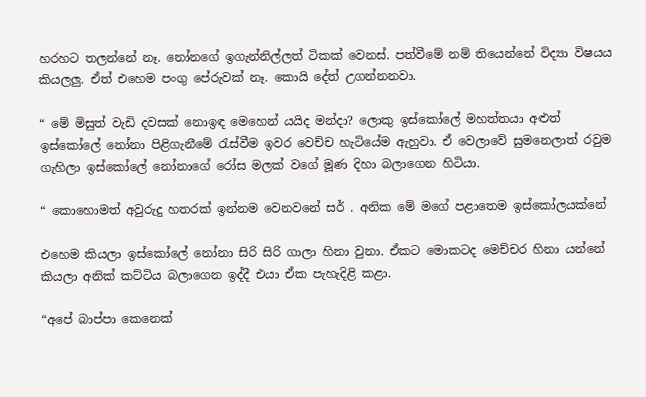හරහට තලන්නේ නෑ. නෝනගේ ඉගැන්නිල්ලත් ටිකක් වෙනස්. පත්වීමේ නම් තියෙන්නේ විද්‍යා විෂයය කියලලු. ඒත් එහෙම පංගු පේරුවක් නෑ. කොයි දේත් උගන්නනවා.

“ මේ මිසුත් වැඩි දවසක් නොඉඳ මෙහෙන් යයිද මන්දා? ලොකු ඉස්කෝලේ මහත්තයා අළුත් ඉස්කෝලේ නෝනා පිළිගැනීමේ රැස්වීම ඉවර වෙච්ච හැටියේම ඇහුවා. ඒ වෙලාවේ සුමනෙලාත් රවුම ගැහිලා ඉස්කෝලේ නෝනාගේ රෝස මලක් වගේ මූණ දිහා බලාගෙන හිටියා.

“ කොහොමත් අවුරුදු හතරක් ඉන්නම වෙනවනේ සර් . අනික මේ මගේ පළාතෙම ඉස්කෝලයක්නේ

එහෙම කියලා ඉස්කෝලේ නෝනා සිරි සිරි ගාලා හිනා වුනා. ඒකට මොකටද මෙච්චර හිනා යන්නේ කියලා අනික් කට්ටිය බලාගෙන ඉද්දී එයා ඒක පැහැදිළි කළා.

“අපේ බාප්පා කෙනෙක්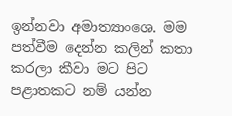ඉන්නවා අමාත්‍යාංශෙ. මම පත්වීම දෙන්න කලින් කතා කරලා කීවා මට පිට පළාතකට නම් යන්න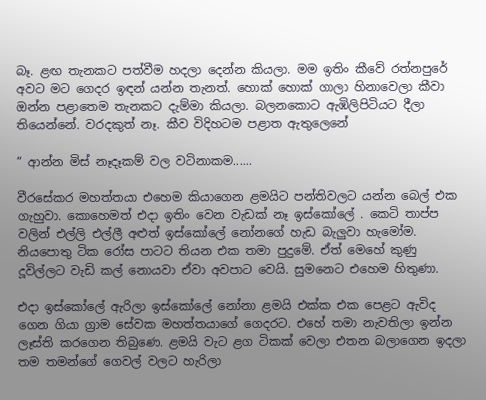බෑ. ළඟ තැනකට පත්වීම හදලා දෙන්න කියලා. මම ඉතිං කීවේ රත්නපුරේ අවට මට ගෙදර ඉඳන් යන්න තැනත්. හොක් හොක් ගාලා හිනාවෙලා කීවා ඔන්න පළාතෙම තැනකට දැම්මා කියලා. බලනකොට ඇඹිලිපිටියට දීලා තියෙන්නේ. වරදකුත් නෑ. කීව විදිහටම පළාත ඇතුලෙනේ

“ ආන්න මිස් නෑදෑකම් වල වටිනාකම......

වීරසේකර මහත්තයා එහෙම කියාගෙන ළමයිට පන්තිවලට යන්න බෙල් එක ගැහුවා. කොහෙමත් එදා ඉතිං වෙන වැඩක් නෑ ඉස්කෝලේ . කෙටි තාප්ප වලින් එල්ලි එල්ලී අළුත් ඉස්කෝලේ නෝනගේ හැඩ බැලුවා හැමෝම. නියපොතු ටික රෝස පාටට තියන එක තමා පුදුමේ. ඒත් මෙහේ කුණු දූවිල්ලට වැඩි කල් නොයවා ඒවා අවපාට වෙයි. සුමනෙට එහෙම හිතුණා.

එදා ඉස්කෝලේ ඇරිලා ඉස්කෝලේ නෝනා ළමයි එක්ක එක පෙළට ඇවිද ගෙන ගියා ග්‍රාම සේවක මහත්තයාගේ ගෙදරට. එහේ තමා නැවතිලා ඉන්න ලෑස්ති කරගෙන තිබුණෙ. ළමයි වැට ළග ටිකක් වෙලා එතන බලාගෙන ඉදලා තම තමන්ගේ ගෙවල් වලට හැරිලා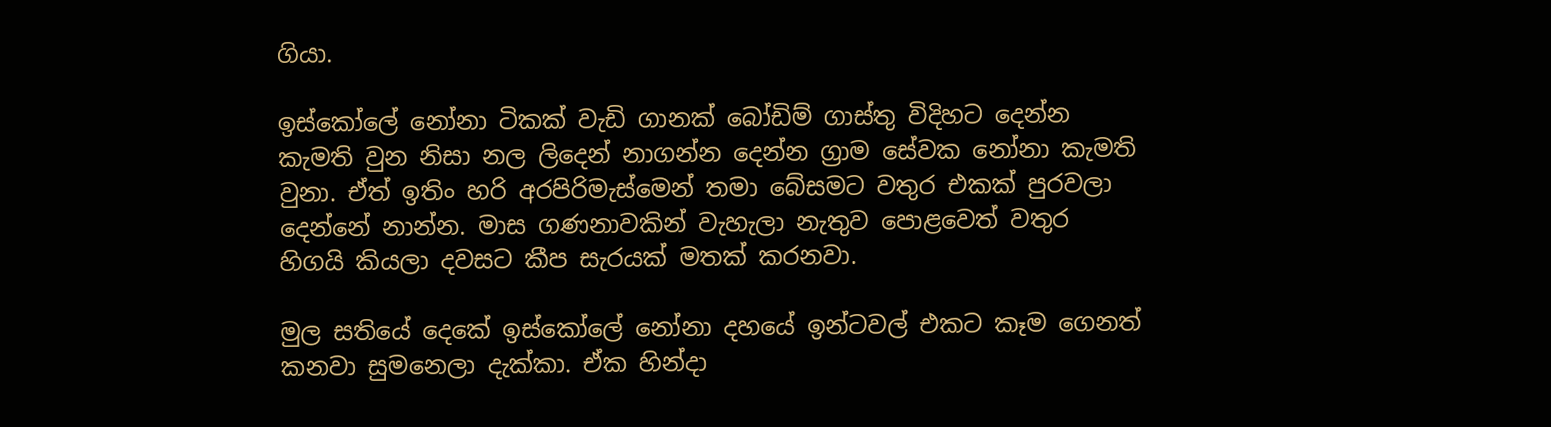ගියා.

ඉස්කෝලේ නෝනා ටිකක් වැඩි ගානක් බෝඩිම් ගාස්තු විදිහට දෙන්න කැමති වුන නිසා නල ලිදෙන් නාගන්න දෙන්න ග්‍රාම සේවක නෝනා කැමති වුනා. ඒත් ඉතිං හරි අරපිරිමැස්මෙන් තමා බේසමට වතුර එකක් පුරවලා දෙන්නේ නාන්න. මාස ගණනාවකින් වැහැලා නැතුව පොළවෙත් වතුර හිගයි කියලා දවසට කීප සැරයක් මතක් කරනවා.

මුල සතියේ දෙකේ ඉස්කෝලේ නෝනා දහයේ ඉන්ටවල් එකට කෑම ගෙනත් කනවා සුමනෙලා දැක්කා. ඒක හින්දා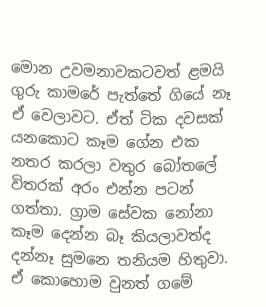මොන උවමනාවකටවත් ළමයි ගුරු කාමරේ පැත්තේ ගියේ නෑ ඒ වෙලාවට. ඒත් ටික දවසක් යනකොට කෑම ගේන එක නතර කරලා වතුර බෝතලේ විතරක් අරං එන්න පටන් ගත්තා. ග්‍රාම සේවක නෝනා කෑම දෙන්න බෑ කියලාවත්ද දන්නෑ සුමනෙ තනියම හිතුවා. ඒ කොහොම වුනත් ගමේ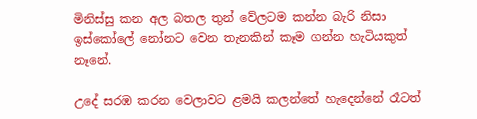මිනිස්සු කන අල බතල තුන් වේලටම කන්න බැරි නිසා ඉස්කෝලේ නෝනට වෙන තැනකින් කෑම ගන්න හැටියකුත් නෑනේ.

උදේ සරඹ කරන වෙලාවට ළමයි කලන්තේ හැදෙන්නේ රෑටත්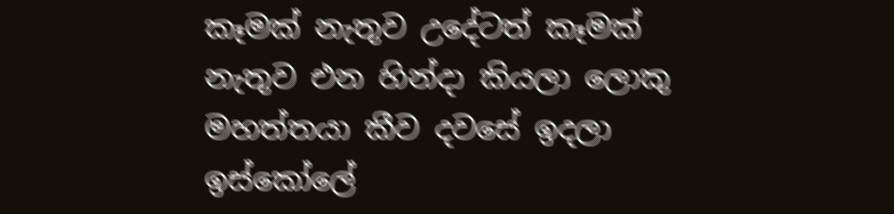කෑමක් නැතුව උදේටත් කෑමක් නැතුව එන හින්දා කියලා ලොකු මහත්තයා කීව දවසේ ඉදලා  ඉස්කෝලේ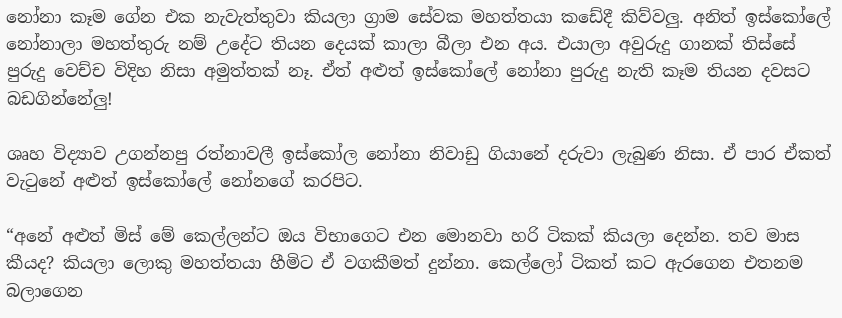නෝනා කෑම ගේන එක නැවැත්තුවා කියලා ග්‍රාම සේවක මහත්තයා කඩේදී කිව්වලු. අනිත් ඉස්කෝලේ නෝනාලා මහත්තුරු නම් උදේට තියන දෙයක් කාලා බීලා එන අය. එයාලා අවුරුදු ගානක් තිස්සේ පුරුදු වෙච්ච විදිහ නිසා අමුත්තක් නෑ. ඒත් අළුත් ඉස්කෝලේ නෝනා පුරුදු නැති කෑම තියන දවසට බඩගින්නේලු!

ශෘහ විද්‍යාව උගන්නපු රත්නාවලී ඉස්කෝල නෝනා නිවාඩු ගියානේ දරුවා ලැබුණ නිසා. ඒ පාර ඒකත් වැටුනේ අළුත් ඉස්කෝලේ නෝනගේ කරපිට.

“අනේ අළුත් මිස් මේ කෙල්ලන්ට ඔය විභාගෙට එන මොනවා හරි ටිකක් කියලා දෙන්න. තව මාස කීයද? කියලා ලොකු මහත්තයා හීමිට ඒ වගකීමත් දුන්නා. කෙල්ලෝ ටිකත් කට ඇරගෙන එතනම බලාගෙන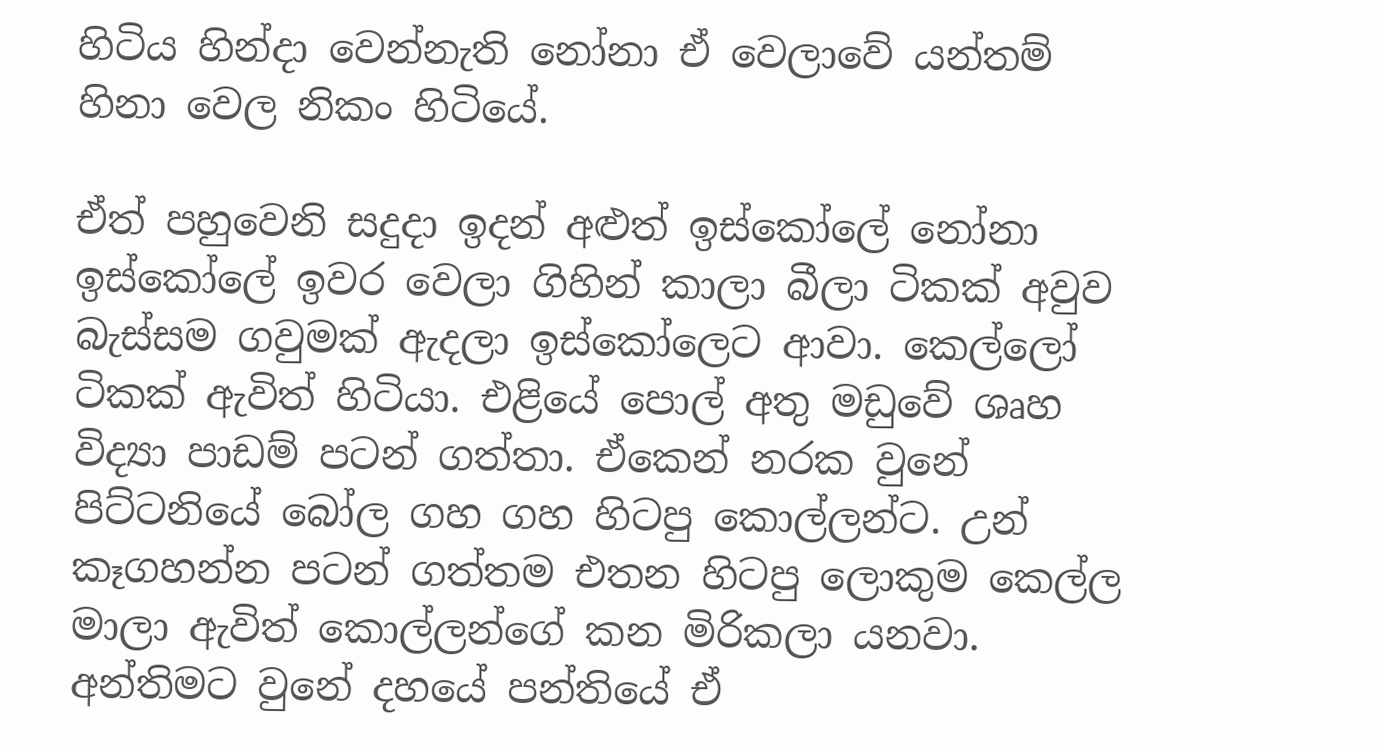හිටිය හින්දා වෙන්නැති නෝනා ඒ වෙලාවේ යන්තම් හිනා වෙල නිකං හිටියේ.

ඒත් පහුවෙනි සදුදා ඉදන් අළුත් ඉස්කෝලේ නෝනා ඉස්කෝලේ ඉවර වෙලා ගිහින් කාලා බීලා ටිකක් අවුව බැස්සම ගවුමක් ඇදලා ඉස්කෝලෙට ආවා. කෙල්ලෝ ටිකක් ඇවිත් හිටියා. එළියේ පොල් අතු මඩුවේ ශෘහ විද්‍යා පාඩම් පටන් ගත්තා. ඒකෙන් නරක වුනේ පිට්ටනියේ බෝල ගහ ගහ හිටපු කොල්ලන්ට. උන් කෑගහන්න පටන් ගත්තම එතන හිටපු ලොකුම කෙල්ල මාලා ඇවිත් කොල්ලන්ගේ කන මිරිකලා යනවා. අන්තිමට වුනේ දහයේ පන්තියේ ඒ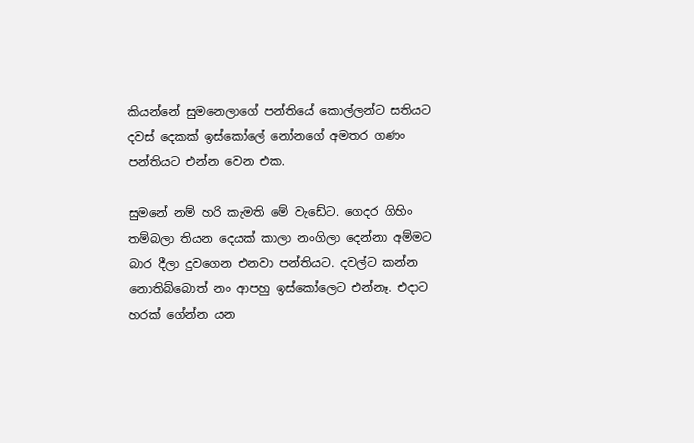කියන්නේ සුමනෙලාගේ පන්තියේ කොල්ලන්ට සතියට දවස් දෙකක් ඉස්කෝලේ නෝනගේ අමතර ගණං පන්තියට එන්න වෙන එක.

සුමනේ නම් හරි කැමති මේ වැඩේට. ගෙදර ගිහිං තම්බලා තියන දෙයක් කාලා නංගිලා දෙන්නා අම්මට බාර දීලා දුවගෙන එනවා පන්තියට. දවල්ට කන්න නොතිබ්බොත් නං ආපහු ඉස්කෝලෙට එන්නෑ. එදාට හරක් ගේන්න යන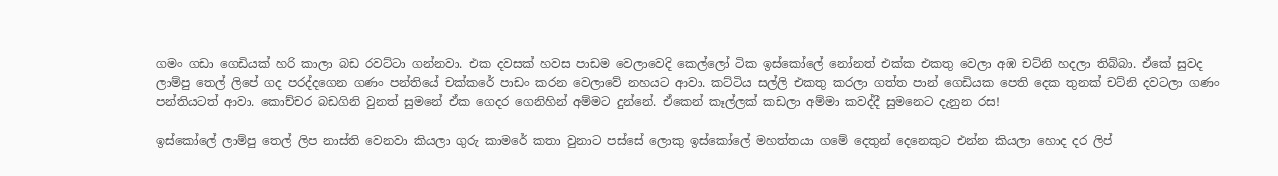ගමං ගඩා ගෙඩියක් හරි කාලා බඩ රවට්ටා ගන්නවා. එක දවසක් හවස පාඩම වෙලාවෙදි කෙල්ලෝ ටික ඉස්කෝලේ නෝනත් එක්ක එකතු වෙලා අඹ චට්නි හදලා තිබ්බා. ඒකේ සුවද ලාම්පු තෙල් ලිපේ ගද පරද්දගෙන ගණං පන්තියේ චක්කරේ පාඩං කරන වෙලාවේ නහයට ආවා. කට්ටිය සල්ලි එකතු කරලා ගත්ත පාන් ගෙඩියක පෙති දෙක තුනක් චට්නි දවටලා ගණං පන්තියටත් ආවා. කොච්චර බඩගිනි වුනත් සුමනේ ඒක ගෙදර ගෙනිහින් අම්මට දුන්නේ. ඒකෙන් කෑල්ලක් කඩලා අම්මා කවද්දී සුමනෙට දැනුන රස!

ඉස්කෝලේ ලාම්පු තෙල් ලිප නාස්ති වෙනවා කියලා ගුරු කාමරේ කතා වුනාට පස්සේ ලොකු ඉස්කෝලේ මහත්තයා ගමේ දෙතුන් දෙනෙකුට එන්න කියලා හොද දර ලිප්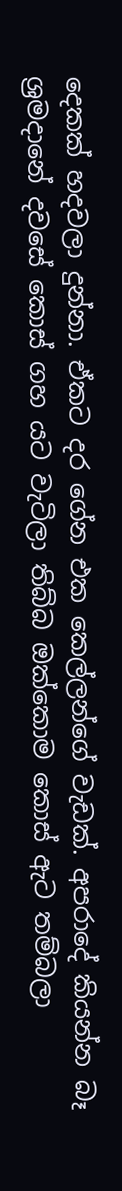දෙකක් හදවලා දුන්නා. ඒකට දර ගේන එක කෙල්ලන්ගේ වැඩක්. අපරාදේ කියන්න බෑ ශ්‍රමදානේ දවසේ කොස් ගහ යට වැටිලා තිබ්බ ඔක්කොම කොස් ඇට තම්බලා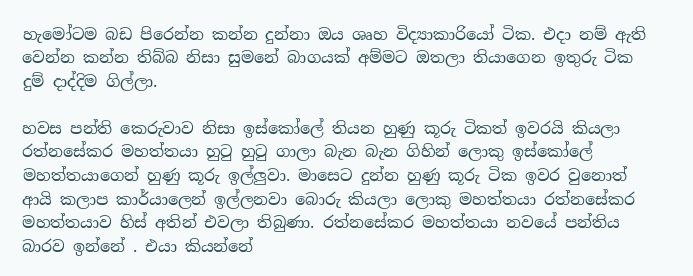හැමෝටම බඩ පිරෙන්න කන්න දුන්නා ඔය ශෘහ විද්‍යාකාරියෝ ටික. එදා නම් ඇති වෙන්න කන්න තිබ්බ නිසා සුමනේ බාගයක් අම්මට ඔතලා තියාගෙන ඉතුරු ටික දුම් දාද්දිම ගිල්ලා.

හවස පන්ති කෙරුවාව නිසා ඉස්කෝලේ තියන හුණු කූරු ටිකත් ඉවරයි කියලා රත්නසේකර මහත්තයා හුටු හුටු ගාලා බැන බැන ගිහින් ලොකු ඉස්කෝලේ මහත්තයාගෙන් හුණු කූරු ඉල්ලුවා. මාසෙට දුන්න හුණු කූරු ටික ඉවර වුනොත් ආයි කලාප කාර්යාලෙන් ඉල්ලනවා බොරු කියලා ලොකු මහත්තයා රත්නසේකර මහත්තයාව හිස් අතින් එවලා තිබුණා. රත්නසේකර මහත්තයා නවයේ පන්තිය බාරව ඉන්නේ . එයා කියන්නේ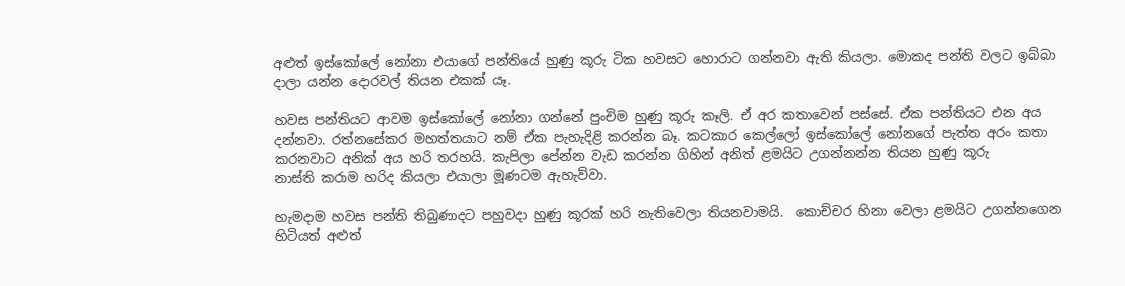අළුත් ඉස්කෝලේ නෝනා එයාගේ පන්තියේ හුණු කූරු ටික හවසට හොරාට ගන්නවා ඇති කියලා. මොකද පන්ති වලට ඉබ්බා දාලා යන්න දොරවල් තියන එකක් යෑ.

හවස පන්තියට ආවම ඉස්කෝලේ නෝනා ගන්නේ පුංචිම හුණු කූරු කෑලි. ඒ අර කතාවෙන් පස්සේ. ඒක පන්තියට එන අය දන්නවා. රත්නසේකර මහත්තයාට නම් ඒක පැහැදිළි කරන්න බෑ. කටකාර කෙල්ලෝ ඉස්කෝලේ නෝනගේ පැත්ත අරං කතා කරනවාට අනික් අය හරි තරහයි. කැපිලා පේන්න වැඩ කරන්න ගිහින් අනිත් ළමයිට උගන්නන්න තියන හුණු කූරු           නාස්ති කරාම හරිද කියලා එයාලා මූණටම ඇහැව්වා.

හැමදාම හවස පන්ති තිබුණාදට පහුවදා හුණු කූරක් හරි නැතිවෙලා තියනවාමයි.  කොච්චර හිනා වෙලා ළමයිට උගන්නගෙන හිටියත් අළුත්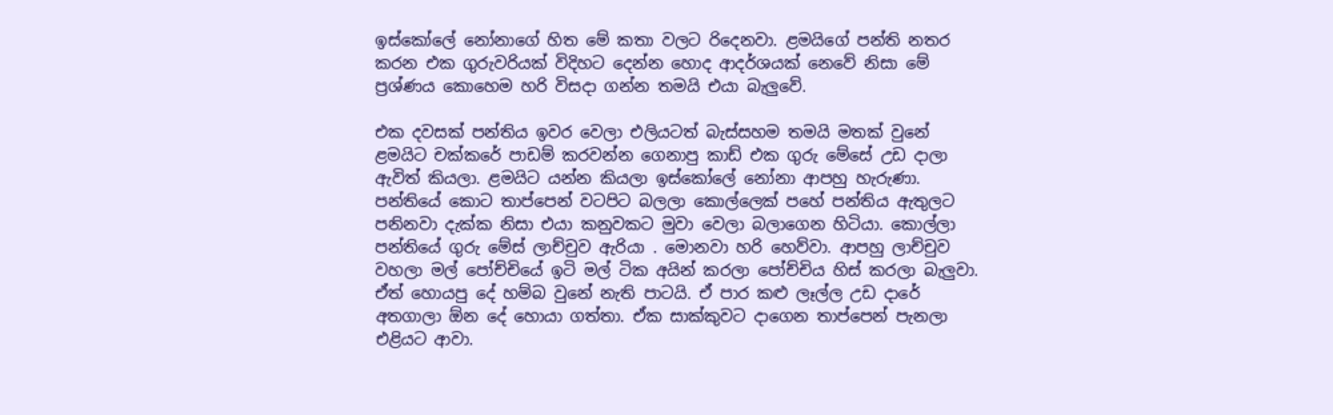ඉස්කෝලේ නෝනාගේ හිත මේ කතා වලට රිදෙනවා. ළමයිගේ පන්ති නතර කරන එක ගුරුවරියක් විදිහට දෙන්න හොද ආදර්ශයක් නෙවේ නිසා මේ ප්‍රශ්ණය කොහෙම හරි විසදා ගන්න තමයි එයා බැලුවේ.

එක දවසක් පන්තිය ඉවර වෙලා එලියටත් බැස්සහම තමයි මතක් වුනේ ළමයිට චක්කරේ පාඩම් කරවන්න ගෙනාපු කාඩ් එක ගුරු මේසේ උඩ දාලා ඇවිත් කියලා. ළමයිට යන්න කියලා ඉස්කෝලේ නෝනා ආපහු හැරුණා. පන්තියේ කොට තාප්පෙන් වටපිට බලලා කොල්ලෙක් පහේ පන්තිය ඇතුලට පනිනවා දැක්ක නිසා එයා කනුවකට මුවා වෙලා බලාගෙන හිටියා. කොල්ලා පන්තියේ ගුරු මේස් ලාච්චුව ඇරියා . මොනවා හරි හෙව්වා. ආපහු ලාච්චුව වහලා මල් පෝච්චියේ ඉටි මල් ටික අයින් කරලා පෝච්චිය හිස් කරලා බැලුවා. ඒත් හොයපු දේ හම්බ වුනේ නැති පාටයි. ඒ පාර කළු ලෑල්ල උඩ දාරේ අතගාලා ඕන දේ හොයා ගත්තා. ඒක සාක්කුවට දාගෙන තාප්පෙන් පැනලා එළියට ආවා.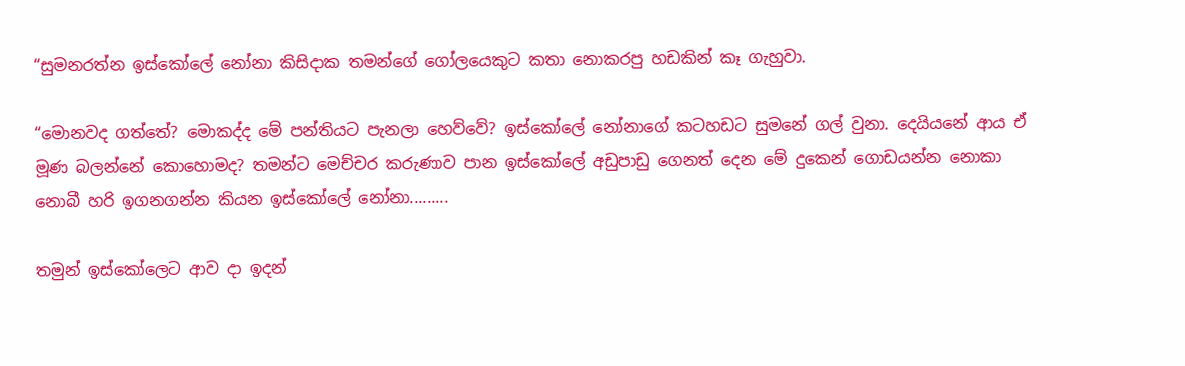“සුමනරත්න ඉස්කෝලේ නෝනා කිසිදාක තමන්ගේ ගෝලයෙකුට කතා නොකරපු හඩකින් කෑ ගැහුවා.

“මොනවද ගත්තේ? මොකද්ද මේ පන්තියට පැනලා හෙව්වේ? ඉස්කෝලේ නෝනාගේ කටහඩට සුමනේ ගල් වුනා. දෙයියනේ ආය ඒ මූණ බලන්නේ කොහොමද? තමන්ට මෙච්චර කරුණාව පාන ඉස්කෝලේ අඩුපාඩු ගෙනත් දෙන මේ දුකෙන් ගොඩයන්න නොකා නොබී හරි ඉගනගන්න කියන ඉස්කෝලේ නෝනා.........

තමුන් ඉස්කෝලෙට ආව දා ඉදන්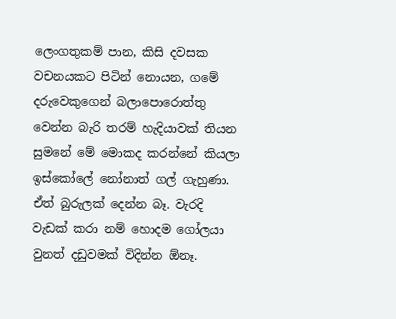ලෙංගතුකම් පාන, කිසි දවසක වචනයකට පිටින් නොයන, ගමේ දරුවෙකුගෙන් බලාපොරොත්තු වෙන්න බැරි තරම් හැදියාවක් තියන සුමනේ මේ මොකද කරන්නේ කියලා ඉස්කෝලේ නෝනාත් ගල් ගැහුණා. ඒත් බුරුලක් දෙන්න බෑ. වැරදි වැඩක් කරා නම් හොදම ගෝලයා වුනත් දඩුවමක් විදින්න ඕනෑ.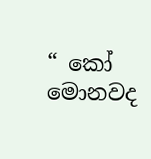“ කෝ මොනවද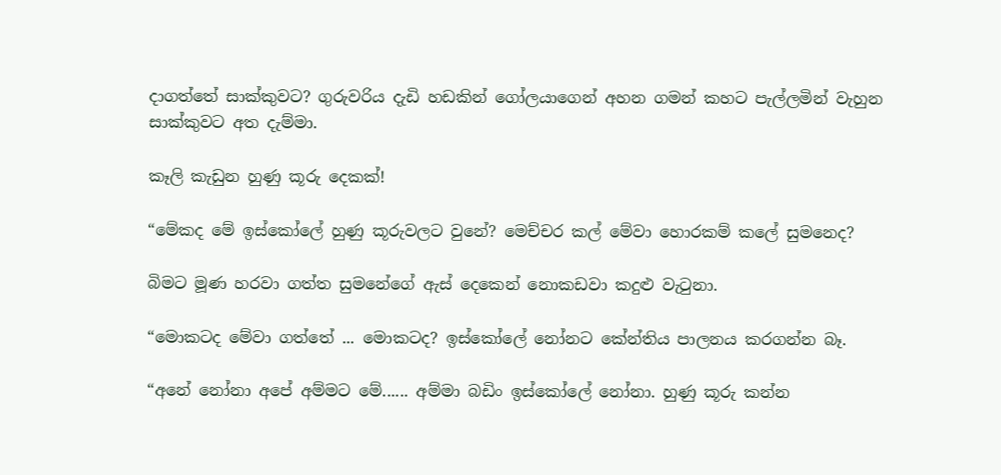දාගත්තේ සාක්කුවට? ගුරුවරිය දැඩි හඩකින් ගෝලයාගෙන් අහන ගමන් කහට පැල්ලමින් වැහුන සාක්කුවට අත දැම්මා.

කෑලි කැඩුන හුණු කූරු දෙකක්!

“මේකද මේ ඉස්කෝලේ හුණු කූරුවලට වුනේ? මෙච්චර කල් මේවා හොරකම් කලේ සුමනෙද?

බිමට මූණ හරවා ගත්ත සුමනේගේ ඇස් දෙකෙන් නොකඩවා කදුළු වැටුනා.

“මොකටද මේවා ගත්තේ ... මොකටද? ඉස්කෝලේ නෝනට කේන්තිය පාලනය කරගන්න බෑ.

“අනේ නෝනා අපේ අම්මට මේ...... අම්මා බඩිං ඉස්කෝලේ නෝනා. හුණු කූරු කන්න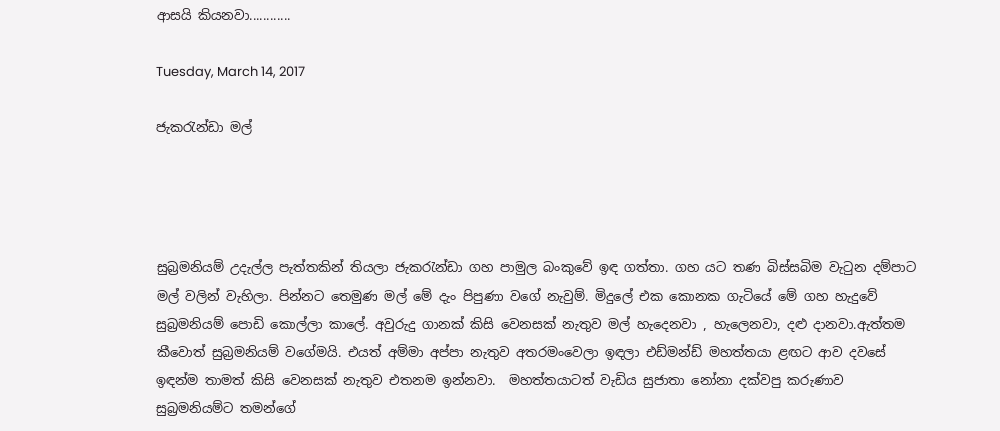ආසයි කියනවා............

Tuesday, March 14, 2017

ජැකරැන්ඩා මල්




සුබ්‍රමනියම් උදැල්ල පැත්තකින් තියලා ජැකරැන්ඩා ගහ පාමුල බංකුවේ ඉඳ ගත්තා. ගහ යට තණ බිස්සබිම වැටුන දම්පාට මල් වලින් වැහිලා. පින්නට තෙමුණ මල් මේ දැං පිපුණා වගේ නැවුම්. මිදුලේ එක කොනක ගැටියේ මේ ගහ හැදුවේ සුබ්‍රමනියම් පොඩි කොල්ලා කාලේ. අවුරුදු ගානක් කිසි වෙනසක් නැතුව මල් හැදෙනවා , හැලෙනවා, දළු දානවා.ඇත්තම කීවොත් සුබ්‍රමනියම් වගේමයි. එයත් අම්මා අප්පා නැතුව අතරමංවෙලා ඉඳලා එඩ්මන්ඩ් මහත්තයා ළඟට ආව දවසේ ඉඳන්ම තාමත් කිසි වෙනසක් නැතුව එතනම ඉන්නවා.  මහත්තයාටත් වැඩිය සුජාතා නෝනා දක්වපු කරුණාව සුබ්‍රමනියම්ට තමන්ගේ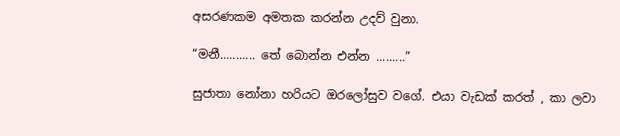අසරණකම අමතක කරන්න උදව් වුනා.

“මනී........... තේ බොන්න එන්න .........”

සුජාතා නෝනා හරියට ඔරලෝසුව වගේ. එයා වැඩක් කරත් , කා ලවා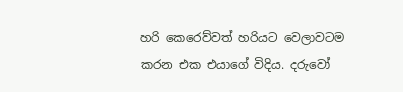හරි කෙරෙව්වත් හරියට වෙලාවටම කරන එක එයාගේ විදිය. දරුවෝ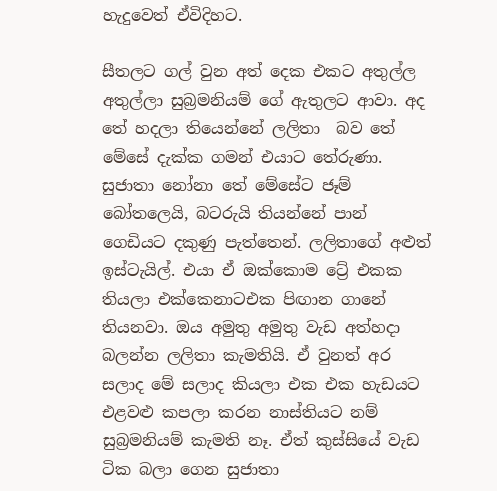හැදුවෙත් ඒවිදිහට.

සීතලට ගල් වුන අත් දෙක එකට අතුල්ල අතුල්ලා සුබ්‍රමනියම් ගේ ඇතුලට ආවා. අද තේ හදලා තියෙන්නේ ලලිතා  බව තේ මේසේ දැක්ක ගමන් එයාට තේරුණා. සුජාතා නෝනා තේ මේසේට ජෑම් බෝතලෙයි, බටරුයි තියන්නේ පාන් ගෙඩියට දකුණු පැත්තෙන්. ලලිතාගේ අළුත් ඉස්ටැයිල්. එයා ඒ ඔක්කොම ට්‍රේ එකක තියලා එක්කෙනාටඑක පිඟාන ගානේ තියනවා. ඔය අමුතු අමුතු වැඩ අත්හදා බලන්න ලලිතා කැමතියි. ඒ වුනත් අර සලාද මේ සලාද කියලා එක එක හැඩයට එළවළු කපලා කරන නාස්තියට නම් සුබ්‍රමනියම් කැමති නෑ. ඒත් කුස්සියේ වැඩ ටික බලා ගෙන සුජාතා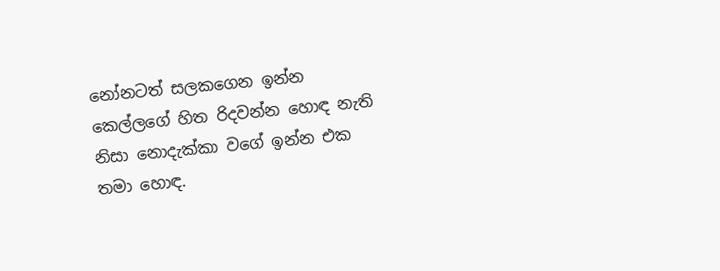නෝනටත් සලකගෙන ඉන්න කෙල්ලගේ හිත රිදවන්න හොඳ නැති නිසා නොදැක්කා වගේ ඉන්න එක තමා හොඳ.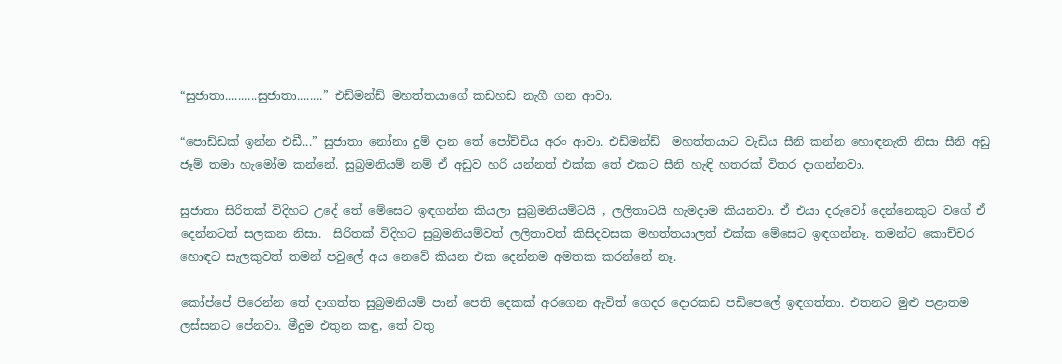“සුජාතා..........සුජාතා........” එඩ්මන්ඩ් මහත්තයාගේ කඩහඩ නැගී ගන ආවා.

“පොඩ්ඩක් ඉන්න එඩී...” සුජාතා නෝනා දුම් දාන තේ පෝච්චිය අරං ආවා. එඩ්මන්ඩ්  මහත්තයාට වැඩිය සීනි කන්න හොඳනැති නිසා සීනි අඩු ජෑම් තමා හැමෝම කන්නේ. සුබ්‍රමනියම් නම් ඒ අඩුව හරි යන්නත් එක්ක තේ එකට සීනි හැඳි හතරක් විතර දාගන්නවා.

සුජාතා සිරිතක් විදිහට උදේ තේ මේසෙට ඉඳගන්න කියලා සුබ්‍රමනියම්ටයි , ලලිතාටයි හැමදාම කියනවා. ඒ එයා දරුවෝ දෙන්නෙකුට වගේ ඒ දෙන්නටත් සලකන නිසා.  සිරිතක් විදිහට සුබ්‍රමනියම්වත් ලලිතාවත් කිසිදවසක මහත්තයාලත් එක්ක මේසෙට ඉඳගන්නෑ. තමන්ට කොච්චර හොඳට සැලකුවත් තමන් පවුලේ අය නෙවේ කියන එක දෙන්නම අමතක කරන්නේ නෑ.

කෝප්පේ පිරෙන්න තේ දාගත්ත සුබ්‍රමනියම් පාන් පෙති දෙකක් අරගෙන ඇවිත් ගෙදර දොරකඩ පඩිපෙලේ ඉඳගත්තා. එතනට මුළු පළාතම ලස්සනට පේනවා. මීදුම එතුන කඳු, තේ වතු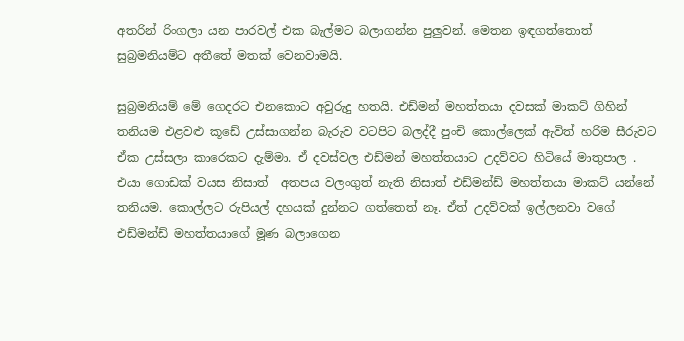අතරින් රිංගලා යන පාරවල් එක බැල්මට බලාගන්න පුලුවන්. මෙතන ඉඳගත්තොත් සුබ්‍රමනියම්ට අතීතේ මතක් වෙනවාමයි.

සුබ්‍රමනියම් මේ ගෙදරට එනකොට අවුරුදු හතයි. එඩ්මන් මහත්තයා දවසක් මාකට් ගිහින් තනියම එළවළු කූඩේ උස්සාගන්න බැරුව වටපිට බලද්දී පුංචි කොල්ලෙක් ඇවිත් හරිම සීරුවට ඒක උස්සලා කාරෙකට දැම්මා. ඒ දවස්වල එඩ්මන් මහත්තයාට උදව්වට හිටියේ මාතුපාල .  එයා ගොඩක් වයස නිසාත්  අතපය වලංගුත් නැති නිසාත් එඩ්මන්ඩ් මහත්තයා මාකට් යන්නේ තනියම. කොල්ලට රුපියල් දහයක් දුන්නට ගත්තෙත් නෑ. ඒත් උදව්වක් ඉල්ලනවා වගේ  එඩ්මන්ඩ් මහත්තයාගේ මූණ බලාගෙන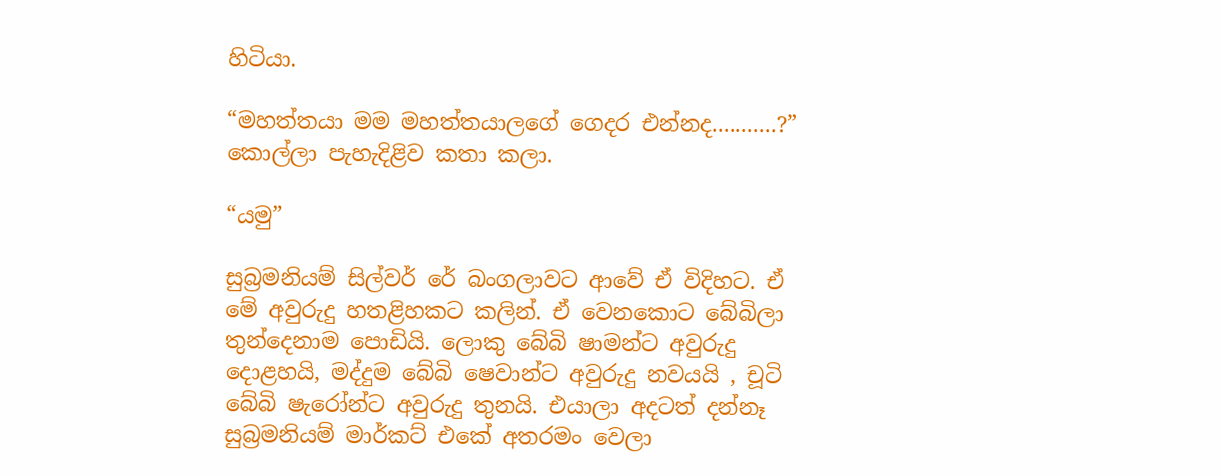හිටියා.

“මහත්තයා මම මහත්තයාලගේ ගෙදර එන්නද...........?” කොල්ලා පැහැදිළිව කතා කලා.

“යමු”

සුබ්‍රමනියම් ‍සිල්වර් රේ බංගලාවට ආවේ ඒ විදිහට. ඒ මේ අවුරුදු හතළිහකට කලින්. ඒ වෙනකොට බේබිලා තුන්දෙනාම පොඩියි. ලොකු බේබි ෂාමන්ට අවුරුදු දොළහයි, මද්දුම බේබි ෂෙවාන්ට අවුරුදු නවයයි , චූටි බේබි ෂැරෝන්ට අවුරුදු තුනයි. එයාලා අදටත් දන්නෑ සුබ්‍රමනියම් මාර්කට් එකේ අතරමං වෙලා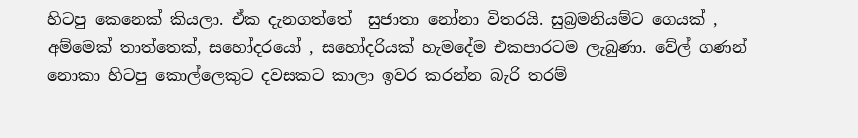හිටපු කෙනෙක් කියලා. ඒක දැනගත්තේ  සුජාතා නෝනා විතරයි. සුබ්‍රමනියම්ට ගෙයක් , අම්මෙක් තාත්තෙක්, සහෝදරයෝ , සහෝදරියක් හැමදේම එකපාරටම ලැබුණා. වේල් ගණන් නොකා හිටපු කොල්ලෙකුට දවසකට කාලා ඉවර කරන්න බැරි තරම්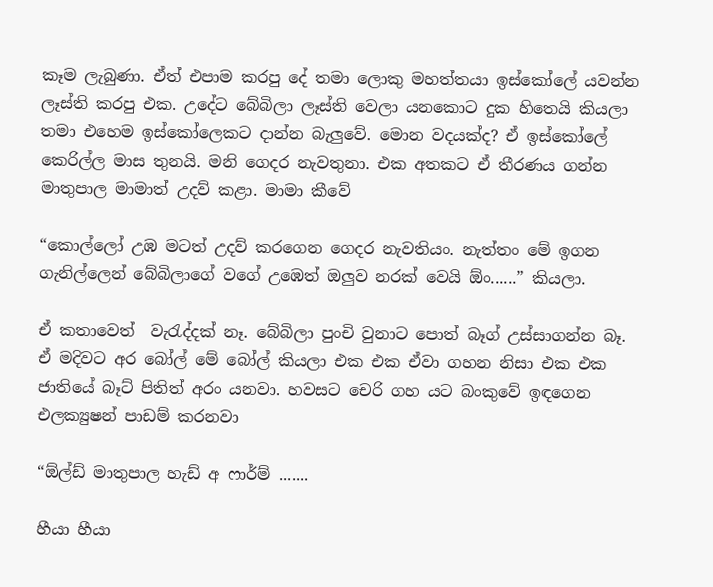කෑම ලැබුණා. ඒත් එපාම කරපු දේ තමා ලොකු මහත්තයා ඉස්කෝලේ යවන්න ලෑස්ති කරපු එක. උදේට බේබිලා ලෑස්ති වෙලා යනකොට දුක හිතෙයි කියලා තමා එහෙම ඉස්කෝලෙකට දාන්න බැලුවේ. මොන වදයක්ද? ඒ ඉස්කෝලේ කෙරිල්ල මාස තුනයි. මනි ගෙදර නැවතුනා. එක අතකට ඒ තීරණය ගන්න මාතුපාල මාමාත් උදව් කළා. මාමා කීවේ

“කොල්ලෝ උඹ මටත් උදව් කරගෙන ගෙදර නැවතියං. නැත්තං මේ ඉගන ගැනිල්ලෙන් බේබිලාගේ වගේ උඹෙත් ඔලුව නරක් වෙයි ඕං......” කියලා.

ඒ කතාවෙත්  වැරැද්දක් නෑ. බේබිලා පුංචි වුනාට පොත් බෑග් උස්සාගන්න බෑ. ඒ මදිවට අර ‍බෝල් මේ ‍බෝල් කියලා එක එක ඒවා ගහන නිසා එක එක ජාතියේ බෑට් පිතිත් අරං යනවා. හවසට චෙරි ගහ යට බංකුවේ ඉඳගෙන එලක්‍යුෂන් පාඩම් කරනවා

“ඕල්ඩ් මාතුපාල හැඩ් අ ෆාර්ම් .......

හීයා හීයා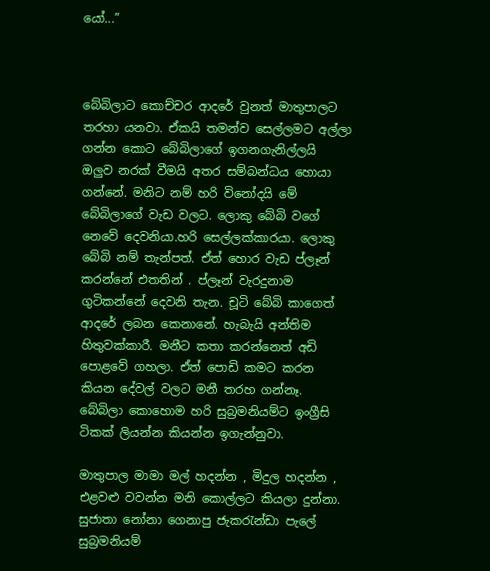යෝ...”



බේබිලාට කොච්චර ආදරේ වුනත් මාතුපාලට තරහා යනවා. ඒකයි තමන්ව සෙල්ලමට අල්ලා ගන්න කොට ‍බේබිලාගේ ඉගනගැනිල්ලයි ඔලුව නරක් වීමයි අතර සම්බන්ධය හොයා ගන්නේ. මනිට නම් හරි විනෝදයි මේ බේබිලාගේ වැඩ වලට. ලොකු බේබි වගේ නෙවේ දෙවනියා.හරි සෙල්ලක්කාරයා. ලොකු බේබි නම් තැන්පත්. ඒත් හොර වැඩ ප්ලෑන් කරන්නේ එතතින් . ප්ලෑන් වැරදුනාම ගුටිකන්නේ දෙවනි තැන. චූටි බේබි කාගෙත් ආදරේ ලබන කෙනානේ. හැබැයි අන්තිම හිතුවක්කාරී. මනීට කතා කරන්නෙත් අඩි පොළවේ ගහලා. ඒත් පොඩි කමට කරන කියන දේවල් වලට මනී තරහ ගන්නෑ. බේබිලා කොහොම හරි සුබ්‍රමනියම්ට ඉංග්‍රීසි ටිකක් ලියන්න කියන්න ඉගැන්නුවා.

මාතුපාල මාමා මල් හදන්න , මිදුල හදන්න , එළවළු වවන්න මනි කොල්ලට කියලා දුන්නා. සුජාතා නෝනා ගෙනාපු ජැකරැන්ඩා පැලේ සුබ්‍රමනියම්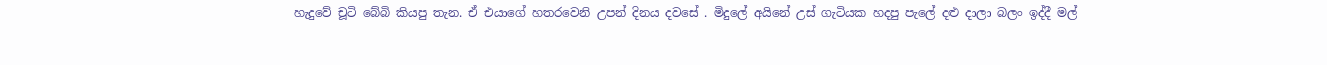හැදුවේ චූටි බේබි කියපු තැන. ඒ එයා‍ගේ හතරවෙනි උපන් දිනය දවසේ . මිදුලේ අයිනේ උස් ගැටියක හදපු පැලේ දළු දාලා බලං ඉද්දී මල්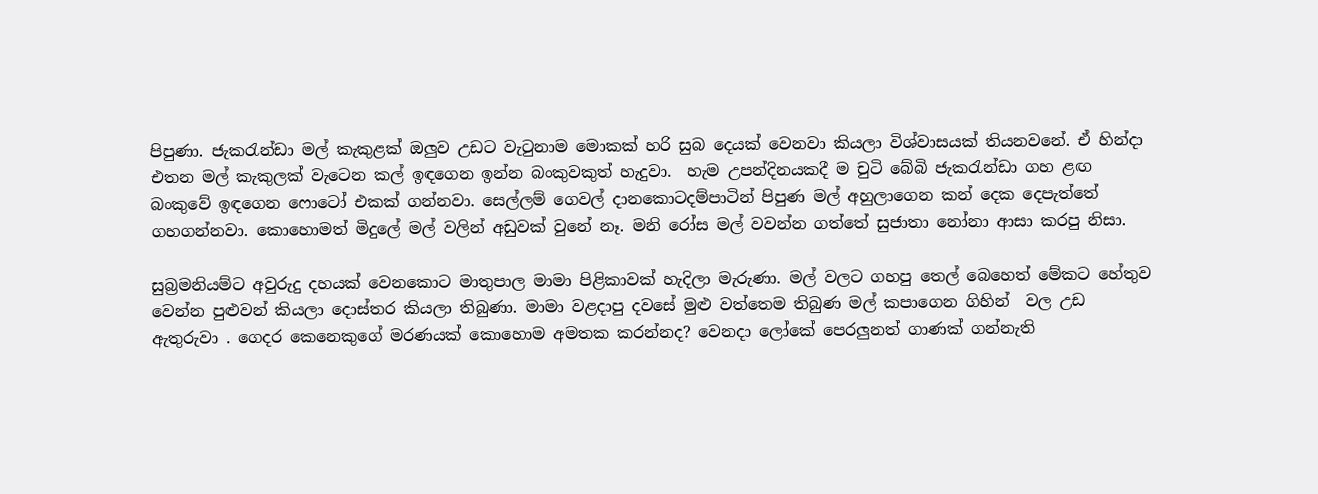පිපුණා. ජැකරැන්ඩා මල් කැකුළක් ඔලුව උඩට වැ‍ටුනාම මොකක් හරි සුබ දෙයක් වෙනවා කියලා විශ්වාසයක් තියනවනේ. ඒ හින්දා එතන මල් කැකුලක් වැටෙන කල් ඉඳගෙන ඉන්න බංකුවකුත් හැදුවා.  හැම උපන්දිනයකදී ම චුටි බේබි ජැකරැන්ඩා ගහ ළඟ බංකුවේ ඉඳගෙන ෆොටෝ එකක් ගන්නවා. සෙල්ලම් ගෙවල් දානකොටදම්පාටින් පිපුණ මල් අහුලාගෙන කන් දෙක දෙපැත්තේ ගහගන්නවා. කොහොමත් මිදුලේ මල් වලින් අඩුවක් වුනේ නෑ. මනි රෝස මල් වවන්න ගත්තේ සුජාතා නෝනා ආසා කරපු නිසා.

සුබ්‍රමනියම්ට අවුරුදු දහයක් වෙනකොට මාතුපාල මාමා පිළිකාවක් හැදිලා මැරුණා. මල් වලට ගහපු තෙල් බෙහෙත් මේකට හේතුව වෙන්න පුළුවන් කියලා දොස්තර කියලා තිබුණා. මාමා වළදාපු දවසේ මුළු වත්තෙම තිබුණ මල් කපාගෙන ගිහින්  වල උඩ ඇතුරුවා . ගෙදර කෙනෙකුගේ මරණයක් කොහොම අමතක කරන්නද? වෙනදා ලෝකේ පෙරලුනත් ගාණක් ගන්නැති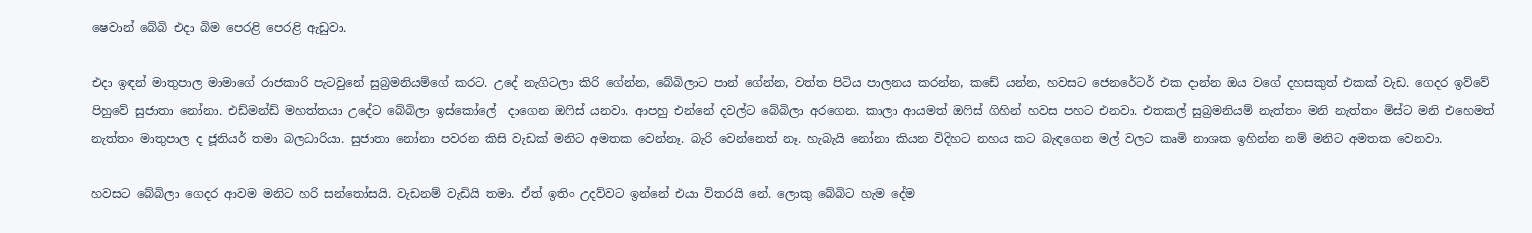ෂෙවාන් බේබි එදා බිම පෙරළි පෙරළි ඇඩුවා.

එදා ඉඳන් මාතුපාල මාමාගේ රාජකාරි පැටවුනේ සුබ්‍රමනියම්ගේ කරට. උදේ නැගිටලා කිරි ගේන්න, බේබිලාට පාන් ගේන්න, වත්ත පිටිය පාලනය කරන්න, කඩේ යන්න, හවසට‍ ජෙනරේටර් එක දාන්න ඔය වගේ දහසකුත් එකක් වැඩ. ගෙදර ඉව්වේ පිහුවේ සුජාතා නෝනා. එඩ්මන්ඩ් මහත්තයා උදේට බේබිලා ඉස්කෝලේ  දාගෙන ඔෆිස් යනවා. ආපහු එන්නේ දවල්ට බේබිලා අරගෙන. කාලා ආයමත් ඔෆිස් ගිහින් හවස පහට එනවා. එතකල් සුබ්‍රමනියම් නැත්තං මනි නැත්තං මිස්ට මනි එහෙමත් නැත්තං මාතුපාල ද ජූනියර් තමා බලධාරියා. සුජාතා නෝනා පවරන කිසි වැඩක් මනිට අමතක වෙන්නෑ. බැරි වෙන්නෙත් නෑ. හැබැයි නෝනා කියන විදිහට නහය කට බැඳගෙන මල් වලට කෘමි නාශක ඉහින්න නම් මනිට අමතක වෙනවා.

හවසට බේබිලා ගෙදර ආවම මනිට හරි සන්තෝසයි. වැඩනම් වැඩියි තමා. ඒත් ඉතිං උදව්වට ඉන්නේ එයා විතරයි නේ. ලොකු බේබිට හැම දේම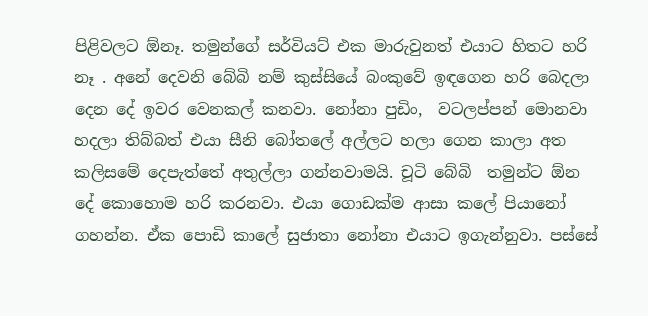පිළිවලට ඕනෑ. තමුන්ගේ සර්වියට් එක මාරුවුනත් එයාට හිතට හරි නෑ . අනේ දෙවනි බේබි නම් කුස්සියේ බංකුවේ ඉඳගෙන හරි බෙදලා දෙන දේ ඉවර වෙනකල් කනවා. නෝනා පුඩිං,  වටලප්පන් මොනවා හදලා තිබ්බත් එයා සීනි බෝතලේ අල්ලට හලා ගෙන කාලා අත කලිසමේ දෙපැත්තේ අතුල්ලා ගන්නවාමයි. චූටි බේබි  තමුන්ට ඕන දේ ‍කොහොම හරි කරනවා. එයා ගොඩක්ම ආසා කලේ පියානෝ ගහන්න. ඒක පොඩි කාලේ සුජාතා නෝනා එයාට ඉගැන්නුවා. පස්සේ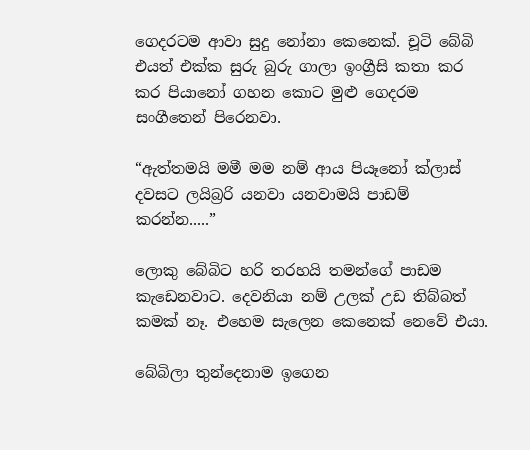ගෙදරටම ආවා සුදු නෝනා කෙනෙක්. චූ‍ටි බේබි එයත් එක්ක සුරු බුරු ගාලා ඉංග්‍රීසි කතා කර කර පියානෝ ගහන කොට මුළු ගෙදරම සංගීතෙන් පිරෙනවා.

“ඇත්තමයි මමී මම නම් ආය පියෑනෝ ක්ලාස් දවසට ලයිබ්‍රරි යනවා යනවාමයි පාඩම් කරන්න.....”

ලොකු බේබිට හරි තරහයි තමන්ගේ පාඩම කැඩෙනවාට. දෙවනියා නම් උලක් උඩ තිබ්බත් කමක් නෑ. එහෙම සැලෙන කෙනෙක් නෙවේ එයා.

බේබිලා තුන්දෙනාම ඉගෙන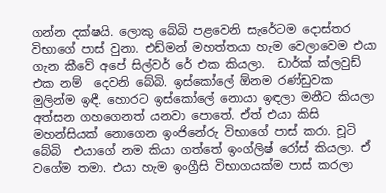ගන්න දක්ෂයි. ලොකු බේබි පළවෙනි සැරේටම දොස්තර විභාගේ පාස් වුනා. එඩ්මන් මහත්තයා හැම වෙලාවෙම එයා ගැන කීවේ අ‍පේ සිල්වර් රේ එක කියලා.  ඩාර්ක් ක්ලවුඩ් එක නම්  දෙවනි බේබි. ඉස්කෝලේ ඕනම රණ්ඩුවක මුලින්ම ඉඳී. හොරට ඉස්කෝලේ නොයා ඉඳලා මනීට කියලා අත්සන ගහගෙනත් යනවා පොතේ. ඒත් එයා කිසි මහන්සියක් නොගෙන ඉංජිනේරු විභාගේ පාස් කරා. චූටි බේබි  එයාගේ නම කියා ගත්තේ ඉංග්ලිෂ් රෝස් කියලා. ඒ වගේම තමා. එයා හැම ඉංග්‍රීසි විභාගයක්ම පාස් කරලා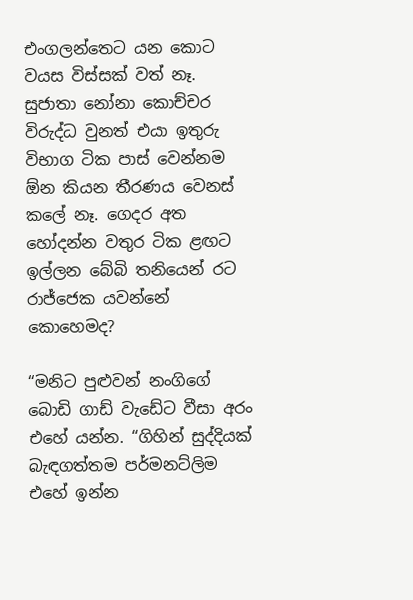එංගලන්තෙට යන කොට වයස විස්සක් වත් නෑ. සුජාතා නෝනා කොච්චර විරුද්ධ වුනත් එයා ඉතුරු විභාග ටික පාස් වෙන්නම ඕන කියන තීරණය වෙනස් කලේ නෑ. ගෙදර අත හෝදන්න වතුර ටික ළඟට ඉල්ලන බේබි තනියෙන් රට රාජ්ජෙක යවන්නේ කොහෙමද?

“මනිට පුළුවන් නංගිගේ බොඩි ගාඩ් වැඩේට වීසා අරං එහේ යන්න. “ගිහින් සුද්දියක් බැඳගත්තම පර්මනට්ලිම එහේ ඉන්න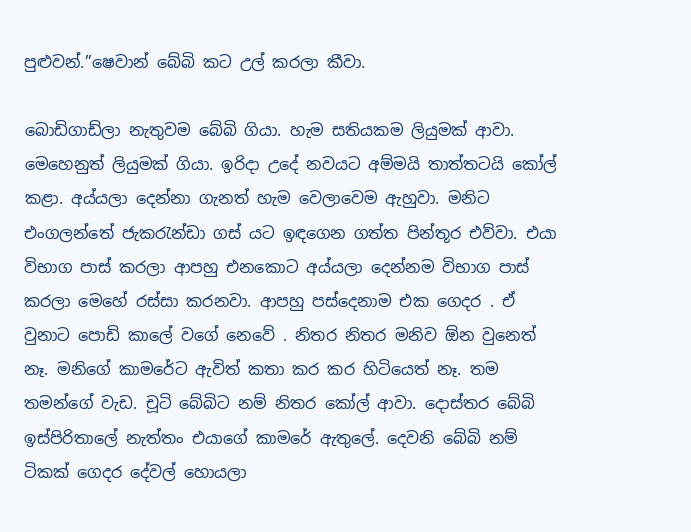පුළුවන්.”ෂෙවාන් බේබි කට උල් කරලා කීවා.

බොඩිගාඩ්ලා නැතුවම බේබි ගියා. හැම සතියකම ලියුමක් ආවා. මෙහෙනුත් ලියුමක් ගියා. ඉරිදා උදේ නවයට අම්මයි තාත්තටයි කෝල් කළා. අය්යලා දෙන්නා ගැනත් හැම වෙලාවෙම ඇහුවා. මනිට එංගලන්තේ ජැකරැන්ඩා ගස් යට ඉඳගෙන ගත්ත පින්තූර එව්වා. එයා විභාග පාස් කරලා ආපහු එනකොට අය්යලා දෙන්නම විභාග පාස් කරලා මෙහේ රස්සා කරනවා. ආපහු පස්දෙනාම ‍එක ගෙදර . ඒ වුනාට පොඩි කාලේ වගේ නෙවේ . නිතර නිතර මනිව ඕන වුනෙත් නෑ. මනිගේ කාම‍රේට ඇවිත් කතා කර කර හිටියෙත් නෑ. තම තමන්ගේ වැඩ. චූටි බේබිට නම් නිතර කෝල් ආවා. දොස්තර බේබි ඉස්පිරිතාලේ නැත්තං එයාගේ කාමරේ ඇතුලේ. දෙවනි බේබි නම් ටිකක් ගෙදර දේවල් හොයලා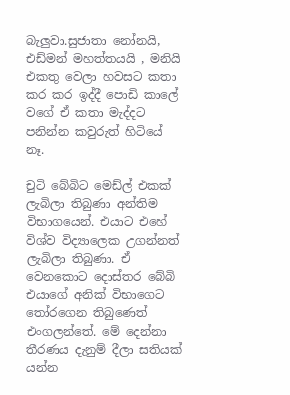බැලුවා.සුජාතා නෝනයි, එඩ්මන් මහත්තයයි , මනියි එකතු වෙලා හවසට කතා කර කර ඉද්දී පොඩි කාලේ වගේ ඒ කතා මැද්දට පනින්න කවුරුත් හිටියේ නෑ.

චුටි බේබිට මෙඩ්ල් එකක් ලැබිලා තිබුණා අන්තිම විභාගයෙන්. එයාට එහේ විශ්ව විද්‍යාලෙක උගන්නත් ලැබිලා තිබුණා. ඒ වෙනකොට දොස්තර බේබි එයාගේ අනික් විභාගෙට තෝරගෙන තිබුණෙත් එංගලන්තේ. මේ දෙන්නා තීරණය දැනුම් දීලා සතියක් යන්න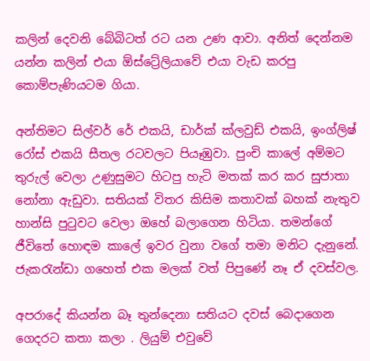කලින් දෙවනි බේබිටත් රට යන උණ ආවා. අනිත් දෙන්නම යන්න කලින් එයා ඕස්ට්‍රේලියාවේ එයා වැඩ කරපු කොම්පැණියටම ගියා.

අන්තිමට සිල්වර් රේ එකයි, ඩාර්ක් ක්ලවුඩ් එකයි, ඉංග්ලිෂ් රෝස් එකයි සීතල රටවලට පියෑඹුවා. පුංචි කාලේ අම්මට තුරුල් වෙලා උණුසුමට හිටපු හැටි මතක් කර කර සුජාතා නෝනා ඇඩුවා. සතියක් විතර කිසිම කතාවක් බහක් නැතුව හාන්සි පුටුවට වෙලා ඔහේ බලාගෙන හිටියා. තමන්ගේ ජී‍විතේ ‍හොඳම කාලේ ඉවර වුනා වගේ තමා මනිට දැනුනේ. ජැකරැන්ඩා ගහෙත් එක මලක් වත් පිපුණේ නෑ ඒ දවස්වල.

අපරාදේ කියන්න බෑ තුන්දෙනා සතියට දවස් බෙදාගෙන ගෙදරට කතා කලා . ලියුම් එවුවේ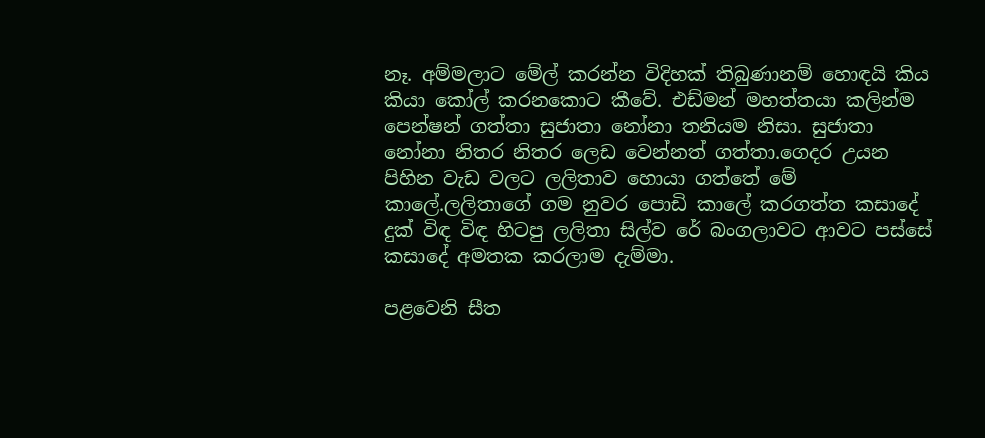නෑ. අම්මලාට මේල් කරන්න විදිහක් තිබුණානම් හොඳයි කිය කියා කෝල් කරනකොට කීවේ. එඩ්මන් මහත්තයා කලින්ම පෙන්ෂන් ගත්තා සුජාතා නෝනා තනියම නිසා. සුජාතා නෝනා නිතර නිතර ලෙඩ වෙන්නත් ගත්තා.ගෙදර උයන පිහින වැඩ වලට ලලිතාව හොයා ගත්තේ මේ කාලේ.ලලිතාගේ ගම නුවර පොඩි කාලේ කරගත්ත කසාදේ දුක් විඳ විඳ හිටපු ලලිතා සිල්ව රේ බංගලාවට ආවට පස්සේ කසාදේ අමතක කරලාම දැම්මා.

පළවෙනි සීත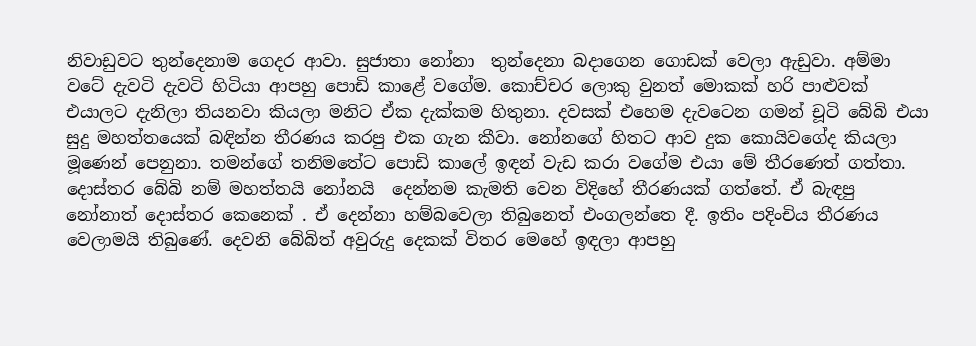නිවාඩුවට තුන්දෙනාම ගෙදර ආවා. සුජාතා නෝනා  තුන්දෙනා බදාගෙන ගොඩක් වෙලා ඇඩුවා. අම්මා වටේ දැවටි දැවටි හිටියා ආපහු පොඩි කාළේ වගේම. කොච්චර ලොකු වුනත් මොකක් හරි පාළුවක් එයාලට දැනිලා තියනවා කියලා මනිට ඒක දැක්කම හිතුනා. දවසක් එහෙම දැවටෙන ගමන් චූටි බේබි එයා සුදු මහත්තයෙක් බඳින්න තීරණය කරපු එක ගැන කීවා. නෝන‍ගේ හිතට ආව දුක කොයිවගේද කියලා මූණෙන් පෙනුනා. තමන්ගේ තනිමතේට පොඩි කාලේ ඉඳන් වැඩ කරා වගේම එයා මේ තීරණෙත් ගත්තා. දොස්තර බේබි නම් මහත්තයි නෝනයි  දෙන්නම කැමති වෙන විදිහේ තීරණයක් ගත්තේ. ඒ බැඳපු නෝනාත් දොස්තර කෙනෙක් . ඒ දෙන්නා හම්බවෙලා තිබුනෙත් එංගලන්තෙ දී. ඉතිං පදිංචිය තීරණය වෙලාමයි තිබුණේ. දෙවනි බේබිත් අවුරුදු දෙකක් විතර මෙහේ ඉඳලා ආපහු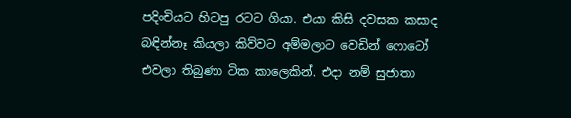පදිංචියට හිටපු රටට ගියා. එයා කිසි දවසක කසාද බඳින්නෑ කියලා කිව්වට අම්මලාට වෙඩින් ෆොටෝ එවලා තිබුණා ටික කාලෙකින්. එදා නම් සුජාතා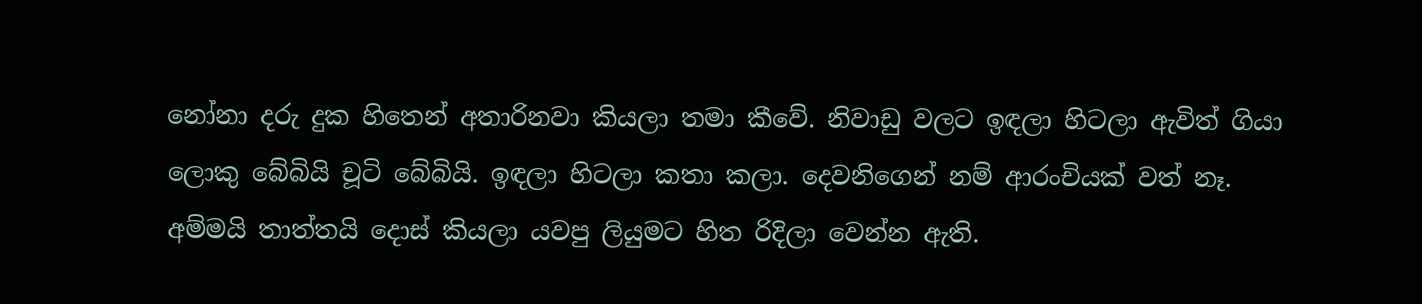නෝනා දරු දුක හිතෙන් අතාරිනවා කියලා තමා කීවේ. නිවාඩු වලට ඉඳලා හිටලා ඇවිත් ගියා ලොකු බේබියි චූටි ‍බේබියි. ඉඳලා හිටලා කතා කලා. දෙවනිගෙන් නම් ආරංචියක් වත් නෑ. අම්මයි තාත්තයි දොස් කියලා යවපු ලියුමට හිත රිදිලා වෙන්න ඇති.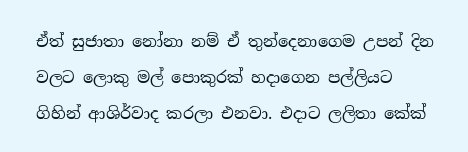ඒත් සුජාතා නෝනා නම් ඒ තුන්දෙනාගෙම උපන් දින වලට ලොකු මල් පොකුරක් හදාගෙන පල්ලියට ගිහින් ආශිර්වාද කරලා එනවා. එදාට ලලිතා කේක්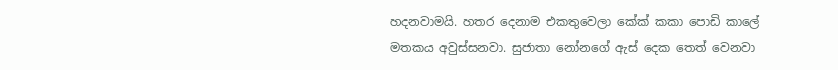හදනවාමයි. හතර දෙනාම එකතුවෙලා කේක් කකා පොඩි කාලේ මතකය අවුස්සනවා. සුජාතා ‍නෝනගේ ඇස් දෙක තෙත් වෙනවා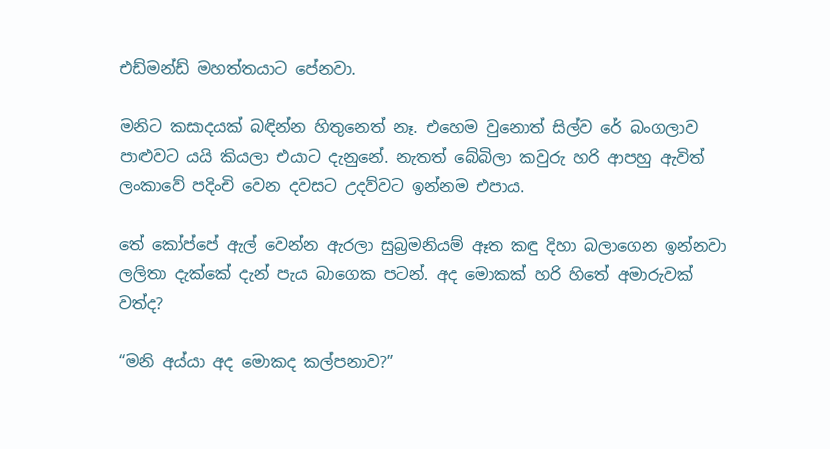එඩ්මන්ඩ් මහත්තයාට පේනවා.

මනිට කසාදයක් බඳින්න හිතුනෙත් නෑ. එහෙම වුනොත් සිල්ව රේ බංගලාව පාළුවට යයි කියලා එයාට දැනුනේ. නැතත් බේබිලා කවුරු හරි ආපහු ඇවිත් ලංකාවේ පදිංචි වෙන දවසට උදව්වට ඉන්නම එපාය.

තේ කෝප්පේ ඇල් වෙන්න ඇරලා සුබ්‍රමනියම් ඈත කඳු දිහා බලාගෙන ඉන්නවා ලලිතා දැක්කේ දැන් පැය බාගෙක පටන්. අද මොකක් හරි හිතේ අමාරුවක් වත්ද?

“මනි අය්යා අද මොකද කල්පනාව?”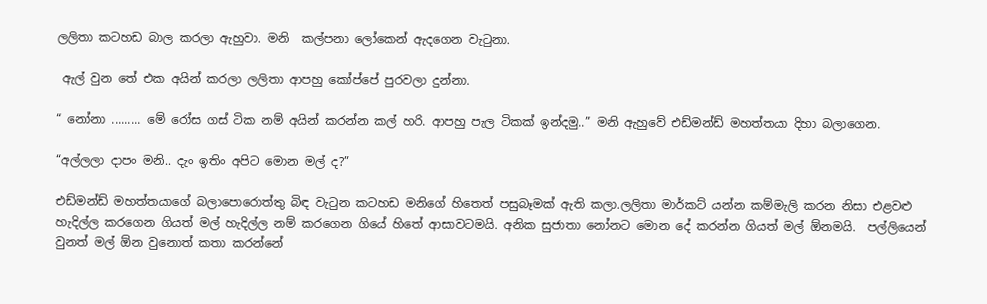ලලිතා කටහඩ බාල කරලා ඇහුවා. මනි  කල්පනා ලෝකෙන් ඇදගෙන වැටුනා.

 ඇල් වුන තේ එක අයින් කරලා ලලිතා ආපහු කෝප්පේ පුරවලා දුන්නා.

“ නෝනා ......... මේ රෝස ගස් ටික නම් අයින් කරන්න කල් හරි. ආපහු පැල ටිකක් ඉන්දමු..” මනි ඇහුවේ එඩ්මන්ඩ් මහත්තයා දිහා බලාගෙන.

“අල්ලලා දාපං මනි.. දැං ඉතිං අපිට මොන මල් ද?”

එඩ්මන්ඩ් මහත්තයාගේ බලාපොරොත්තු බිඳ වැටුන කටහඩ මනිගේ හිතෙත් පසුබෑමක් ඇති කලා.ලලිතා මාර්කට් යන්න කම්මැලි කරන නිසා එළවළු හැදිල්ල කරගෙන ගියත් මල් හැදිල්ල නම් කරගෙන ගියේ හිතේ ආසාවටමයි. අනික සුජාතා නෝනට මොන දේ කරන්න ගියත් මල් ඕනමයි.  පල්ලියෙන් වුනත් මල් ඕන වුනොත් කතා කරන්නේ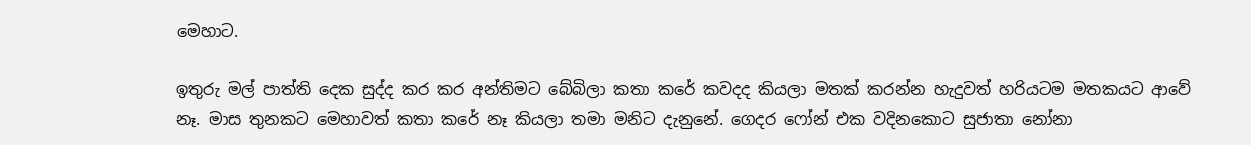මෙහාට.

ඉතුරු මල් පාත්ති දෙක සුද්ද කර කර අන්තිමට බේබිලා කතා කරේ කවදද කියලා මතක් කරන්න හැදුවත් හරියටම මතකයට ආවේ නෑ. මාස තුනකට මෙහාවත් කතා කරේ නෑ කියලා තමා මනිට දැනුනේ. ගෙදර ෆෝන් එක වදිනකොට සුජාතා නෝනා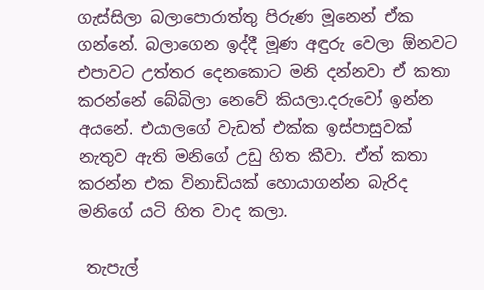ගැස්සිලා බලාපොරාත්තු පිරුණ මූනෙන් ඒක ගන්නේ. බලාගෙන ඉද්දී මූණ අඳුරු වෙලා ඕනවට එපාවට උත්තර දෙනකොට මනි දන්නවා ඒ කතා කරන්නේ බේබිලා නෙවේ කියලා.දරුවෝ ඉන්න අයනේ. එයාලගේ වැඩත් එක්ක ඉස්පාසුවක් නැතුව ඇති මනිගේ උඩු හිත කීවා. ඒත් කතා කරන්න එක විනාඩියක් හොයාගන්න බැරිද  මනිගේ යටි හිත වාද කලා.

 තැපැල්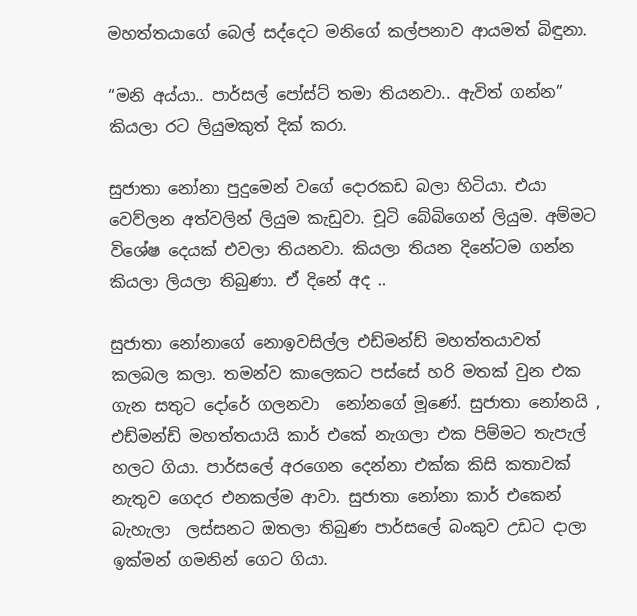මහත්තයාගේ බෙල් සද්දෙට මනිගේ කල්පනාව ආයමත් බිඳුනා.

“මනි අය්යා.. පාර්සල් පෝස්ට් තමා තියනවා.. ඇවිත් ගන්න” කියලා රට ලියුමකුත් දික් කරා.

සුජාතා නෝනා පුදුමෙන් වගේ දොරකඩ බලා හිටියා. එයා වෙව්ලන අත්වලින් ලියුම කැඩුවා. චූටි බේබිගෙන් ලියුම. අම්මට විශේෂ දෙයක් එවලා තියනවා. කියලා තියන දිනේටම ගන්න කියලා ලියලා තිබුණා. ඒ දිනේ අද ..

සුජාතා නෝනාගේ නොඉවසිල්ල එඩ්මන්ඩ් මහත්තයාවත් කලබල කලා. තමන්ව කාලෙකට පස්සේ හරි මතක් වුන එක ගැන සතුට දෝරේ ගලනවා  නෝනගේ මූණේ. සුජාතා නෝනයි , එඩ්මන්ඩ් මහත්තයායි කාර් එකේ නැගලා එක පිම්මට තැපැල් හලට ගියා. පාර්සලේ අරගෙන දෙන්නා එක්ක කිසි කතාවක් නැතුව ගෙදර එනකල්ම ආවා. සුජාතා නෝනා කාර් එකෙන් බැහැලා  ලස්සනට ඔතලා තිබුණ පාර්සලේ බංකුව උඩට දාලා ඉක්මන් ගමනින් ගෙට ගියා.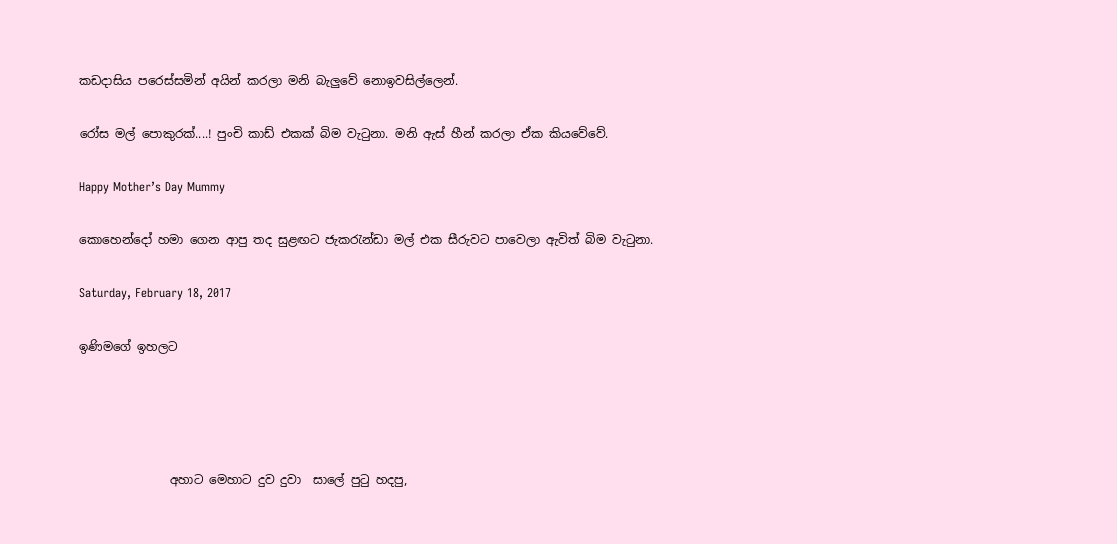කඩදාසිය පරෙස්සමින් අයින් කරලා මනි බැලුවේ නොඉවසිල්ලෙන්.

රෝස මල් පොකුරක්....! පුංචි කාඩ් එකක් බිම වැටුනා. මනි ඇස් හීන් කරලා ඒක කියවේවේ.

Happy Mother’s Day Mummy

කොහෙන්දෝ හමා ගෙන ආපු තද සුළඟට ජැකරැන්ඩා මල් එක සීරුවට පාවෙලා ඇවිත් බිම වැටුනා.

Saturday, February 18, 2017

ඉණිමගේ ඉහලට




               අහාට මෙහාට දුව දුවා  සාලේ පුටු හදපු,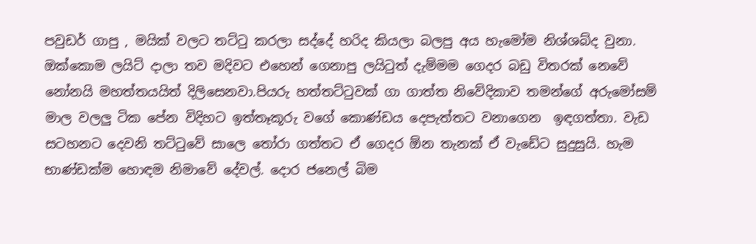පවුඩර් ගාපු , මයික් වලට තට්ටු කරලා සද්දේ හරිද කියලා බලපු අය හැමෝම නිශ්ශබ්ද වුනා. ඔක්කොම ලයිට් දාලා තව මදිවට එහෙන් ගෙනාපු ලයිටුත් දැම්මම ගෙදර බඩු විතරක් නෙවේ නෝනයි මහත්තයයිත් දිලිසෙනවා.පියරු හත්තට්ටුවක් ගා ගාත්ත නිවේදිකාව තමන්ගේ අරුමෝසම් මාල වලලු ටික පේන විදිහට ඉත්තෑකූරු වගේ කොණ්ඩය දෙපැත්තට වනාගෙන  ඉඳගත්තා. වැඩ සටහනට දෙවනි තට්ටුවේ සාලෙ තෝරා ගත්තට ඒ ගෙදර ඕන තැනක් ඒ වැඩේට සුදුසුයි. හැම භාණ්ඩක්ම හොඳම නිමාවේ දේවල්. දොර ජනෙල් බිම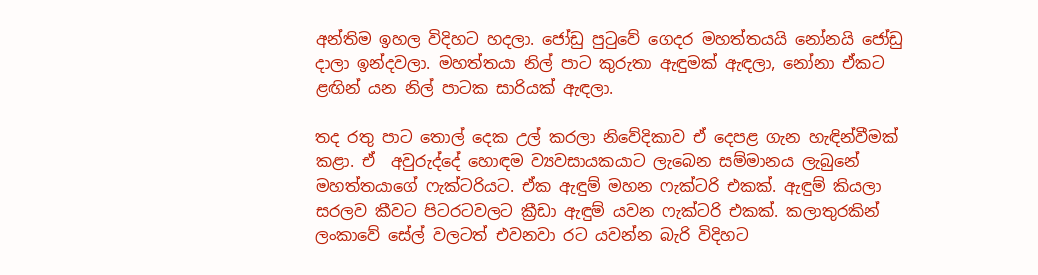අන්තිම ඉහල විදිහට හදලා. ජෝඩු පුටුවේ ගෙදර මහත්තයයි නෝනයි ජෝඩු දාලා ඉන්දවලා. මහත්තයා නිල් පාට කුරුතා ඇඳුමක් ඇඳලා, නෝනා ඒකට ළඟින් යන නිල් පාටක සාරියක් ඇඳලා.

තද රතු පාට තොල් දෙක උල් කරලා නිවේදිකාව ඒ දෙපළ ගැන හැඳින්වීමක් කළා. ඒ  අවුරුද්දේ හොඳම ව්‍යවසායකයාට ලැබෙන සම්මානය ලැබුනේ මහත්තයාගේ ෆැක්ටරියට. ඒක ඇඳුම් මහන ෆැක්ටරි එකක්. ඇඳුම් කියලා සරලව කීවට පිටරටවලට ක්‍රීඩා ඇඳුම් යවන ෆැක්ටරි එකක්. කලාතුරකින් ලංකාවේ සේල් වලටත් එවනවා රට යවන්න බැරි විදිහට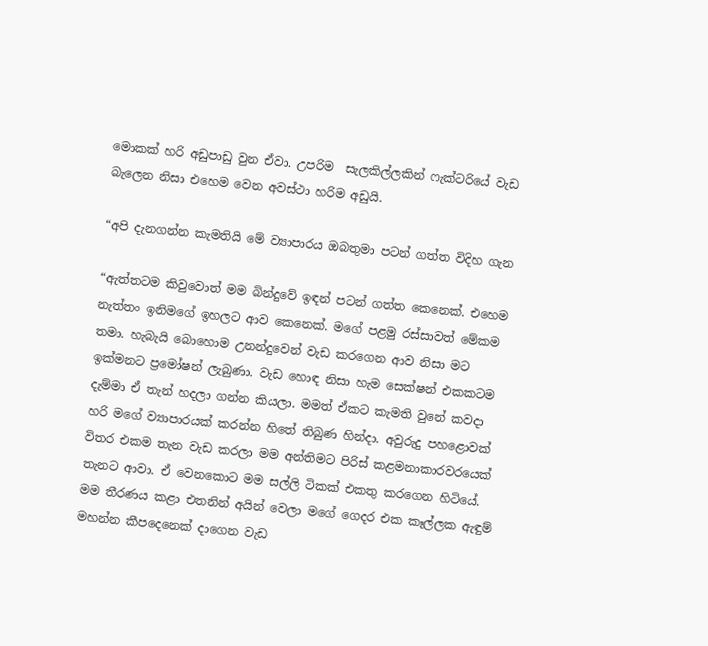මොකක් හරි අඩුපාඩු වුන ඒවා. උපරිම  සැලකිල්ලකින් ෆැක්ටරියේ වැඩ බැලෙන නිසා එහෙම වෙන අවස්ථා හරිම අඩුයි.

“අපි දැනගන්න කැමතියි මේ ව්‍යාපාරය ඔබතුමා පටන් ගත්ත විදිහ ගැන

“ඇත්තටම කිවුවොත් මම බින්දුවේ ඉඳන් පටන් ගත්ත කෙනෙක්. එහෙම නැත්තං ඉනිමගේ ඉහලට ආව කෙනෙක්. මගේ පළමු රස්සාවත් මේකම තමා. හැබැයි බොහොම උනන්දුවෙන් වැඩ කරගෙන ආව නිසා මට ඉක්මනට ප්‍රමෝෂන් ලැබුණා. වැඩ හොඳ නිසා හැම සෙක්ෂන් එකකටම දැම්මා ඒ තැන් හදලා ගන්න කියලා. මමත් ඒකට කැමති වුනේ කවදා හරි මගේ ව්‍යාපාරයක් කරන්න හිතේ තිබුණ හින්දා. අවුරුදු පහළොවක් විතර එකම තැන වැඩ කරලා මම අන්තිමට පිරිස් කළමනාකාරවරයෙක් තැනට ආවා. ඒ වෙනකොට මම සල්ලි ටිකක් එකතු කරගෙන හිටියේ. මම තීරණය කළා එතනින් අයින් වෙලා මගේ ගෙදර එක කෑල්ලක ඇඳුම් මහන්න කීපදෙනෙක් දාගෙන වැඩ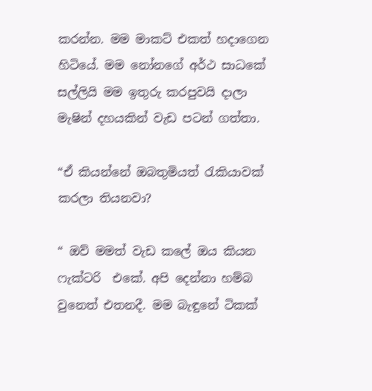කරන්න. මම මාකට් එකත් හදාගෙන හිටියේ. මම නෝනගේ අර්ථ සාධකේ සල්ලියි මම ඉතුරු කරපුවයි දාලා මැෂින් දහයකින් වැඩ පටන් ගත්තා.

“ඒ කියන්නේ ඔබතුමියත් රැකියාවක් කරලා තියනවා?

“ ඔව් මමත් වැඩ කලේ ඔය කියන ෆැක්ටරි  එකේ. අපි දෙන්නා හම්බ වුනෙත් එතනදී. මම බැඳුනේ ටිකක්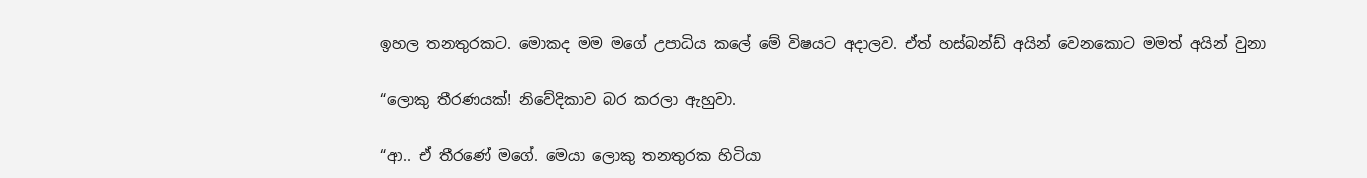ඉහල තනතුරකට. මොකද මම මගේ උපාධිය කලේ මේ විෂයට අදාලව. ඒත් හස්බන්ඩ් අයින් වෙනකොට මමත් අයින් වුනා

“ලොකු තීරණයක්! නිවේදිකාව බර කරලා ඇහුවා.

“ආ.. ඒ තීරණේ මගේ. මෙයා ලොකු තනතුරක හිටියා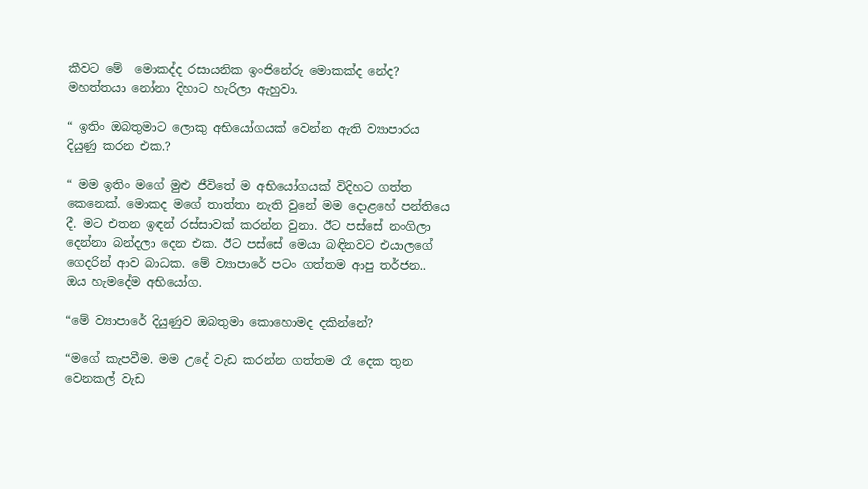කීවට මේ  මොකද්ද රසායනික ඉංජිනේරු මොකක්ද නේද? මහත්තයා නෝනා දිහාට හැරිලා ඇහුවා.

“ ඉතිං ඔබතුමාට ලොකු අභියෝගයක් වෙන්න ඇති ව්‍යාපාරය දියුණු කරන එක.?

“ මම ඉතිං මගේ මුළු ජීවිතේ ම අභියෝගයක් විදිහට ගත්ත කෙනෙක්. මොකද මගේ තාත්තා නැති වුනේ මම දොළහේ පන්තියෙ දී. මට එතන ඉඳන් රස්සාවක් කරන්න වුනා. ඊට පස්සේ නංගිලා දෙන්නා බන්දලා දෙන එක. ඊට පස්සේ මෙයා බඳිනවට එයාලගේ ගෙදරින් ආව බාධක. මේ ව්‍යාපාරේ පටං ගත්තම ආපු තර්ජන.. ඔය හැමදේම අභියෝග.

“මේ ව්‍යාපාරේ දියුණුව ඔබතුමා කොහොමද දකින්නේ?

“මගේ කැපවීම. මම උදේ වැඩ කරන්න ගත්තම රෑ දෙක තුන වෙනකල් වැඩ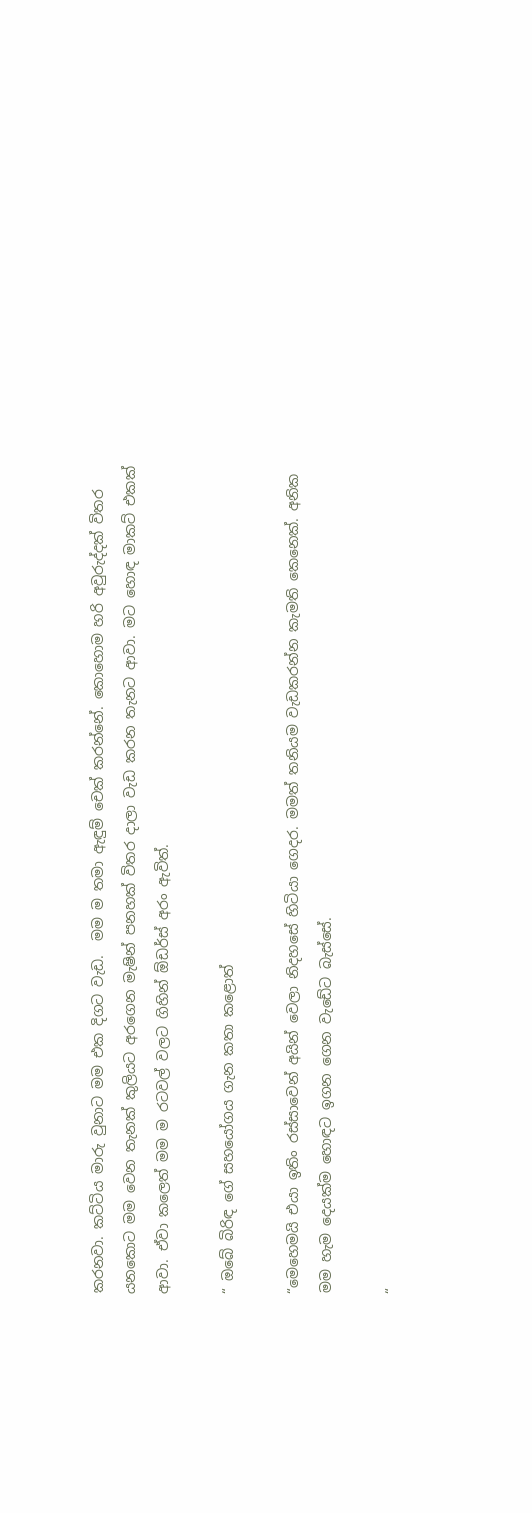කරනවා. කට්ටිය මාරු වුනාට මම එක දිගට වැඩ.  මම ම තමා ඇඳුම් චෙක් කරන්නේ. කොහොම හරි අවුරුද්දක් විතර යනකොට මම වෙන තැනක් කුලියට අරගෙන මැෂින් පනහක් විතර දාලා වැඩ කරන තැනට ආවා. මට හොඳ මාකට් එකක් ආවා. ඒවා කලෙත් මම ම රටවල් වලට ගිහින් ඕඩර්ස් අරං ඇවිත්.

“ ඔබේ බිරිඳ ගේ සහයෝගය ගැන කතා කළොත්

“මෙහෙමයි එයා ඉතිං රස්සාවෙන් අයින් වෙලා නිදහසේ හිටියා ගෙදර. මමත් තනියම වැඩකරන්න කැමති කෙනෙක්. අනික මම හැම දෙයක්ම හොඳට ඉගන ගෙන වැඩේට බැස්සේ.

“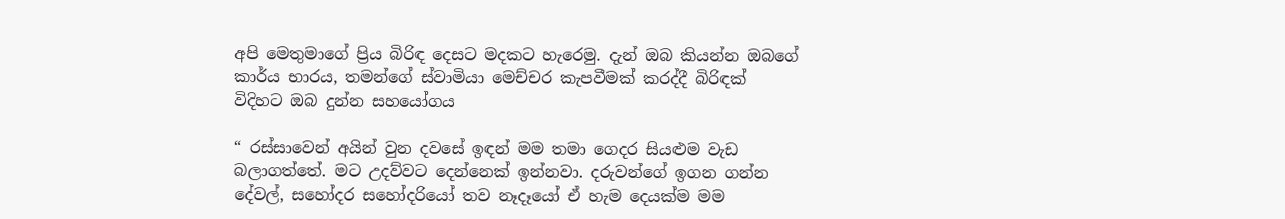අපි මෙතුමාගේ ප්‍රිය බිරිඳ දෙසට මදකට හැරෙමු. දැන් ඔබ කියන්න ඔබගේ කාර්ය භාරය, තමන්ගේ ස්වාමියා මෙච්චර කැපවීමක් කරද්දී බිරිඳක් විදිහට ඔබ දුන්න සහයෝගය

“ රස්සාවෙන් අයින් වුන දවසේ ඉඳන් මම තමා ගෙදර සියළුම වැඩ බලාගත්තේ. මට උදව්වට දෙන්නෙක් ඉන්නවා. දරුවන්ගේ ඉගන ගන්න දේවල්, සහෝදර සහෝදරියෝ තව නෑදෑයෝ ඒ හැම දෙයක්ම මම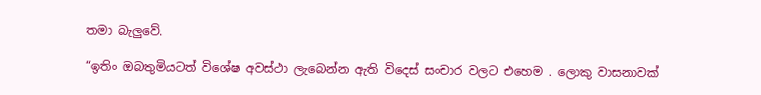තමා බැලුවේ.

“ඉතිං ඔබතුමියටත් විශේෂ අවස්ථා ලැබෙන්න ඇති විදෙස් සංචාර වලට එහෙම . ලොකු වාසනාවක්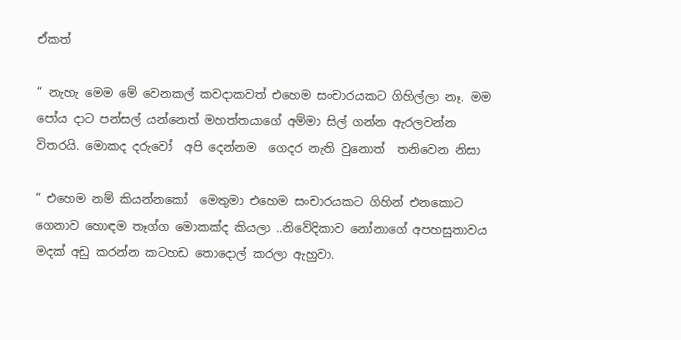ඒකත්

“ නැහැ මෙම මේ වෙනකල් කවදාකවත් එහෙම සංචාරයකට ගිහිල්ලා නෑ. මම පෝය දාට පන්සල් යන්නෙත් මහත්තයාගේ අම්මා සිල් ගන්න ඇරලවන්න විතරයි. මොකද දරුවෝ  අපි දෙන්නම  ගෙදර නැති වුනොත්  තනිවෙන නිසා

“ එහෙම නම් කියන්නකෝ  මෙතුමා එහෙම සංචාරයකට ගිහින් එනකොට ගෙනාව හොඳම තෑග්ග මොකක්ද කියලා ..නිවේදිකාව නෝනාගේ අපහසුතාවය මදක් අඩු කරන්න කටහඩ තොදොල් කරලා ඇහුවා.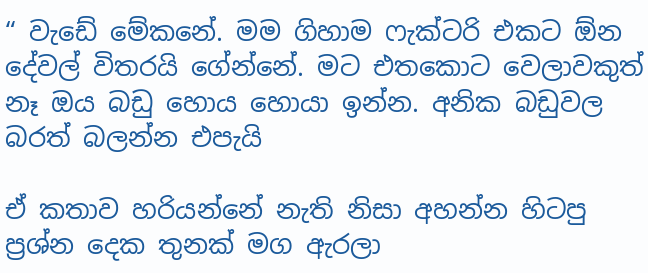“ වැඩේ මේකනේ. මම ගිහාම ෆැක්ටරි එකට ඕන දේවල් විතරයි ගේන්නේ. මට එතකොට වෙලාවකුත් නෑ ඔය බඩු හොය හොයා ඉන්න. අනික බඩුවල බරත් බලන්න එපැයි

ඒ කතාව හරියන්නේ නැති නිසා අහන්න හිටපු ප්‍රශ්න දෙක තුනක් මග ඇරලා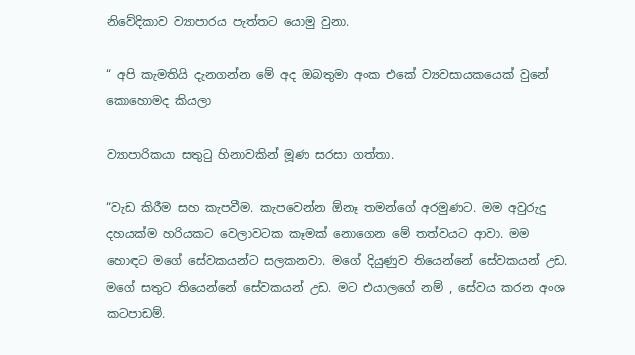නිවේදිකාව ව්‍යාපාරය පැත්තට යොමු වුනා.

“ අපි කැමතියි දැනගන්න මේ අද ඔබතුමා අංක එකේ ව්‍යවසායකයෙක් වුනේ කොහොමද කියලා

ව්‍යාපාරිකයා සතුටු හිනාවකින් මූණ සරසා ගත්තා.

“වැඩ කිරීම සහ කැපවීම. කැපවෙන්න ඕනෑ තමන්ගේ අරමුණට. මම අවුරුදු දහයක්ම හරියකට වෙලාවටක කෑමක් නොගෙන මේ තත්වයට ආවා. මම හොඳට මගේ සේවකයන්ට සලකනවා. මගේ දියුණුව තියෙන්නේ සේවකයන් උඩ. මගේ සතුට තියෙන්නේ සේවකයන් උඩ. මට එයාලගේ නම් , සේවය කරන අංශ කටපාඩම්.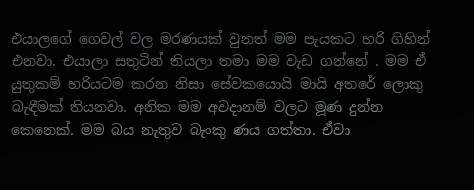එයාලගේ ගෙවල් වල මරණයක් වුනත් මම පැයකට හරි ගිහින් එනවා. එයාලා සතුටින් තියලා තමා මම වැඩ ගන්නේ . මම ඒ යුතුකම් හරියටම කරන නිසා සේවකයොයි මායි අතරේ ලොකු බැඳීමක් තියනවා. අනික මම අවදානම් වලට මූණ දුන්න කෙනෙක්. මම බය නැතුව බැංකු ණය ගත්තා. ඒවා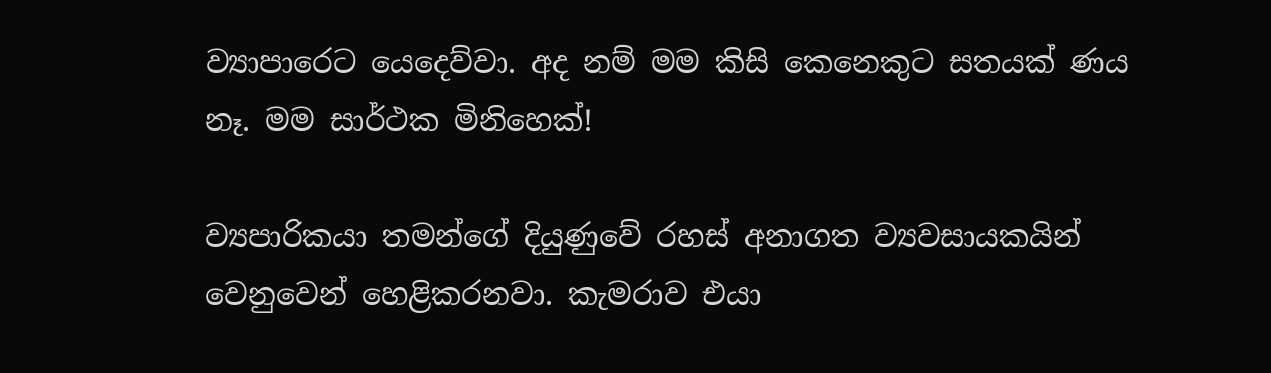ව්‍යාපාරෙට යෙදෙව්වා. අද නම් මම කිසි කෙනෙකුට සතයක් ණය නෑ. මම සාර්ථක මිනිහෙක්!

ව්‍යපාරිකයා තමන්ගේ දියුණුවේ රහස් අනාගත ව්‍යවසායකයින් වෙනුවෙන් හෙළිකරනවා. කැමරාව එයා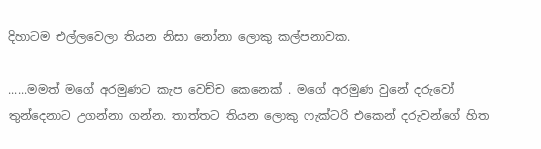දිහාටම එල්ලවෙලා තියන නිසා නෝනා ලොකු කල්පනාවක.

......මමත් මගේ අරමුණට කැප වෙච්ච කෙනෙක් . මගේ අරමුණ වුනේ දරුවෝ තුන්දෙනාට උගන්නා ගන්න. තාත්තට තියන ලොකු ෆැක්ටරි එකෙන් දරුවන්ගේ හිත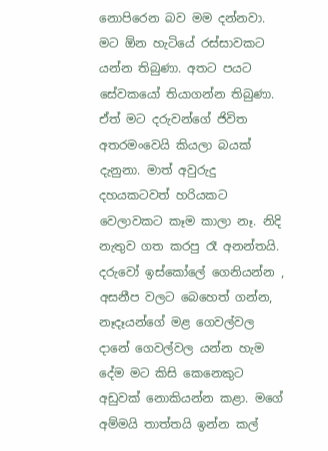නොපිරෙන බව මම දන්නවා. මට ඕන හැටියේ රස්සාවකට යන්න තිබුණා. අතට පයට සේවකයෝ තියාගන්න තිබුණා. ඒත් මට දරුවන්ගේ ජිවිත අතරමංවෙයි කියලා බයක් දැනුනා. මාත් අවුරුදු දහයකටවත් හරියකට වෙලාවකට කෑම කාලා නෑ. නිදි නැතුව ගත කරපු රෑ අනන්තයි. දරුවෝ ඉස්කෝලේ ගෙනියන්න , අසනීප වලට බෙහෙත් ගන්න, නෑදෑයන්ගේ මළ ගෙවල්වල දානේ ගෙවල්වල යන්න හැම දේම මට කිසි කෙනෙකුට අඩුවක් නොකියන්න කළා. මගේ අම්මයි තාත්තයි ඉන්න කල්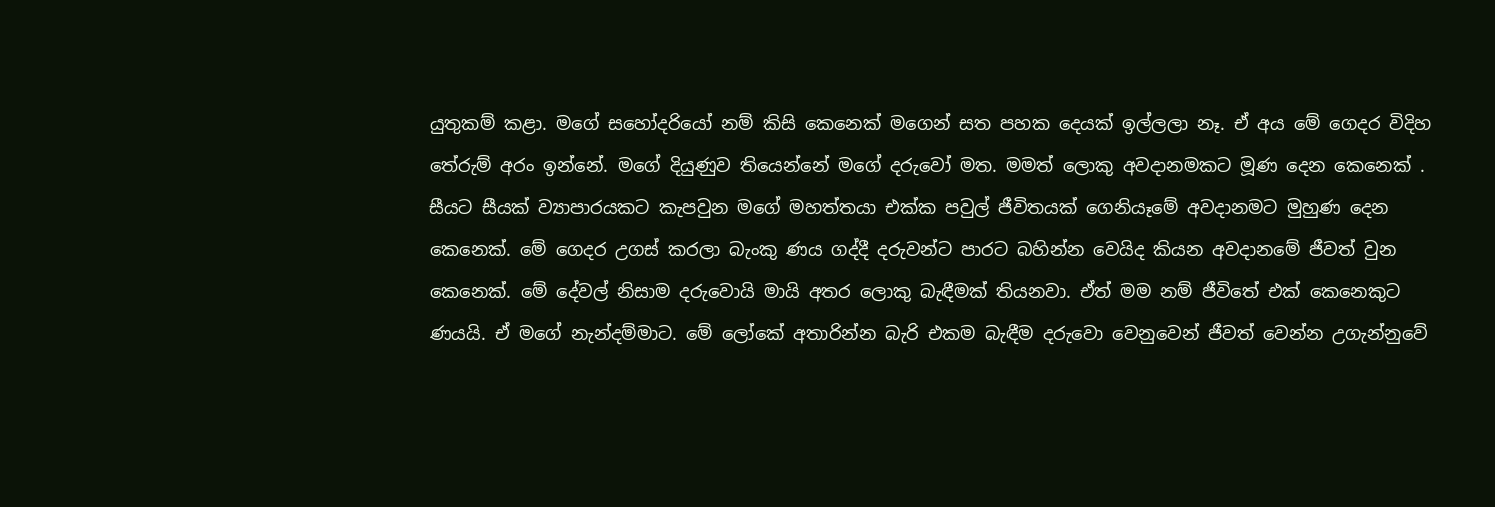යුතුකම් කළා. මගේ සහෝදරියෝ නම් කිසි කෙනෙක් මගෙන් සත පහක දෙයක් ඉල්ලලා නෑ. ඒ අය මේ ගෙදර විදිහ තේරුම් අරං ඉන්නේ. මගේ දියුණුව තියෙන්නේ මගේ දරුවෝ මත. මමත් ලොකු අවදානමකට මූණ දෙන කෙනෙක් . සීයට සීයක් ව්‍යාපාරයකට කැපවුන මගේ මහත්තයා එක්ක පවුල් ජීවිතයක් ගෙනියෑමේ අවදානමට මුහුණ දෙන කෙනෙක්. මේ ගෙදර උගස් කරලා බැංකු ණය ගද්දී දරුවන්ට පාරට බහින්න වෙයිද කියන අවදානමේ ජීවත් වුන කෙනෙක්. මේ දේවල් නිසාම දරුවොයි මායි අතර ලොකු බැඳීමක් තියනවා. ඒත් මම නම් ජීවිතේ එක් කෙනෙකුට ණයයි. ඒ මගේ නැන්දම්මාට. මේ ලෝකේ අතාරින්න බැරි එකම බැඳීම දරුවො වෙනුවෙන් ජීවත් වෙන්න උගැන්නුවේ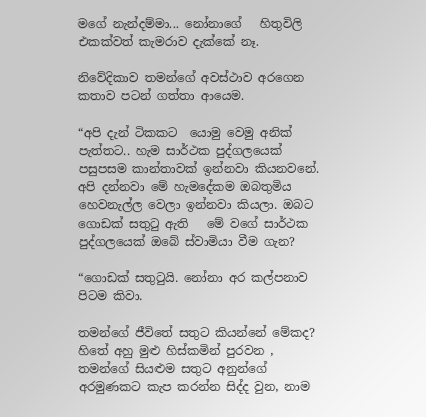මගේ නැන්දම්මා... නෝනාගේ   හිතුවිලි එකක්වත් කැමරාව දැක්කේ නෑ.

නිවේදිකාව තමන්ගේ අවස්ථාව අරගෙන කතාව පටන් ගත්තා ආයෙම.

“අපි දැන් ටිකකට  යොමු වෙමු අනික් පැත්තට.. හැම සාර්ථක පුද්ගලයෙක් පසුපසම කාන්තාවක් ඉන්නවා කියනවනේ. අපි දන්නවා මේ හැමදේකම ඔබතුමිය හෙවනැල්ල වෙලා ඉන්නවා කියලා. ඔබට ගොඩක් සතුටු ඇති   මේ වගේ සාර්ථක පුද්ගලයෙක් ඔබේ ස්වාමියා වීම ගැන?

“ගොඩක් සතුටුයි. නෝනා අර කල්පනාව පිටම කිවා.

තමන්ගේ ජීවිතේ සතුට කියන්නේ මේකද? හිතේ අහු මුළු හිස්කමින් පුරවන , තමන්ගේ සියළුම සතුට අනුන්ගේ අරමුණකට කැප කරන්න සිද්ද වුන, නාම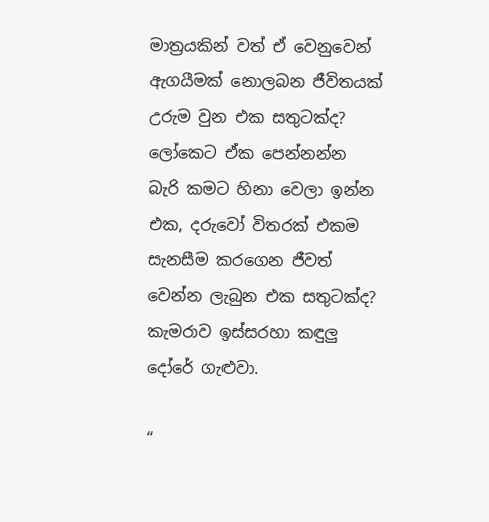මාත්‍රයකින් වත් ඒ වෙනුවෙන් ඇගයීමක් නොලබන ජීවිතයක් උරුම වුන එක සතුටක්ද? ලෝකෙට ඒක පෙන්නන්න බැරි කමට හිනා වෙලා ඉන්න එක, දරුවෝ විතරක් එකම සැනසීම කරගෙන ජීවත් වෙන්න ලැබුන එක සතුටක්ද? කැමරාව ඉස්සරහා කඳුලු දෝරේ ගැළුවා.

“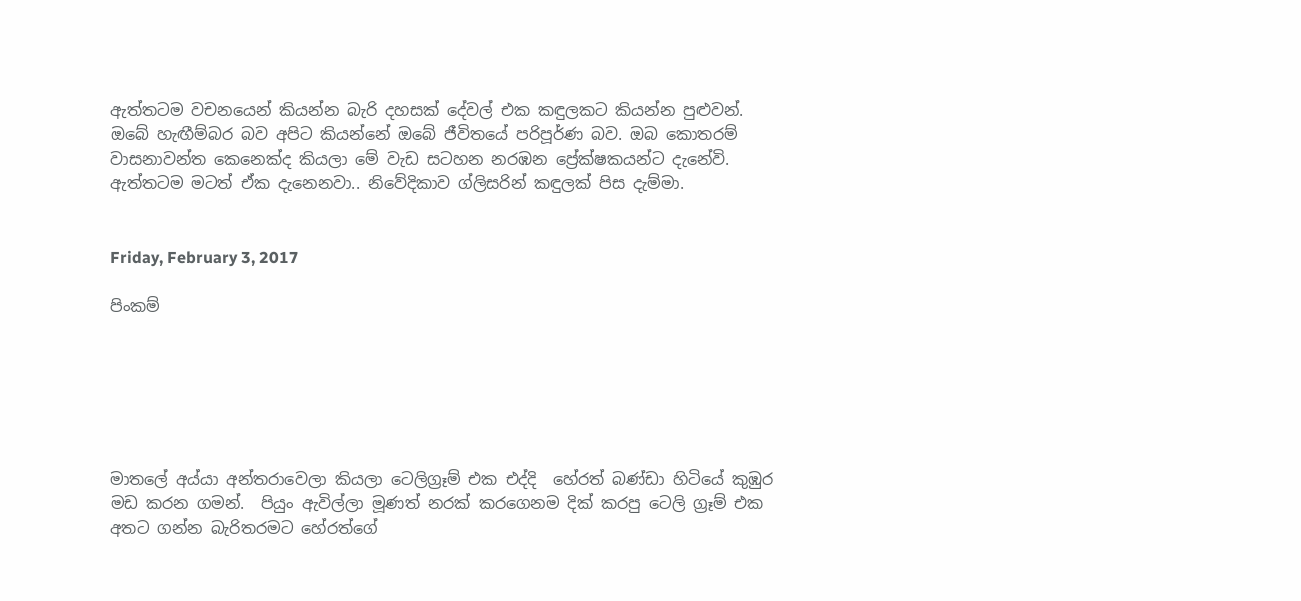ඇත්තටම වචනයෙන් කියන්න බැරි දහසක් දේවල් එක කඳුලකට කියන්න පුළුවන්. ඔබේ හැඟීම්බර බව අපිට කියන්නේ ඔබේ ජීවිතයේ පරිපූර්ණ බව. ඔබ කොතරම් වාසනාවන්ත කෙනෙක්ද කියලා මේ වැඩ සටහන නරඹන ප්‍රේක්ෂකයන්ට දැනේවි. ඇත්තටම මටත් ඒක දැනෙනවා.. නිවේදිකාව ග්ලිසරින් කඳුලක් පිස දැම්මා.


Friday, February 3, 2017

පිංකම්






මාතලේ අය්යා අන්තරාවෙලා කියලා ටෙලිග්‍රෑම් එක එද්දි  හේරත් බණ්ඩා හිටියේ කුඹුර මඩ කරන ගමන්.  පියුං ඇවිල්ලා මූණත් නරක් කරගෙනම දික් කරපු ටෙලි ග්‍රෑම් එක අතට ගන්න බැරිතරමට හේරත්ගේ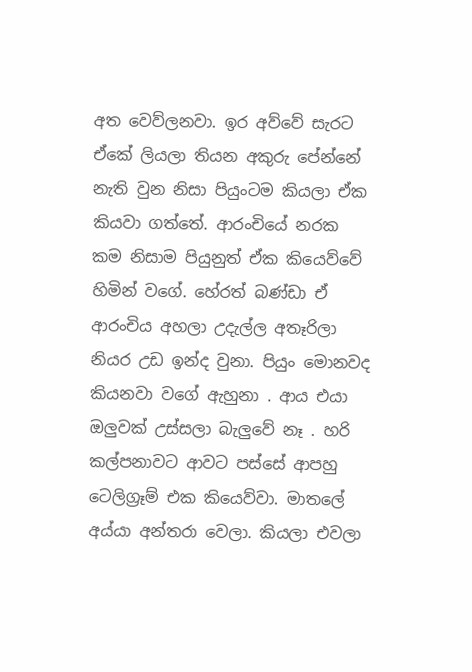අත වෙව්ලනවා. ඉර අව්වේ සැරට ඒකේ ලියලා තියන අකුරු පේන්නේ නැති වුන නිසා පියුංටම කියලා ඒක කියවා ගත්තේ. ආරංචියේ නරක කම නිසාම පියුනුත් ඒක කියෙව්වේ හිමින් වගේ. හේරත් බණ්ඩා ඒ ආරංචිය අහලා උදැල්ල අතෑරිලා නියර උඩ ඉන්ද වුනා. පියුං මොනවද කියනවා වගේ ඇහුනා . ආය එයා ඔලුවක් උස්සලා බැලුවේ නෑ . හරි කල්පනාවට ආවට පස්සේ ආපහු ටෙලිග්‍රෑම් එක කියෙව්වා. මාතලේ අය්යා අන්තරා වෙලා. කියලා එවලා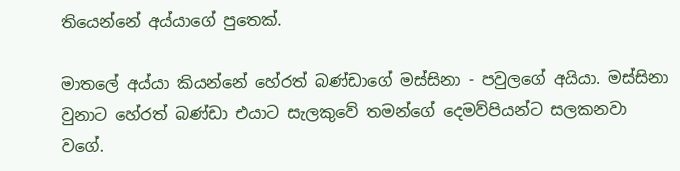තියෙන්නේ අය්යාගේ පුතෙක්.

මාතලේ අය්යා කියන්නේ හේරත් බණ්ඩාගේ මස්සිනා - පවුලගේ අයියා. මස්සිනා වුනාට හේරත් බණ්ඩා එයාට සැලකුවේ තමන්ගේ දෙමව්පියන්ට සලකනවා වගේ.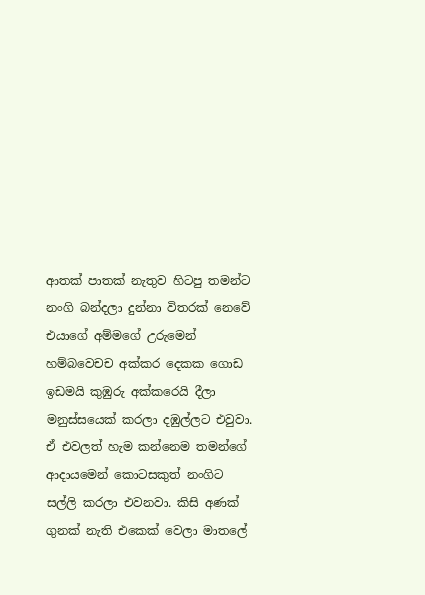ආතක් පාතක් නැතුව හිටපු තමන්ට නංගි බන්දලා දුන්නා විතරක් නෙවේ එයාගේ අම්මගේ උරුමෙන් හම්බවෙචච අක්කර දෙකක ගොඩ ඉඩමයි කුඹුරු අක්කරෙයි දීලා මනුස්සයෙක් කරලා දඹුල්ලට එවුවා. ඒ එවලත් හැම කන්නෙම තමන්ගේ ආදායමෙන් කොටසකුත් නංගිට සල්ලි කරලා එවනවා. කිසි අණක් ගුනක් නැති එකෙක් වෙලා මාතලේ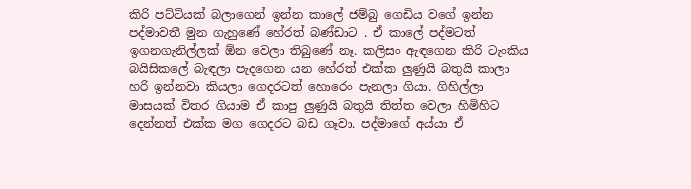කිරි පට්ටියක් බලාගෙන් ඉන්න කාලේ ජම්බු ගෙඩිය වගේ ඉන්න පද්මාවතී මුන ගැහුණේ හේරත් බණ්ඩාට‍ . ඒ කාලේ පද්මටත් ඉගනගැනිල්ලක් ඕන වෙලා තිබුණේ නෑ. කලිසං ඇඳගෙන කිරි ටැංකිය බයිසිකලේ බැඳලා පැදගෙන යන හේරත් එක්ක ලුණුයි බතුයි කාලා හරි ඉන්නවා කියලා ගෙදරටත් හොරෙං පැනලා ගියා. ගිහිල්ලා මාසයක් විතර ගියාම ඒ කාපු ලුණුයි බතුයි තිත්ත වෙලා හිමිහිට දෙන්නත් එක්ක මග ගෙදරට බඩ ගෑවා. පද්මාගේ අය්යා ඒ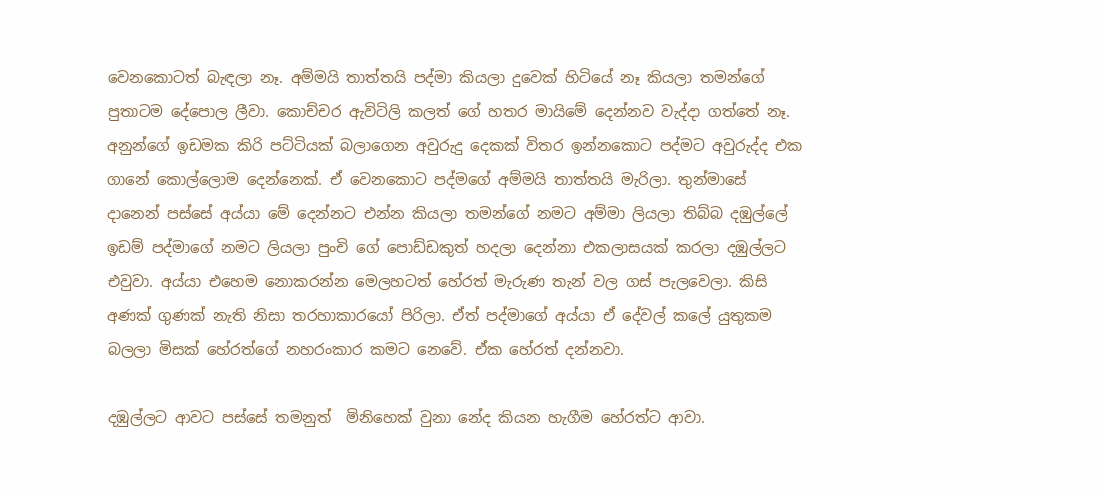වෙනකොටත් බැඳලා නෑ. අම්මයි තාත්තයි පද්මා කියලා දුවෙක් හිටියේ නෑ කියලා තමන්ගේ පුතාටම දේපොල ලීවා. කොච්චර ඇවිටිලි කලත් ගේ හතර මායිමේ දෙන්නව වැද්දා ගත්තේ නෑ. අනුන්ගේ ඉඩමක කිරි පට්ටියක් බලාගෙන අවුරුදු දෙකක් විතර ඉන්නකොට පද්මට අවුරුද්ද එක ගානේ කොල්ලොම දෙන්නෙක්. ඒ වෙනකොට පද්මගේ අම්මයි තාත්තයි මැරිලා. තුන්මාසේ දානෙන් පස්සේ අය්යා මේ දෙන්නට එන්න කියලා තමන්ගේ නමට අම්මා ලියලා තිබ්බ දඹුල්ලේ ඉඩම් පද්මාගේ නමට ලියලා පුංචි ගේ පොඩ්ඩකුත් හදලා දෙන්නා එකලාසයක් කරලා දඹුල්ලට එවුවා. අය්යා එහෙම නොකරන්න මෙලහටත් හේරත් මැරුණ තැන් වල ගස් පැලවෙලා. කිසි අණක් ගුණක් නැති නිසා තරහාකාරයෝ පිරිලා. ඒත් පද්මාගේ අය්යා ඒ දේවල් කලේ යුතුකම බලලා මිසක් හේරත්ගේ නහරංකාර කමට නෙවේ. ඒක හේරත් දන්නවා‍‍.

දඹුල්ලට ආවට පස්සේ තමනුත්  මිනිහෙක් වුනා නේද කියන හැගීම හේරත්ට ආවා.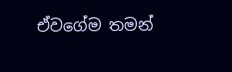ඒවගේම තමන්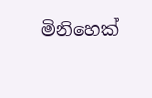මිනිහෙක්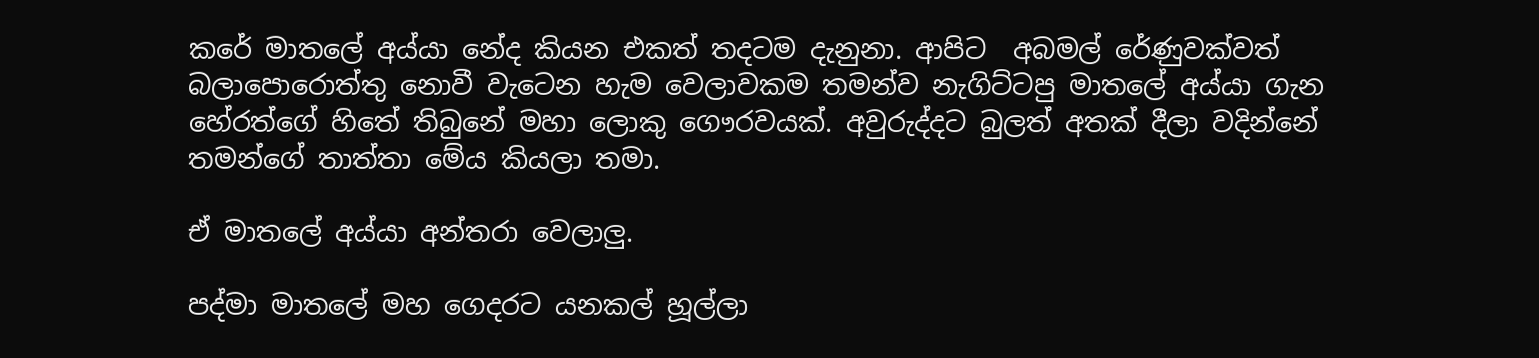කරේ මාතලේ අය්යා නේද කියන එකත් තදටම දැනුනා. ආපිට  අබමල් රේණුවක්වත් බලාපොරොත්තු නොවී වැටෙන හැම වෙලාවකම තමන්ව නැගිට්ටපු මාතලේ අය්යා ගැන හේරත්ගේ හිතේ තිබුනේ මහා ලොකු ගෞරවයක්. අවුරුද්දට බුලත් අතක් දීලා වදින්නේ තමන්ගේ තාත්තා මේය කියලා තමා.

ඒ මාතලේ අය්යා අන්තරා වෙලාලු.

පද්මා මාතලේ මහ ගෙදරට යනකල් හූල්ලා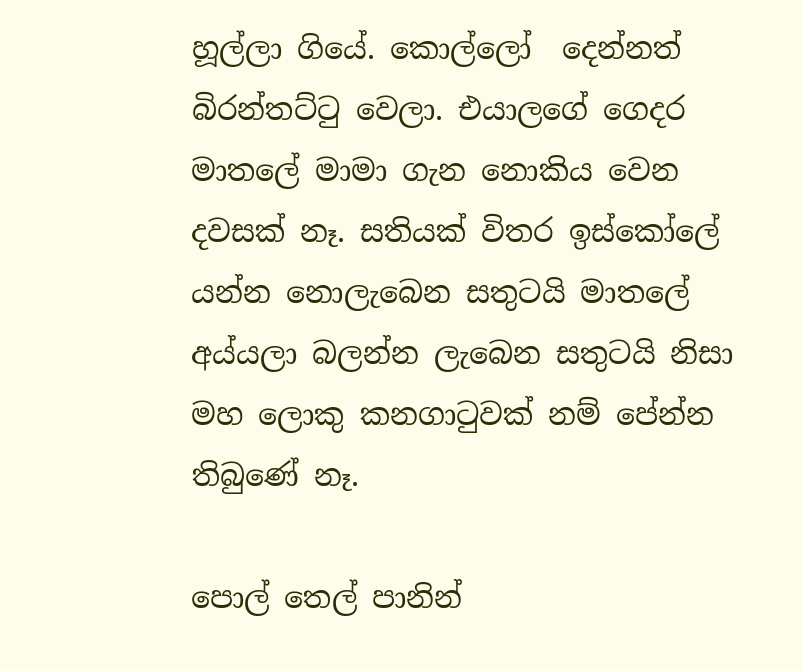හූල්ලා ගියේ. කොල්ලෝ  දෙන්නත් බිරන්තට්ටු වෙලා. එයාලගේ ගෙදර මාතලේ මාමා ගැන නොකිය වෙන දවසක් නෑ. සතියක් විතර ඉස්කෝලේ යන්න නොලැබෙන සතුටයි මාතලේ අය්යලා බලන්න ලැබෙන සතුටයි නිසා මහ ලොකු කනගාටුවක් නම් පේන්න තිබුණේ නෑ.

පොල් තෙල් පානින්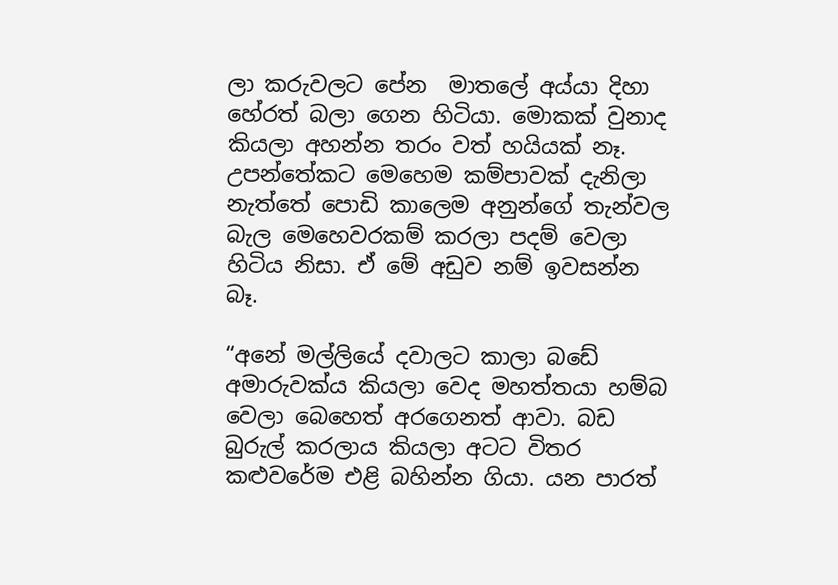ලා කරුවලට පේන  මාතලේ අය්යා දිහා හේරත් බලා ගෙන හිටියා. මොකක් වුනාද කියලා අහන්න තරං වත් හයියක් නෑ. උපන්තේකට මෙහෙම කම්පාවක් දැනිලා නැත්තේ පොඩි කාලෙම අනුන්ගේ තැන්වල බැල මෙහෙවරකම් කරලා පදම් වෙලා හිටිය නිසා. ඒ මේ අඩුව නම් ඉවසන්න බෑ.

“අනේ මල්ලියේ දවාලට කාලා බඩේ අමාරුවක්ය කියලා වෙද මහත්තයා හම්බ වෙලා බෙහෙත් අරගෙනත් ආවා. බඩ බුරුල් කරලාය කියලා අටට විතර කළුවරේම එළි බහින්න ගියා. යන පාරත්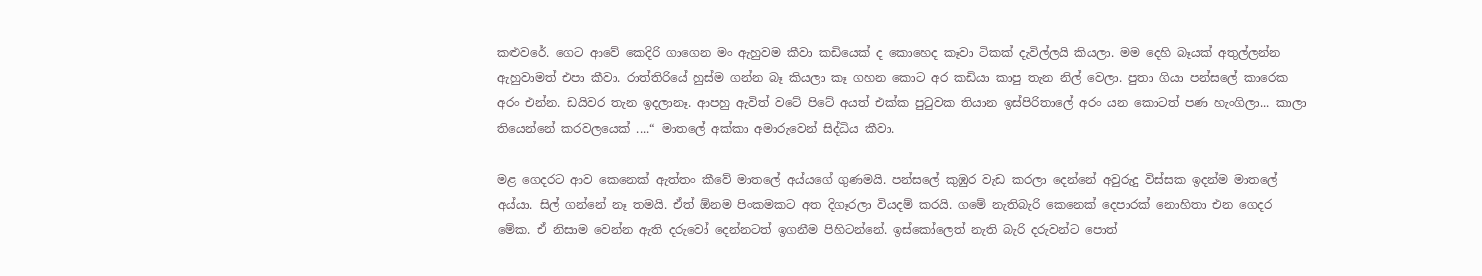කළුවරේ. ගෙට ආවේ කෙදිරි ගාගෙන මං ඇහුවම කීවා කඩියෙක් ද කොහෙද කෑවා ටිකක් දැවිල්ලයි කියලා. මම දෙහි බෑයක් අතුල්ලන්න ඇහුවාමත් එපා කීවා. රාත්තිරියේ හුස්ම ගන්න බෑ කියලා කෑ ගහන කොට අර කඩියා කාපු තැන නිල් වෙලා. පුතා ගියා පන්සලේ කාරෙක අරං එන්න. ඩයිවර තැන ඉදලානෑ. ආපහු ඇවිත් වටේ පිටේ අයත් එක්ක පුටුවක තියාන ඉස්පිරිතාලේ අරං යන කොටත් පණ හැංගිලා... කාලා තියෙන්නේ කරවලයෙක් ....“ මාතලේ අක්කා අමාරුවෙන් සිද්ධිය කීවා.

මළ ගෙදරට ආව කෙනෙක් ඇත්තං කීවේ මාතලේ අය්යගේ ගුණමයි. පන්සලේ කුඹුර වැඩ කරලා දෙන්නේ අවුරුදු විස්සක ඉදන්ම මාතලේ අය්යා. සිල් ගන්නේ නෑ තමයි. ඒත් ඕනම පිංකමකට අත දිගෑරලා වියදම් කරයි. ගමේ නැතිබැරි කෙනෙක් දෙපාරක් නොහිතා එන ගෙදර  මේක. ඒ නිසාම වෙන්න ඇති දරුවෝ දෙන්නටත් ඉගනීම පිහිටන්නේ. ඉස්කෝලෙත් නැති බැරි දරුවන්ට පොත්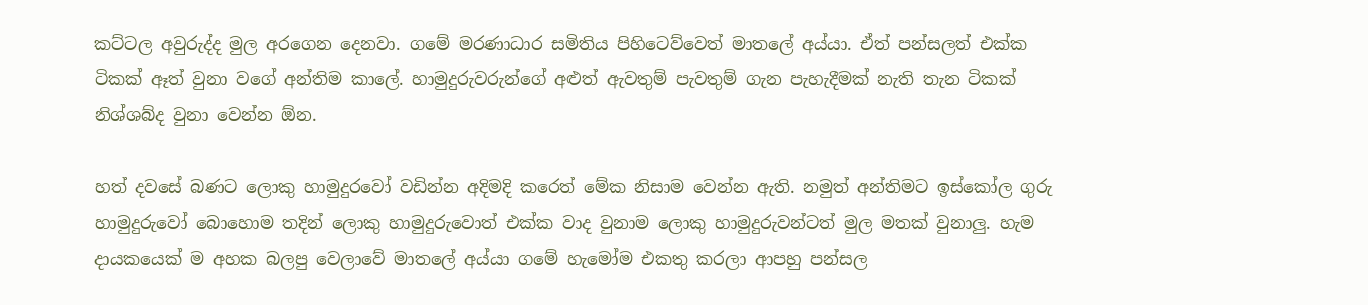කට්ටල අවුරුද්ද මුල අරගෙන දෙනවා. ගමේ මරණාධාර සමිතිය පිහිටෙව්වෙත් මාතලේ අය්යා. ඒත් පන්සලත් එක්ක ටිකක් ඈත් වුනා වගේ අන්තිම කාලේ. හාමුදුරුවරුන්ගේ අළුත් ඇවතුම් පැවතුම් ගැන පැහැදීමක් නැති තැන ටිකක් නිශ්ශබ්ද වුනා වෙන්න ඕන.

හත් දවසේ බණට ලොකු හාමුදුරවෝ වඩින්න අදිමදි කරෙත් මේක නිසාම වෙන්න ඇති. නමුත් අන්තිමට ඉස්කෝල ගුරු හාමුදුරුවෝ බොහොම තදින් ලොකු හාමුදුරුවොත් එක්ක වාද වුනාම ලොකු හාමුදුරුවන්ටත් මුල මතක් වුනාලු. හැම දායකයෙක් ම අහක බලපු වෙලාවේ මාතලේ අය්යා ගමේ හැමෝම එකතු කරලා ආපහු පන්සල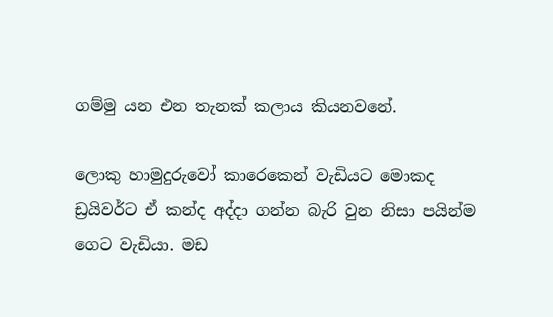ගම්මු යන එන තැනක් කලාය කියනවනේ.

ලොකු හාමුදුරුවෝ කාරෙකෙන් වැඩියට මොකද ඩ්‍රයිවර්ට ඒ කන්ද අද්දා ගන්න බැරි වුන නිසා පයින්ම ගෙට වැඩියා. මඩ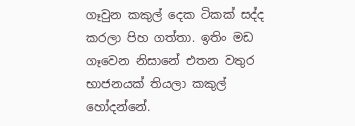ගෑවුන කකුල් දෙක ටිකක් සද්ද කරලා පිහ ගත්තා. ඉතිං මඩ ගෑවෙන නිසානේ එතන වතුර භාජනයක් තියලා කකුල් හෝදන්නේ.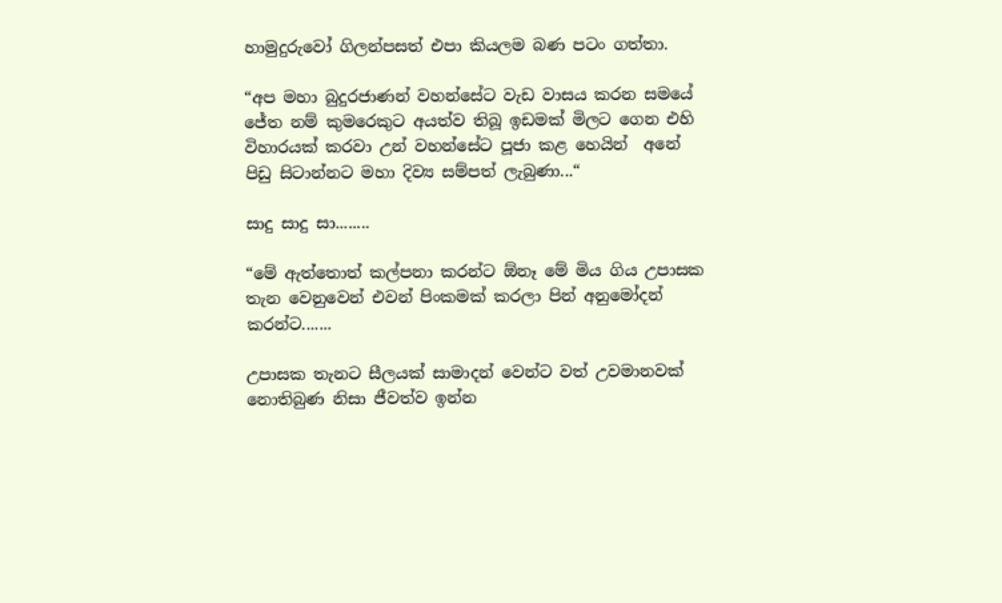හාමුදුරුවෝ ගිලන්පසත් එපා කියලම බණ පටං ගත්තා.

“අප මහා බුදුරජාණන් වහන්සේට වැඩ වාසය කරන සමයේ ජේත නම් කුමරෙකුට අයත්ව තිබූ ඉඩමක් මිලට ගෙන එහි විහාරයක් කරවා උන් වහන්සේට පූජා කළ හෙයින්  අනේ පිඩු සිටාන්නට මහා දිව්‍ය සම්පත් ලැබුණා...“

සාදු සාදු සා........

“මේ ඇත්තොත් කල්පනා කරන්ට ඕනෑ මේ මිය ගිය උපාසක තැන වෙනුවෙන් එවන් පිංකමක් කරලා පින් අනුමෝදන් කරන්ට‍.......

උපාසක තැනට සීලයක් සාමාදන් වෙන්ට වත් උවමානවක් නොතිබුණ නිසා ජීවත්ව ඉන්න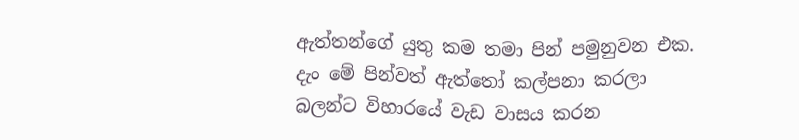ඇත්තන්ගේ යුතු කම තමා පින් පමුනුවන එක. දැං මේ පින්වත් ඇත්තෝ කල්පනා කරලා බලන්ට විහාරයේ වැඩ වාසය කරන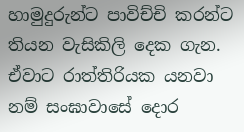හාමුදුරුන්ට පාවිච්චි කරන්ට තියන වැසිකිලි දෙක ගැන. ඒවාට රාත්තිරියක යනවා නම් සංඝාවාසේ දොර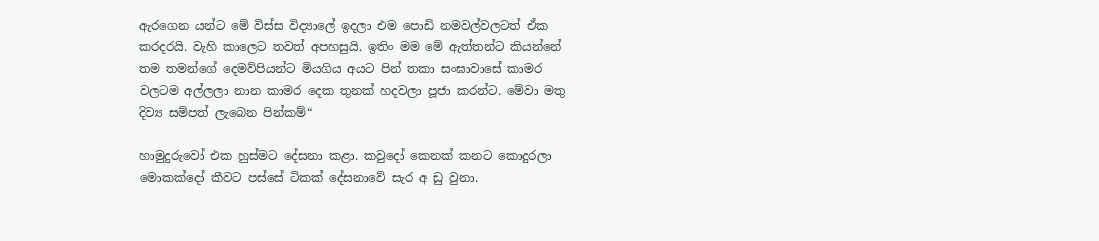ඇරගෙන යන්ට මේ විස්ස විද්‍යාලේ ඉදලා එම පොඩි නමවල්වලටත් ඒක කරදරයි. වැහි කාලෙට තවත් අපහසුයි. ඉතිං මම මේ ඇත්තන්ට කියන්නේ තම තමන්ගේ දෙමව්පියන්ට මියගිය අයට පින් තකා සංඝාවාසේ කාමර වලටම අල්ලලා නාන කාමර දෙක තුනක් හදවලා පූජා කරන්ට. මේවා මතු දිව්‍ය සම්පත් ලැබෙන පින්කම්“

හාමුදුරුවෝ එක හුස්මට දේසනා කළා. කවුදෝ කෙනක් කනට කොදුරලා මොකක්දෝ කීවට පස්සේ ටිකක් දේසනාවේ සැර අ ඩු වුනා.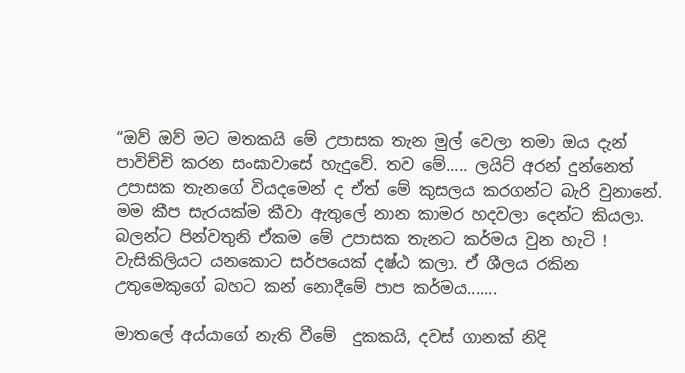“ඔව් ඔව් මට මතකයි මේ උපාසක තැන මුල් වෙලා තමා ඔය දැන් පාවිච්චි කරන සංඝාවාසේ හැදුවේ. තව මේ..... ලයිට් අරන් දුන්නෙත් උපාසක තැනගේ වියදමෙන් ද ඒත් මේ කුසලය කරගන්ට බැරි වුනානේ. මම කීප සැරයක්ම කීවා ඇතුලේ නාන කාමර හදවලා දෙන්ට කියලා. බලන්ට පින්වතුනි ඒකම මේ උපාසක තැනට කර්මය වුන හැටි ! වැසිකිලියට යනකොට සර්පයෙක් දෂ්ඨ කලා. ඒ ශීලය රකින උතුමෙකුගේ බහට කන් නොදීමේ පාප කර්මය‍‍.......

මාතලේ අය්යාගේ නැති වීමේ  දුකකයි, දවස් ගානක් නිදි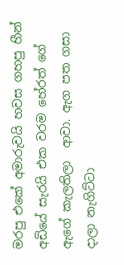මරපු එකේ අමාරුවයි හවස ගහපු හීන් අඩියේ සැරයි එක වරම හේරත් ගේ  ඇගේ කැලතිලා  ආවා. ඇග පත ගසා දාලා නැගිට්ටා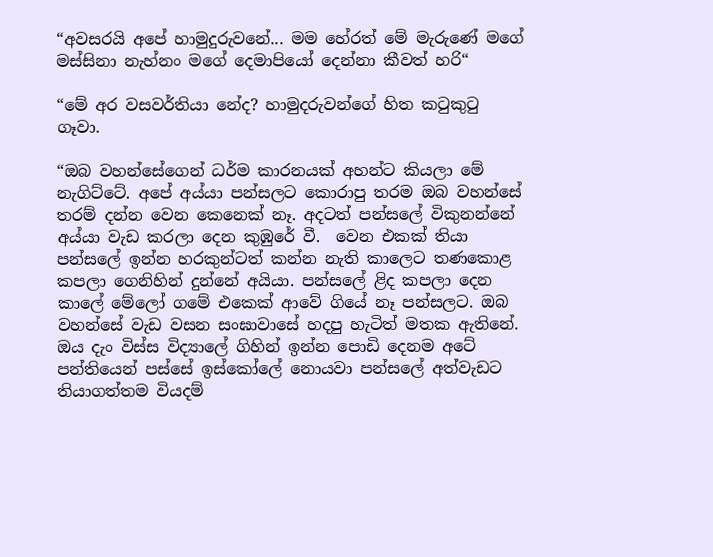“අවසරයි අපේ හාමුදුරුවනේ... මම හේරත් මේ මැරුණේ මගේ මස්සිනා නැහ්නං මගේ දෙමාපියෝ දෙන්නා කීවත් හරි“

“මේ අර වසවර්තියා නේද? හාමුදරුවන්ගේ හිත කටුකුටු ගෑවා.

“ඔබ වහන්සේගෙන් ධර්ම කාරනයක් අහන්ට කියලා මේ නැගිට්ටේ. අපේ අය්යා පන්සලට කොරාපු තරම ඔබ වහන්සේ තරම් දන්න වෙන කෙනෙක් නෑ. අදටත් පන්සලේ විකුනන්නේ අය්යා වැඩ කරලා දෙන කුඹුරේ වී.  වෙන එකක් තියා පන්සලේ ඉන්න හරකුන්ටත් කන්න නැති කාලෙට තණකොළ කපලා ගෙනිහින් දුන්නේ අයියා. පන්සලේ ළිද කපලා දෙන කාලේ මේලෝ ගමේ එකෙක් ආවේ ගියේ නෑ පන්සලට. ඔබ වහන්සේ වැඩ වසන සංඝාවාසේ හදපු හැටිත් මතක ඇතිනේ. ඔය දැං විස්ස විද්‍යාලේ ගිහින් ඉන්න පොඩි දෙනම අටේ පන්තියෙන් පස්සේ ඉස්කෝලේ නොයවා පන්සලේ අත්වැඩට තියාගත්තම වියදම්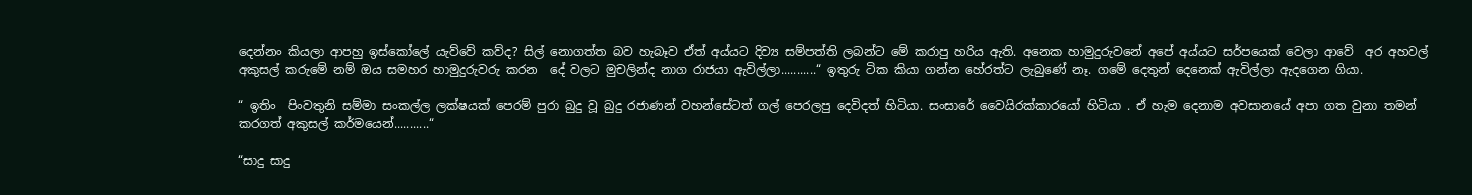දෙන්නං කියලා ආපහු ඉස්කෝලේ යැව්වේ කව්ද? සිල් නොගත්ත බව හැබෑව ඒත් අය්යට දිව්‍ය සම්පත්ති ලබන්ට මේ කරාපු හරිය ඇති. අනෙක හාමුදුරුවනේ අපේ අය්යට සර්පයෙක් වෙලා ආවේ  අර අහවල් අකුසල් කරුමේ නම් ඔය සමහර හාමුදුරුවරු කරන  දේ වලට මුචලින්ද නාග රාජයා ඇවිල්ලා...........“ ඉතුරු ටික කියා ගන්න හේරත්ට ලැබුණේ නෑ. ගමේ දෙතුන් දෙනෙක් ඇවිල්ලා ඇදගෙන ගියා.

“ ඉතිං  පිංවතුනි සම්මා සංකල්ල ලක්ෂයක් පෙරම් පුරා බුදු වූ බුදු රජාණන් වහන්සේටත් ගල් පෙරලපු දෙවිදත් හිටියා. සංසාරේ වෛයිරක්කාරයෝ හිටියා . ඒ හැම දෙනාම අවසානයේ අපා ගත වුනා තමන් කරගත් අකුසල් කර්මයෙන්...........“

“සාදු සාදු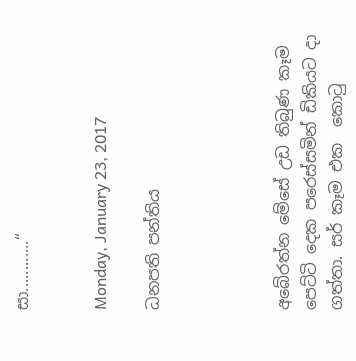සා............“


Monday, January 23, 2017

ධනපති පන්තිය




අබේරත්න මේසේ උඩ තිබුණ කෑම පෙට්ටි දෙක පරෙස්සමින් ඩිකියට දා ගත්තා. සර් කෑම එක  කොටු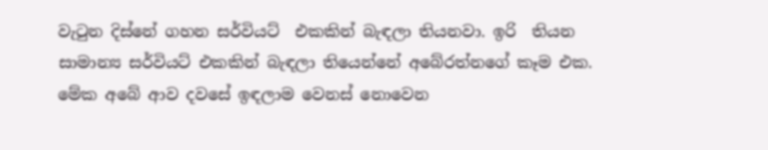වැටුන දිස්නේ ගහන සර්වියට්  එකකින් බැඳලා තියනවා. ඉරි  තියන සාමාන්‍ය සර්වියට් එකකින් බැඳලා තියෙන්නේ අ‍බේරත්නගේ කෑම එක. මේක අබේ ආව දවසේ ඉඳලාම වෙනස් නොවෙන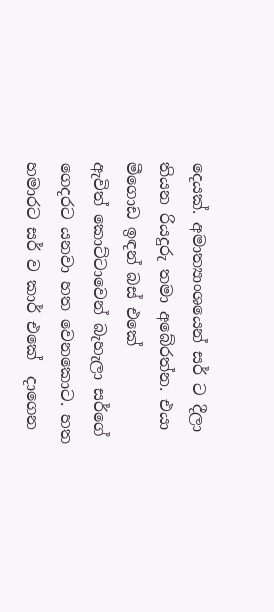දෙයක්. අමාත්‍යාංශයෙන් සර් ට දීලා තියන රියදුරු තමා අ‍බේරත්න. එයා මීගොඩ ඉඳන් බස් එකේ ඇවිත් ‍කොට්ටාවෙන් බැහැලා සර්ගේ ගෙදරට යනවා හත වෙනකොට. හත හමාරට සර් ව කාර් එකේ  දාගෙන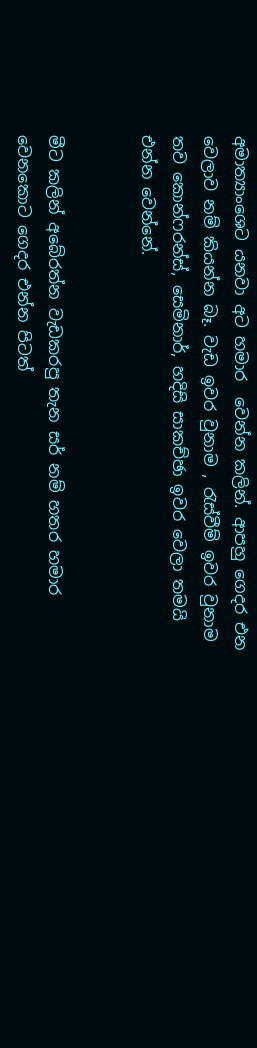අමාත්‍යාංශෙට යනවා අට හමාර  වෙන්න කලින්. ආපහු ගෙදර එන වෙලාව නම් කියන්න බෑ. වැඩ ඉවර වුනාම , රැස්වීම් ඉවර වුනාම තව කොන්ෆරන්ස්, සෙමිනාර්, හදිසි සාකච්ඡා ඉවර වෙලා තමයි එන්න වෙන්නේ.


මීට කලින් අබේරත්න වැඩකරපු තැන සර් නම් හතර හමාර වෙනකොට ගෙදර එන්න පිටත්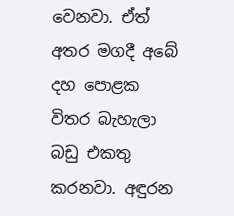වෙනවා. ඒ‍ත් අතර මගදී අ‍බේ දහ පොළක විතර බැහැලා බඩු එකතු කරනවා. අඳුරන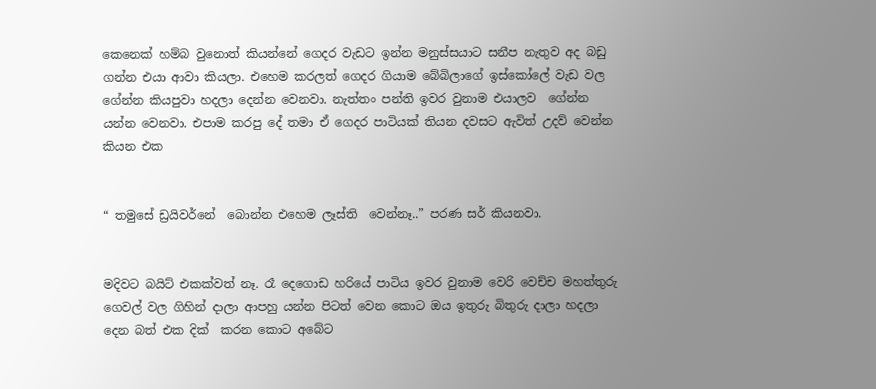කෙනෙක් හම්බ වුනොත් කියන්නේ ගෙදර වැඩට ඉන්න මනුස්සයාට සනීප නැතුව අද බඩු ගන්න එයා ආවා කියලා. එහෙම කරලත් ගෙදර ගියාම බේබිලාගේ ඉස්කෝ‍ලේ වැඩ වල ගේන්න කියපුවා හදලා දෙන්න වෙනවා. නැත්තං පන්ති ඉවර වුනාම එයාලව  ගේන්න යන්න වෙනවා. එපාම කරපු දේ තමා ඒ ගෙදර පාටියක් තියන දවසට ඇවිත් උදව් වෙන්න කියන එක


“ තමුසේ ඩ්‍රයිවර්නේ  බොන්න එහෙම ලෑස්ති  වෙන්නෑ..” පරණ සර් කියනවා.


මදිවට බයිට් එකක්වත් නෑ. රෑ දෙගොඩ හරියේ පාටිය ඉවර වුනාම වෙරි වෙච්ච මහත්තුරු ගෙවල් වල ගිහින් දාලා ආපහු යන්න පිටත් වෙන කොට ඔය ඉතුරු බිතුරු දාලා හදලා දෙන බත් එක දික්  කරන කොට අබේට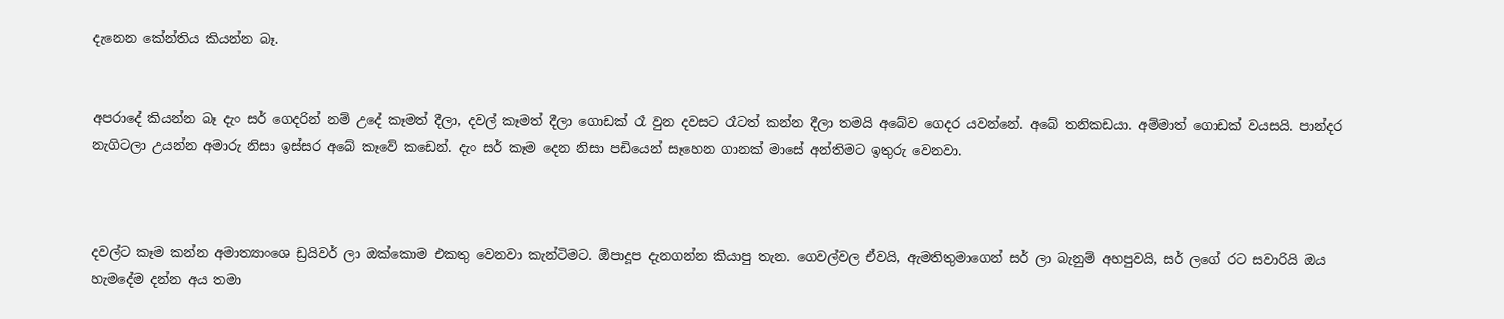දැනෙන කේන්තිය කියන්න බෑ.


අපරාදේ කියන්න බෑ දැං සර් ගෙදරින් නම් උදේ කෑමත් දීලා, දවල් කෑමත් දීලා ගොඩක් රෑ වුන දවසට රෑටත් කන්න දීලා තමයි අබේව ගෙදර යවන්නේ. අබේ තනිකඩයා. අම්මාත් ගොඩක් වයසයි. පාන්දර නැගිටලා උයන්න අමාරු නිසා ඉස්සර අබේ කෑවේ කඩෙන්. දැං සර් කෑම දෙන නිසා පඩියෙන් සෑහෙන ගානක් මාසේ අන්තිමට ඉතුරු වෙනවා.



දවල්ට කෑම කන්න අමාත්‍යාංශෙ ඩ්‍රයිවර් ලා ඔක්කොම එකතු වෙනවා කැන්ටිමට. ඕපාදූප දැනගන්න කියාපු තැන. ගෙවල්වල ඒවයි, ඇමතිතුමාගෙන් සර් ලා බැනුම් අහපුවයි, සර් ලගේ රට සවාරියි ඔය හැමදේම දන්න අය තමා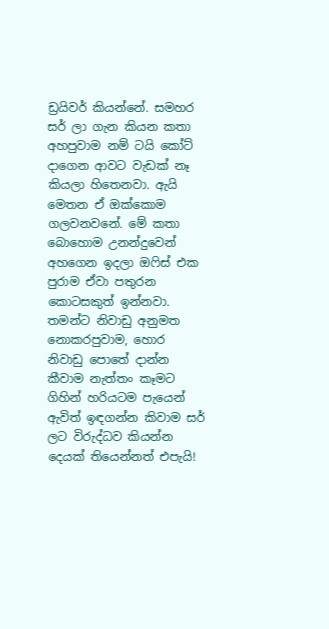ඩ්‍රයිවර් කියන්නේ. සමහර සර් ලා ගැන කියන කතා අහපුවාම නම් ටයි කෝට් දාගෙන ආවට වැඩක් නෑ කියලා හිතෙනවා. ඇයි මෙතන ඒ ඔක්කොම ගලවනවනේ. මේ කතා බොහොම උනන්දුවෙන් අහගෙන ඉදලා ඔෆිස් එක පුරාම ඒවා පතුරන කොටසකුත් ඉන්නවා. තමන්ට නිවාඩු අනුමත නොකරපුවාම, හොර නිවාඩු පොතේ දාන්න කීවාම නැත්තං කෑමට ගිහින් හරියටම පැයෙන් ඇවිත් ඉඳගන්න කිවාම සර් ලට විරුද්ධව කියන්න දෙයක් තියෙන්නත් එපැයි!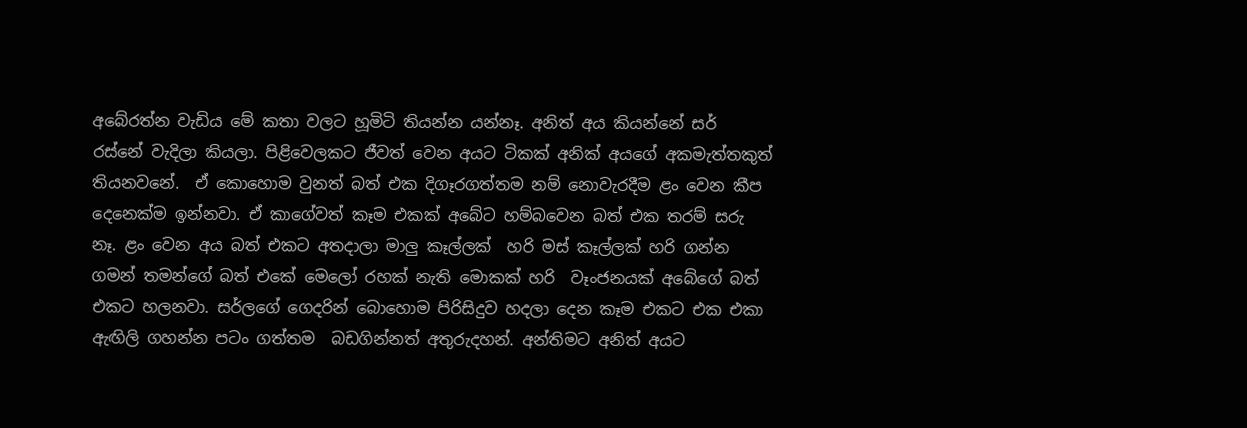අබේරත්න වැඩිය මේ කතා වලට හූමිටි තියන්න යන්නෑ. අනිත් අය කියන්නේ සර්  රස්නේ වැදිලා කියලා. පිළිවෙලකට ජීවත් වෙන අයට ටිකක් අනික් අයගේ අකමැත්තකුත් තියනවනේ.  ඒ කොහොම වුනත් බත් එක දිගෑරගත්තම නම් නොවැරදීම ළං වෙන කීප දෙනෙක්ම ඉන්නවා. ඒ කාගේවත් කෑම එකක් අබේට හම්බවෙන බත් එක තරම් සරු නෑ. ළං වෙන අය බත් එකට අතදාලා මාලු කෑල්ලක්  හරි මස් කෑල්ලක් හරි ගන්න ගමන් තමන්ගේ බත් එකේ මෙ‍ලෝ රහක් නැති මොකක් හරි  වෑංජනයක් අබේගේ බත් එකට හලනවා. සර්ලගේ ගෙදරින් බොහොම පිරිසිදුව හදලා දෙන කෑම එකට එක එකා ඇඟිලි ගහන්න පටං ගත්තම  බඩගින්නත් අතුරුදහන්. අන්තිමට අනිත් අයට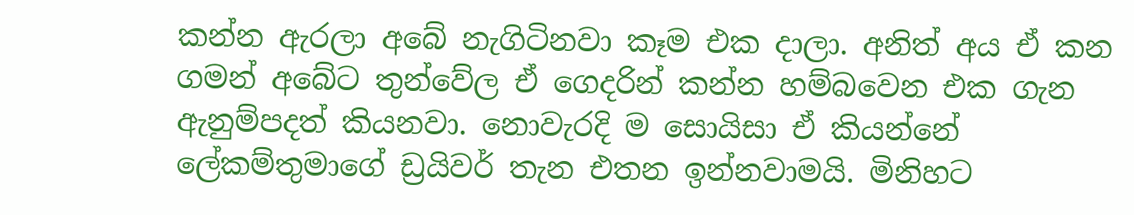කන්න ඇරලා අබේ නැගිටිනවා කෑම එක දාලා. අනිත් අය ඒ කන ගමන් අබේට තුන්වේල ඒ ගෙදරින් කන්න හම්බවෙන එක ගැන ඇනුම්පදත් කියනවා. නොවැරදි ම සොයිසා ඒ කියන්නේ  ලේකම්තුමාගේ ඩ්‍රයිවර් තැන එතන ඉන්නවාමයි. මිනිහට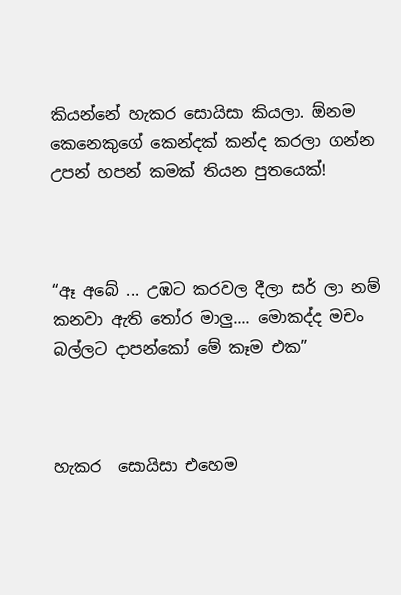කියන්නේ හැකර සොයිසා කියලා. ඕනම කෙනෙකුගේ කෙන්දක් කන්ද කරලා ගන්න උපන් හපන් කමක් තියන පුතයෙක්!



“ඈ අබේ ... උඹට කරවල දීලා සර් ලා නම් කනවා ඇති තෝර මාලු.... මොකද්ද මචං බල්ලට දාපන්කෝ මේ කෑම එක”



හැකර  සොයිසා එහෙම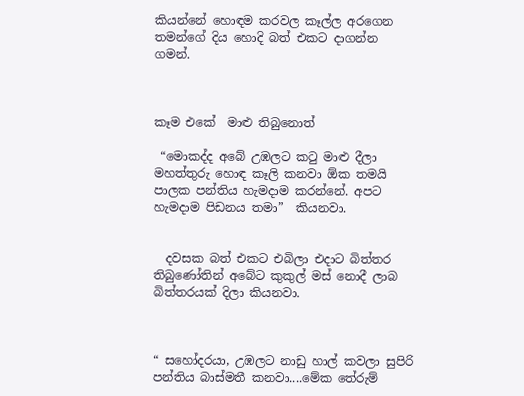කියන්නේ හොඳම කරවල කෑල්ල අරගෙන තමන්ගේ දිය හොදි බත් එකට දාගන්න ගමන්.



කෑම එකේ  මාළු තිබුනොත්

 “මොකද්ද අබේ උඹලට කටු මාළු දීලා මහත්තුරු හොඳ කෑලි කනවා ඕක තමයි පාලක පන්තිය හැමදාම කරන්නේ. අපට  හැමදාම පිඩනය තමා”  කියනවා.


  දවසක බත් එකට එබිලා එදාට බිත්තර තිබුණෝතින් අබේට කුකුල් මස් නොදී ලාබ බිත්තරයක් දිලා කියනවා.



“ සහෝදරයා, උඹලට නාඩු හාල් කවලා සුපිරි පන්තිය බාස්මතී කනවා....මේක තේරුම්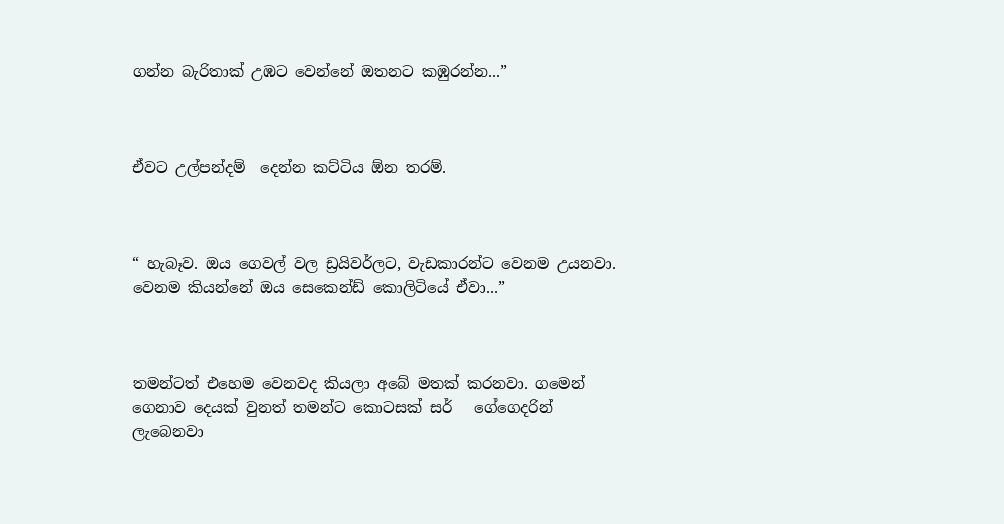ගන්න බැරිතාක් උඹ‍ට වෙන්නේ ඔතනට කඹුරන්න...”



ඒවට උල්පන්දම්  දෙන්න කට්ටිය ඕන තරම්.



“ හැබෑව. ඔය ගෙවල් වල ඩ්‍රයිවර්ලට, වැඩකාරන්ට වෙනම උයනවා. වෙනම කියන්නේ ඔය සෙකෙන්ඩ් කොලිටියේ ඒවා...”



තමන්ටත් එහෙම වෙනවද කියලා අබේ මතක් කරනවා. ගමෙන් ගෙනාව දෙයක් වුනත් තමන්ට කොටසක් සර්   ගේගෙදරින් ලැබෙනවා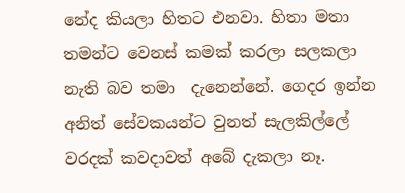නේද කියලා හිතට එනවා. හිතා මතා තමන්ට වෙනස් කමක් කරලා සලකලා නැති බව තමා  දැනෙන්නේ. ගෙදර ඉන්න අනිත් සේවකයන්ට වුනත් සැලකිල්ලේ වරදක් කවදාවත් අබේ දැකලා නෑ.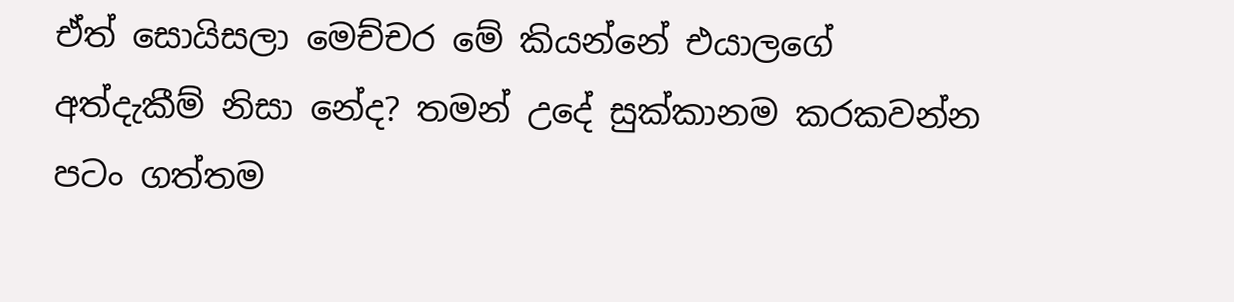ඒත් සොයිසලා මෙච්චර මේ කියන්නේ එයාලගේ අත්දැකීම් නිසා නේද? තමන් උදේ සුක්කානම කරකවන්න පටං ගත්තම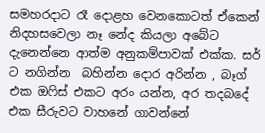සමහරදාට රෑ දොළහ වෙන‍කොටත් ඒකෙන් නිදහසවෙලා නෑ නේද කියලා අබේට දැනෙන්නෙ ආත්ම අනුකම්පාවක් එක්ක. සර් ට නගින්න  බහින්න දොර අරින්න , බෑග් එක ඔෆිස් එකට අරං යන්න, අර තදබදේ එක සීරුවට වාහනේ ගාවන්නේ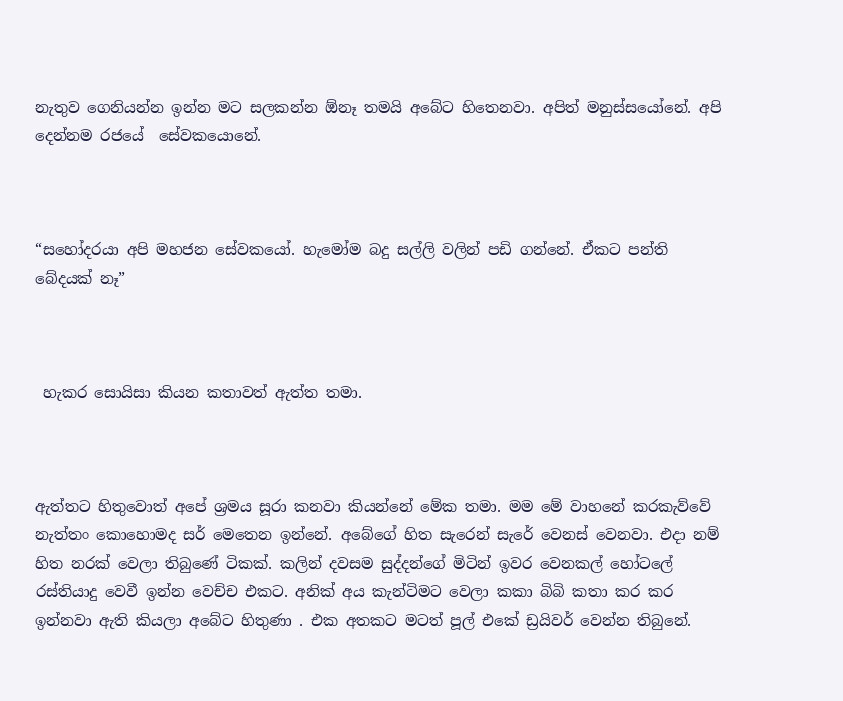නැතුව ගෙනියන්න ඉන්න මට සලකන්න ඕනෑ තමයි අබේට හිතෙනවා. අපිත් මනුස්සයෝනේ. අපි දෙන්නම රජ‍යේ  සේවකයොනේ.



“සහෝදරයා අපි මහජන සේවකයෝ. හැමෝම බදු සල්ලි වලින් පඩි ගන්නේ. ඒකට පන්ති බේදයක් නෑ”



 හැකර සොයිසා කියන කතාවත් ඇත්ත තමා.



ඇත්තට හිතුවොත් අපේ ශ්‍රමය සූරා කනවා කියන්නේ මේක තමා. මම මේ වාහනේ කරකැව්වේ නැත්තං කොහොමද සර් මෙතෙන ඉන්නේ. අබේගේ හිත සැරෙන් සැරේ වෙනස් වෙනවා. එදා නම් හිත නරක් වෙලා තිබුණේ ටිකක්. කලින් දවසම සුද්දන්ගේ මිටින් ඉවර වෙනකල් හෝටලේ රස්තියාදු වෙවී ඉන්න වෙච්ච එකට. අනික් අය කැන්ටිමට වෙලා කකා බිබි කතා කර කර ඉන්නවා ඇති කියලා අබේට හිතුණා . එක අතකට මටත් පූල් එකේ ඩ්‍රයිවර් වෙන්න තිබුනේ.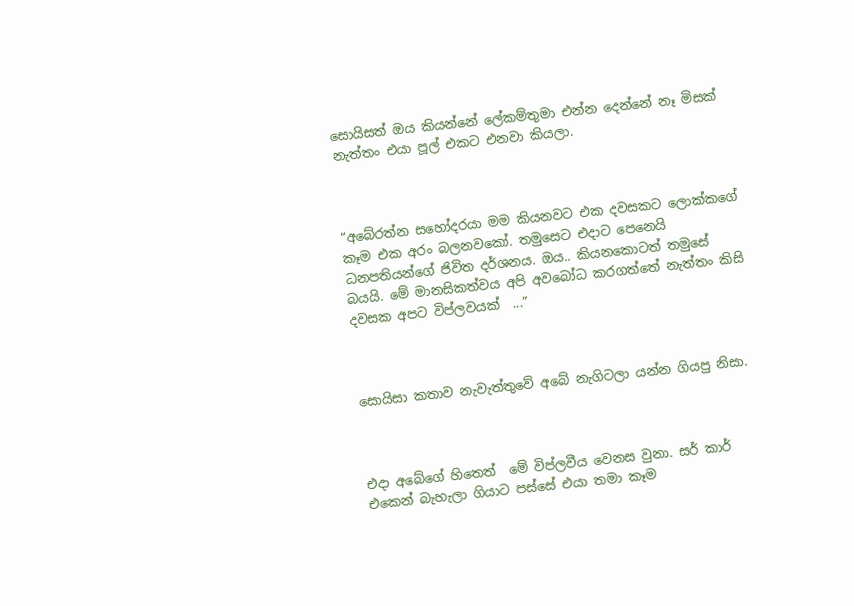සොයිසත් ඔය කියන්නේ ලේකම්තුමා එන්න දෙන්නේ නෑ මිසක් නැත්තං එයා පූල් එකට එනවා කියලා.



“අබේරත්න සහෝදරයා මම කියනවට එක දවසකට ලොක්කගේ කෑම එක අරං බලනව‍කෝ. තමුසෙට එදාට පෙනෙයි ධනපතියන්ගේ ජිවිත දර්ශනය. ඔය.. කියනකොටත් තමුසේ බයයි. මේ මානසිකත්වය අපි අවබෝධ කරගත්තේ නැත්තං කිසි දවසක අපට විප්ලවයක්  ...”



සොයිසා කතාව නැවැත්තුවේ අබේ නැගිටලා යන්න ගියපු නිසා.



එදා අබේගේ‍ හිතෙත්  මේ විප්ලවීය වෙනස වුනා. සර් කාර් එකෙන් බැහැලා ගියාට පස්සේ එයා තමා කෑම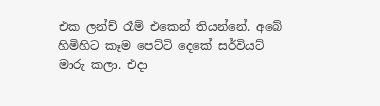එක ලන්ච් රෑම් එකෙන් තියන්නේ. අබේ හිමිහිට කෑම පෙට්ටි දෙකේ සර්වියට් මාරු කලා. එදා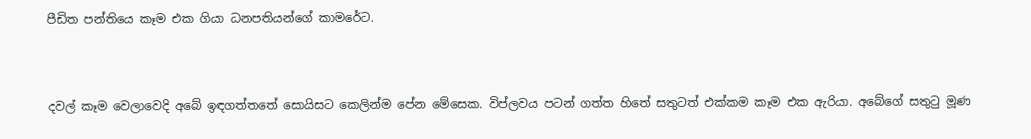පීඩිත පන්තියෙ කෑම එක ගියා ධනපතියන්ගේ කාමරේට.



දවල් කෑම වෙලාවෙදි අබේ ඉඳගත්තතේ සොයිසට කෙලින්ම පේන මේසෙක. විප්ලවය පටන් ගත්ත හිතේ සතුටත් එක්කම කෑම එක ඇරියා. අබේගේ සතුටු මූණ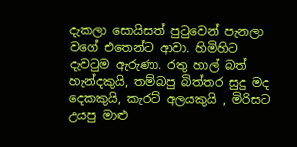දැකලා සොයිසත් පුටුවෙන් පැනලා වගේ එතෙන්ට ආවා. හිමිහිට දැවටුම ඇරුණා. රතු හාල් බත් හැන්දකුයි, තම්බපු බිත්තර සුදු මද දෙකකුයි, කැරට් අලයකුයි , මිරිසට උයපු මාළු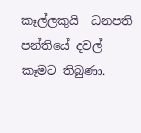කෑල්ලකුයි  ධනපති පන්තියේ දවල් කෑමට තිබුණා.